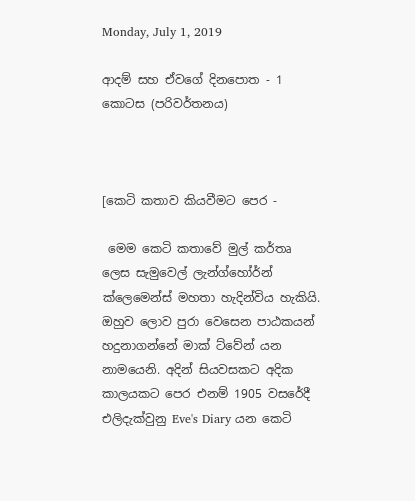Monday, July 1, 2019

ආදම් සහ ඒවගේ දිනපොත - 1 කොටස (පරිවර්තනය)



[කෙටි කතාව කියවීමට පෙර -

 මෙම කෙටි කතාවේ මුල් කර්තෘ ලෙස සැමුවෙල් ලැන්ග්හෝර්න් ක්ලෙමෙන්ස් මහතා හැදින්විය හැකියි. ඔහුව ලොව පුරා වෙසෙන පාඨකයන් හදුනාගන්නේ මාක් ට්වේන් යන නාමයෙනි. අදින් සියවසකට අදික කාලයකට පෙර එනම් 1905 වසරේදී එලිදැක්වුනු Eve's Diary යන කෙටි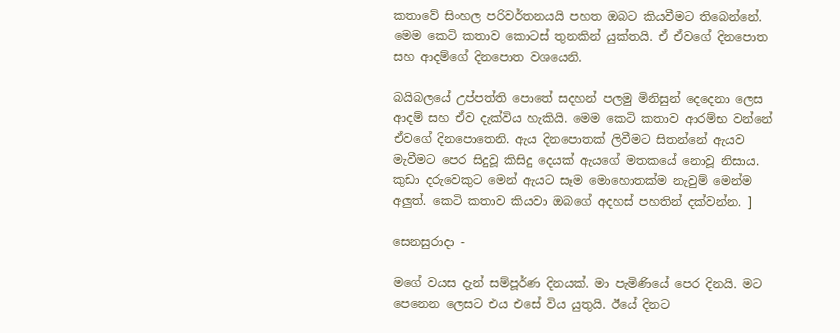කතාවේ සිංහල පරිවර්තනයයි පහත ඔබට කියවීමට තිබෙන්නේ. මෙම කෙටි කතාව කොටස් තුනකින් යුක්තයි. ඒ ඒවගේ දිනපොත සහ ආදම්ගේ දිනපොත වශයෙනි.

බයිබලයේ උප්පත්ති පොතේ සදහන් පලමු මිනිසුන් දෙදෙනා ලෙස ආදම් සහ ඒව දැක්විය හැකියි. මෙම කෙටි කතාව ආරම්භ වන්නේ ඒවගේ දිනපොතෙනි. ඇය දිනපොතක් ලිවීමට සිතන්නේ ඇයව මැවීමට පෙර සිදුවූ කිසිදු දෙයක් ඇයගේ මතකයේ නොවූ නිසාය. කුඩා දරුවෙකුට මෙන් ඇයට සෑම මොහොතක්ම නැවුම් මෙන්ම අලුත්. කෙටි කතාව කියවා ඔබගේ අදහස් පහතින් දක්වන්න. ]

සෙනසුරාදා -

මගේ වයස දැන් සම්පූර්ණ දිනයක්. මා පැමිණියේ පෙර දිනයි. මට පෙනෙන ලෙසට එය එසේ විය යුතුයි. ඊයේ දිනට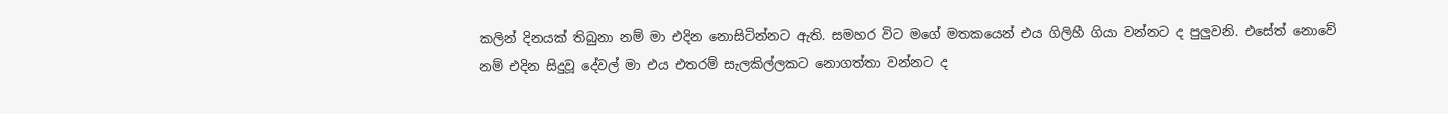කලින් දිනයක් තිබුනා නම් මා එදින නොසිටින්නට ඇති. සමහර විට මගේ මතකයෙන් එය ගිලිහී ගියා වන්නට ද පුලුවනි. එසේත් නොවේ නම් එදින සිදුවූ දේවල් මා එය එතරම් සැලකිල්ලකට නොගත්තා වන්නට ද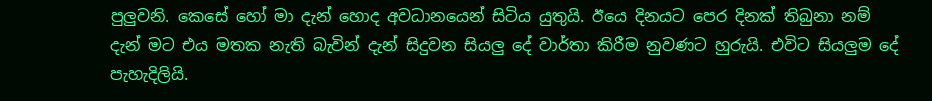පුලුවනි. කෙසේ හෝ මා දැන් හොද අවධානයෙන් සිටිය යුතුයි. ඊයෙ දිනයට පෙර දිනක් තිබුනා නම් දැන් මට එය මතක නැති බැවින් දැන් සිදුවන සියලු දේ වාර්තා කිරීම නුවණට හුරුයි. එවිට සියලුම දේ පැහැදිලියි.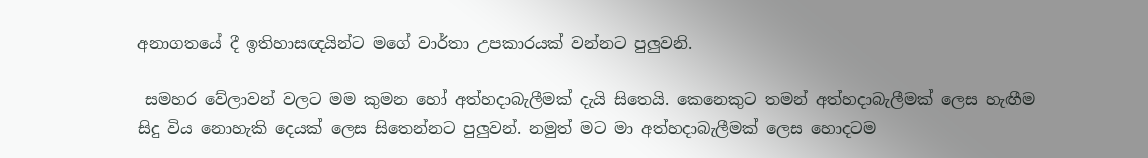අනාගතයේ දී ඉතිහාසඥයින්ට මගේ වාර්තා උපකාරයක් වන්නට පුලුවනි.

 සමහර වේලාවන් වලට මම කුමන හෝ අත්හදාබැලීමක් දැයි සිතෙයි. කෙනෙකුට තමන් අත්හදාබැලීමක් ලෙස හැඟීම සිදු විය නොහැකි දෙයක් ලෙස සිතෙන්නට පුලුවන්. නමුත් මට මා අත්හදාබැලීමක් ලෙස හොදටම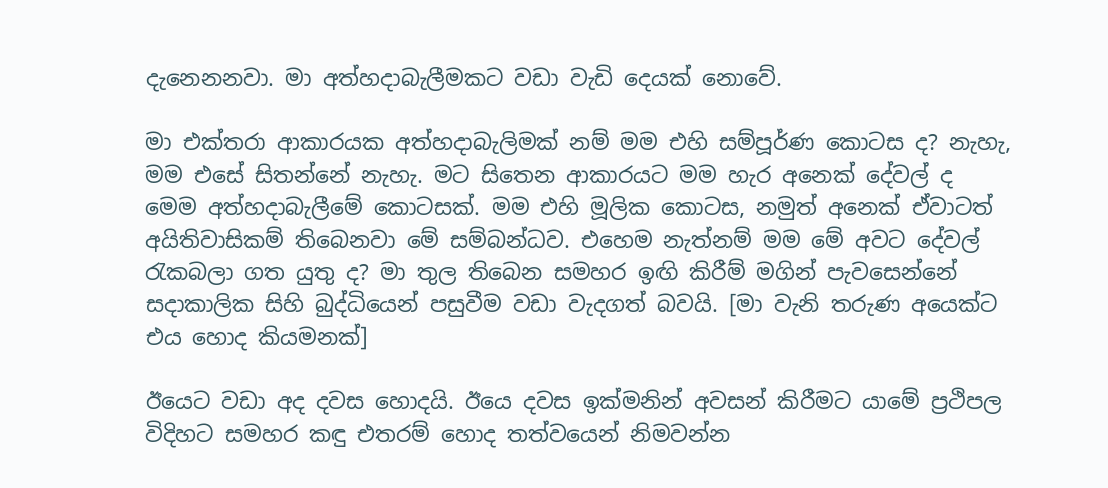දැනෙනනවා. මා අත්හදාබැලීමකට වඩා වැඩි දෙයක් නොවේ.

මා එක්තරා ආකාරයක අත්හදාබැලිමක් නම් මම එහි සම්පූර්ණ කොටස ද? නැහැ, මම එසේ සිතන්නේ නැහැ. මට සිතෙන ආකාරයට මම හැර අනෙක් දේවල් ද මෙම අත්හදාබැලීමේ කොටසක්. මම එහි මූලික කොටස, නමුත් අනෙක් ඒවාටත් අයිතිවාසිකම් තිබෙනවා මේ සම්බන්ධව. එහෙම නැත්නම් මම මේ අවට දේවල් රැකබලා ගත යුතු ද? මා තුල තිබෙන සමහර ඉඟි කිරීම් මගින් පැවසෙන්නේ සදාකාලික සිහි බුද්ධියෙන් පසුවීම වඩා වැදගත් බවයි. [මා වැනි තරුණ අයෙක්ට එය හොද කියමනක්]

ඊයෙට වඩා අද දවස හොදයි. ඊයෙ දවස ඉක්මනින් අවසන් කිරීමට යාමේ ප්‍රථිපල විදිහට සමහර කඳු එතරම් හොද තත්වයෙන් නිමවන්න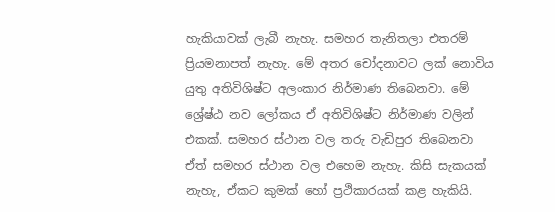හැකියාවක් ලැබී නැහැ. සමහර තැනිතලා එතරම් ප්‍රියමනාපත් නැහැ. මේ අතර චෝදනාවට ලක් නොවිය යුතු අතිවිශිෂ්ට අලංකාර නිර්මාණ තිබෙනවා. මේ ශ්‍රේෂ්ඨ නව ලෝකය ඒ අතිවිශිෂ්ට නිර්මාණ වලින් එකක්. සමහර ස්ථාන වල තරු වැඩිපුර තිබෙනවා ඒත් සමහර ස්ථාන වල එහෙම නැහැ. කිසි සැකයක් නැහැ, ඒකට කුමක් හෝ ප්‍රථිකාරයක් කළ හැකියි.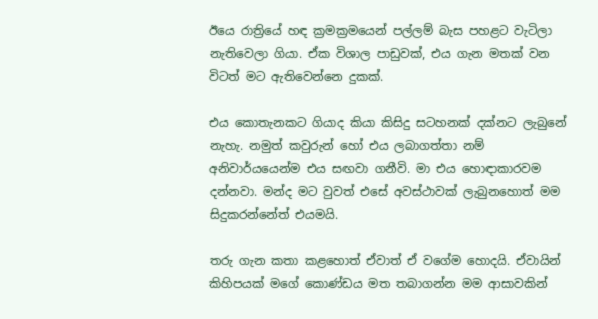ඊයෙ රාත්‍රියේ හඳ ක්‍රමක්‍රමයෙන් පල්ලම් බැස පහළට වැටිලා නැතිවෙලා ගියා. ඒක විශාල පාඩුවක්, එය ගැන මතක් වන විටත් මට ඇතිවෙන්නෙ දුකක්.

එය කොතැනකට ගියාද කියා කිසිදු සටහනක් දක්නට ලැබුනේ නැහැ. නමුත් කවුරුන් හෝ එය ලබාගත්තා නම් අනිවාර්යයෙන්ම එය සඟවා ගනීවි. මා එය හොඳාකාරවම දන්නවා. මන්ද මට වුවත් එසේ අවස්ථාවක් ලැබුනහොත් මම සිදුකරන්නේත් එයමයි.

තරු ගැන කතා කළහොත් ඒවාත් ඒ වගේම හොදයි. ඒවායින් කිහිපයක් මගේ කොණ්ඩය මත තබාගන්න මම ආසාවකින්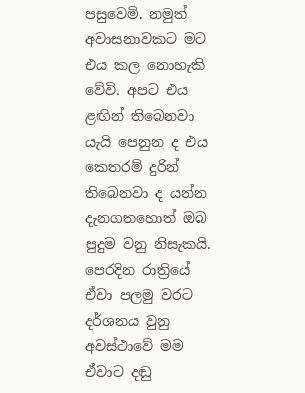පසුවෙමි. නමුත් අවාසනාවකට මට එය කල නොහැකි වේවි. අපට එය ළඟින් තිබෙනවා යැයි පෙනුන ද එය කෙතරම් දුරින් තිබෙනවා ද යන්න දැනගතහොත් ඔබ පුදුම වනු නිසැකයි. පෙරදින රාත්‍රියේ ඒවා පලමු වරට දර්ශනය වුනු අවස්ථාවේ මම ඒවාට දඬු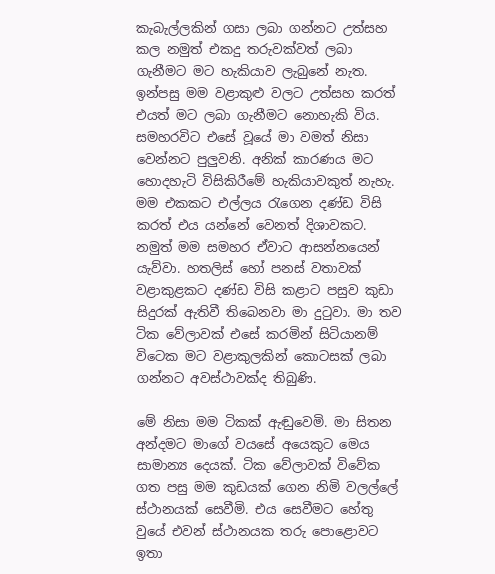කැබැල්ලකින් ගසා ලබා ගන්නට උත්සහ කල නමුත් එකදු තරුවක්වත් ලබා ගැනීමට මට හැකියාව ලැබුනේ නැත. ඉන්පසු මම වළාකුළු වලට උත්සහ කරත් එයත් මට ලබා ගැනීමට නොහැකි විය. සමහරවිට එසේ වූයේ මා වමත් නිසා වෙන්නට පුලුවනි. අනික් කාරණය මට හොදහැටි විසිකිරීමේ හැකියාවකුත් නැහැ. මම එකකට එල්ලය රැගෙන දණ්ඩ විසි කරත් එය යන්නේ වෙනත් දිශාවකට. නමුත් මම සමහර ඒවාට ආසන්නයෙන් යැව්වා. හතලිස් හෝ පනස් වතාවක් වළාකුළකට දණ්ඩ විසි කළාට පසුව කුඩා සිදුරක් ඇතිවී තිබෙනවා මා දුටුවා. මා තව ටික වේලාවක් එසේ කරමින් සිටියානම් විටෙක මට වළාකුලකින් කොටසක් ලබා ගන්නට අවස්ථාවක්ද තිබුණි.

මේ නිසා මම ටිකක් ඇඬුවෙමි. මා සිතන අන්දමට මාගේ වයසේ අයෙකුට මෙය සාමාන්‍ය දෙයක්. ටික වේලාවක් විවේක ගත පසු මම කුඩයක් ගෙන නිමි වලල්ලේ ස්ථානයක් සෙවීමි. එය සෙවීමට හේතු වුයේ එවන් ස්ථානයක තරු පොළොවට ඉතා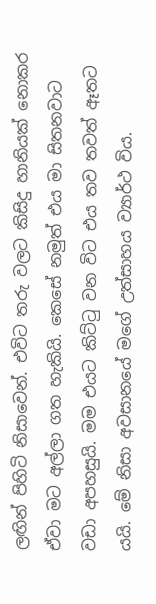ලඟින් පිහිටි නිසාවෙන්. එවිට තරු වලට කිසිදු හානියක් නොකර ඒවා මට අල්ලා ගත හැකියි. කෙසේ නමුත් එය මා සිතනවාට වඩා අපහසුයි. මම එයට කිට්ටු වන විට එය තව තවත් ඈතට යයි. මේ නිසා අවසානයේ මගේ උත්සාහය ව්‍යාර්ථ විය.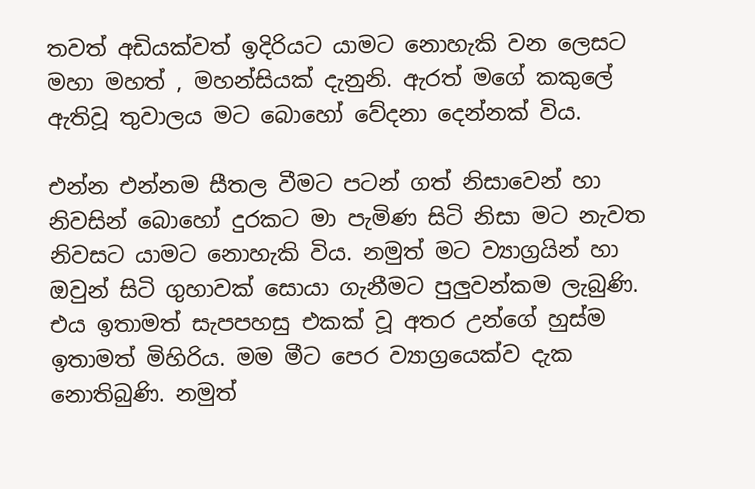තවත් අඩියක්වත් ඉදිරියට යාමට නොහැකි වන ලෙසට මහා මහත් , මහන්සියක් දැනුනි. ඇරත් මගේ කකුලේ ඇතිවූ තුවාලය මට බොහෝ වේදනා දෙන්නක් විය.

එන්න එන්නම සීතල වීමට පටන් ගත් නිසාවෙන් හා නිවසින් බොහෝ දුරකට මා පැමිණ සිටි නිසා මට නැවත නිවසට යාමට නොහැකි විය. නමුත් මට ව්‍යාග්‍රයින් හා ඔවුන් සිටි ගුහාවක් සොයා ගැනීමට පුලුවන්කම ලැබුණි. එය ඉතාමත් සැපපහසු එකක් වූ අතර උන්ගේ හුස්ම ඉතාමත් මිහිරිය. මම මීට පෙර ව්‍යාග්‍රයෙක්ව දැක නොතිබුණි. නමුත්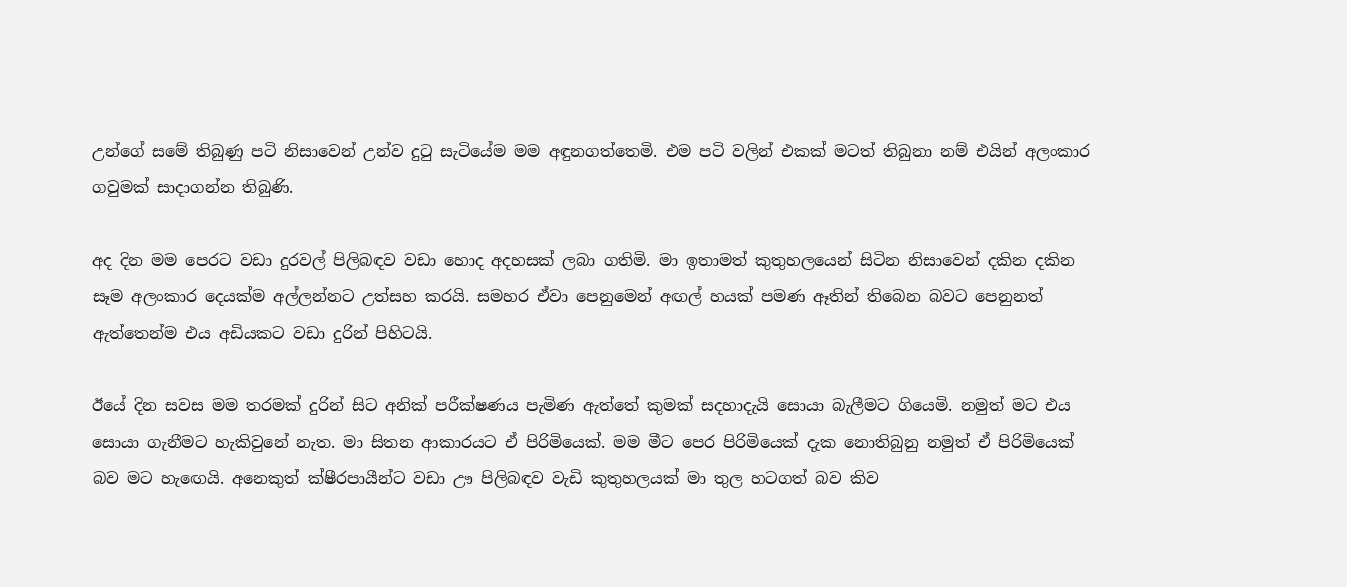උන්ගේ සමේ තිබුණු පටි නිසාවෙන් උන්ව දුටු සැටියේම මම අඳුනගත්තෙමි. එම පටි වලින් එකක් මටත් තිබුනා නම් එයින් අලංකාර ගවුමක් සාදාගන්න තිබුණි.

අද දින මම පෙරට වඩා දුරවල් පිලිබඳව වඩා හොද අදහසක් ලබා ගතිමි. මා ඉතාමත් කුතුහලයෙන් සිටින නිසාවෙන් දකින දකින සෑම අලංකාර දෙයක්ම අල්ලන්නට උත්සහ කරයි. සමහර ඒවා පෙනුමෙන් අඟල් හයක් පමණ ඈතින් තිබෙන බවට පෙනුනත් ඇත්තෙන්ම එය අඩියකට වඩා දුරින් පිහිටයි.

ඊයේ දින සවස මම තරමක් දුරින් සිට අනික් පරීක්ෂණය පැමිණ ඇත්තේ කුමක් සදහාදැයි සොයා බැලීමට ගියෙමි. නමුත් මට එය සොයා ගැනීමට හැකිවුනේ නැත. මා සිතන ආකාරයට ඒ පිරිමියෙක්. මම මීට පෙර පිරිමියෙක් දැක නොතිබුනු නමුත් ඒ පිරිමියෙක් බව මට හැඟෙයි. අනෙකුත් ක්ෂීරපායීන්ට වඩා ඌ පිලිබඳව වැඩි කුතුහලයක් මා තුල හටගත් බව කිව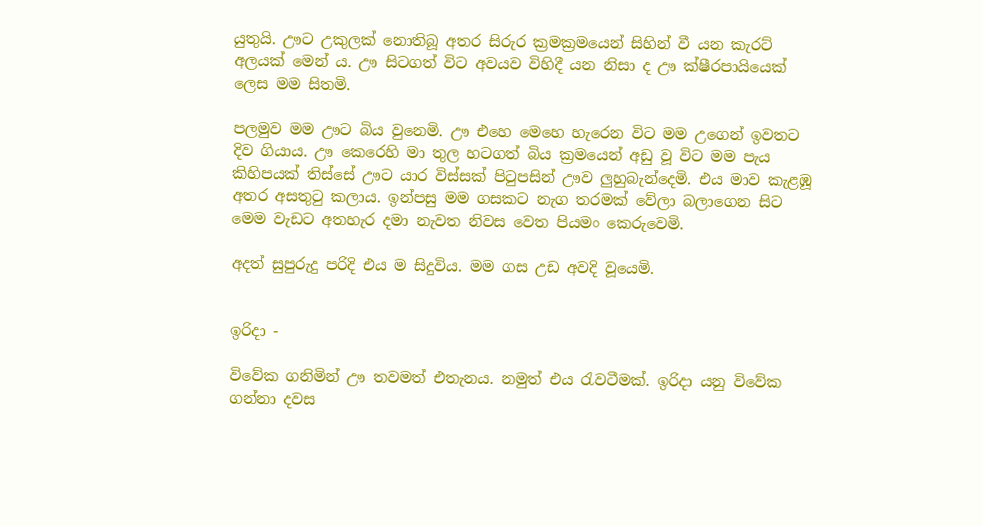යුතුයි. ඌට උකුලක් නොතිබූ අතර සිරුර ක්‍රමක්‍රමයෙන් සිහින් වී යන කැරට් අලයක් මෙන් ය. ඌ සිටගත් විට අවයව විහිදී යන නිසා ද ඌ ක්ෂීරපායියෙක් ලෙස මම සිතමි.

පලමුව මම ඌට බිය වුනෙමි. ඌ එහෙ මෙහෙ හැරෙන විට මම උගෙන් ඉවතට දිව ගියාය. ඌ කෙරෙහි මා තුල හටගත් බිය ක්‍රමයෙන් අඩු වූ විට මම පැය කිහිපයක් තිස්සේ ඌට යාර විස්සක් පිටුපසින් ඌව ලුහුබැන්දෙමි. එය මාව කැළඹූ අතර අසතුටු කලාය. ඉන්පසු මම ගසකට නැග තරමක් වේලා බලාගෙන සිට මෙම වැඩට අතහැර දමා නැවත නිවස වෙත පියමං කෙරුවෙමි.

අදත් සුපුරුදු පරිදි එය ම සිදුවිය. මම ගස උඩ අවදි වූයෙමි.


ඉරිදා -

විවේක ගනිමින් ඌ තවමත් එතැනය. නමුත් එය රැවටීමක්. ඉරිදා යනු විවේක ගන්නා දවස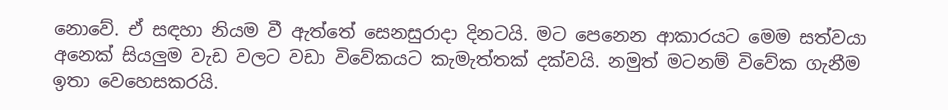නොවේ. ඒ සඳහා නියම වී ඇත්තේ සෙනසුරාදා දිනටයි. මට පෙනෙන ආකාරයට මෙම සත්වයා අනෙක් සියලුම වැඩ වලට වඩා විවේකයට කැමැත්තක් දක්වයි. නමුත් මටනම් විවේක ගැනීම ඉතා වෙහෙසකරයි.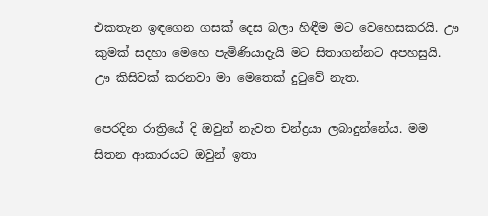එකතැන ඉඳගෙන ගසක් දෙස බලා හිඳීම මට වෙහෙසකරයි. ඌ කුමක් සදහා මෙහෙ පැමිණියාදැයි මට සිතාගන්නට අපහසුයි. ඌ කිසිවක් කරනවා මා මෙතෙක් දුටුවේ නැත.

පෙරදින රාත්‍රියේ දි ඔවුන් නැවත චන්ද්‍රයා ලබාදුන්නේය. මම සිතන ආකාරයට ඔවුන් ඉතා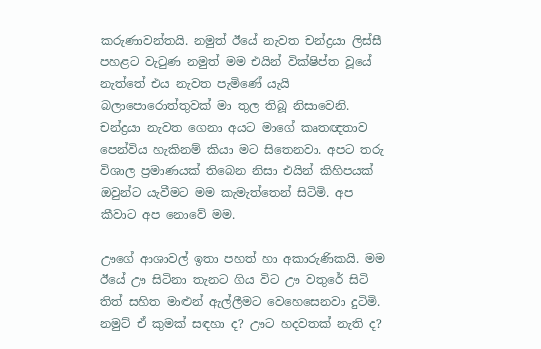කරුණාවන්තයි. නමුත් ඊයේ නැවත චන්ද්‍රයා ලිස්සී පහළට වැටුණ නමුත් මම එයින් වික්ෂිප්ත වූයේ නැත්තේ එය නැවත පැමිණේ යැයි බලාපොරොත්තුවක් මා තුල තිබූ නිසාවෙනි. චන්ද්‍රයා නැවත ගෙනා අයට මාගේ කෘතඥතාව පෙන්විය හැකිනම් කියා මට සිතෙනවා. අපට තරු විශාල ප්‍රමාණයක් තිබෙන නිසා එයින් කිහිපයක් ඔවුන්ට යැවීමට මම කැමැත්තෙන් සිටිමි. අප කීවාට අප නොවේ මම.

ඌගේ ආශාවල් ඉතා පහත් හා අකාරුණිකයි. මම ඊයේ ඌ සිටිනා තැනට ගිය විට ඌ වතුරේ සිටි තිත් සහිත මාළුන් ඇල්ලීමට වෙහෙසෙනවා දුටිමි. නමුට් ඒ කුමක් සඳහා ද? ඌට හදවතක් නැති ද?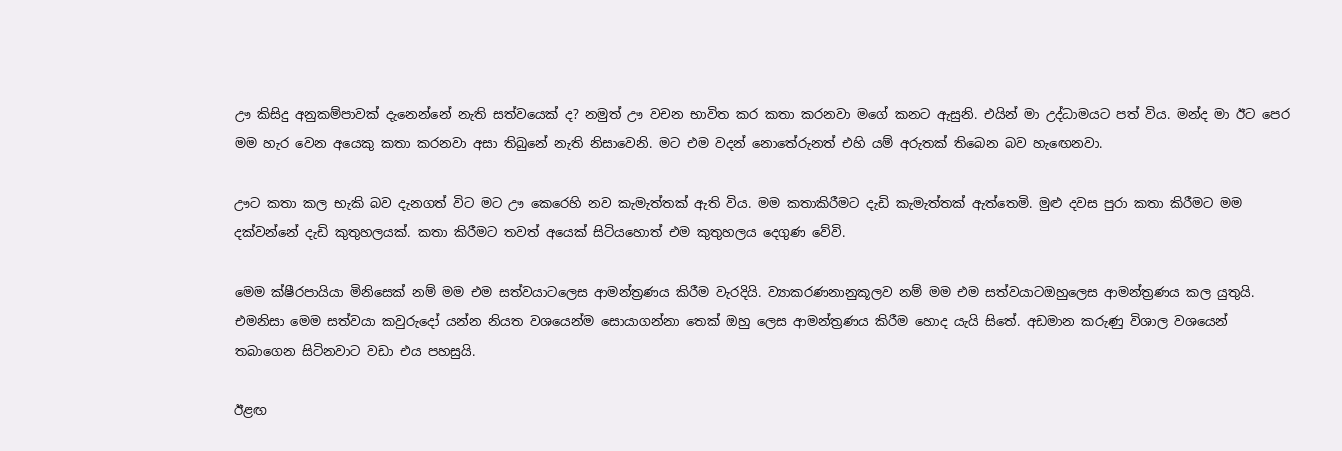ඌ කිසිදු අනුකම්පාවක් දැනෙන්නේ නැති සත්වයෙක් ද? නමුත් ඌ වචන භාවිත කර කතා කරනවා මගේ කනට ඇසුනි. එයින් මා උද්ධාමයට පත් විය. මන්ද මා ඊට පෙර මම හැර වෙන අයෙකු කතා කරනවා අසා තිබුනේ නැති නිසාවෙනි. මට එම වදන් නොතේරුනත් එහි යම් අරුතක් තිබෙන බව හැඟෙනවා.

ඌට කතා කල භැකි බව දැනගත් විට මට ඌ කෙරෙහි නව කැමැත්තක් ඇති විය. මම කතාකිරීමට දැඩි කැමැත්තක් ඇත්තෙමි. මුළු දවස පුරා කතා කිරීමට මම දක්වන්නේ දැඩි කුතුහලයක්. කතා කිරීමට තවත් අයෙක් සිටියහොත් එම කුතුහලය දෙගුණ වේවි.

මෙම ක්ෂීරපායියා මිනිසෙක් නම් මම එම සත්වයාටලෙස ආමන්ත්‍රණය කිරීම වැරදියි. ව්‍යාකරණනානුකූලව නම් මම එම සත්වයාටඔහුලෙස ආමන්ත්‍රණය කල යුතුයි. එමනිසා මෙම සත්වයා කවුරුදෝ යන්න නියත වශයෙන්ම සොයාගන්නා තෙක් ඔහු ලෙස ආමන්ත්‍රණය කිරීම හොද යැයි සිතේ. අඩමාන කරුණු විශාල වශයෙන් තබාගෙන සිටිනවාට වඩා එය පහසුයි.

ඊළඟ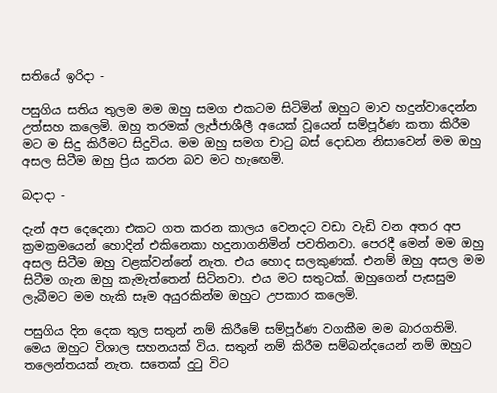සතියේ ඉරිදා -

පසුගිය සතිය තුලම මම ඔහු සමග එකටම සිටිමින් ඔහුට මාව හදුන්වාදෙන්න උත්සහ කලෙමි. ඔහු තරමක් ලැජ්ජාශීලී අයෙක් වූයෙන් සම්පූර්ණ කතා කිරීම මට ම සිදු කිරීමට සිදුවිය. මම ඔහු සමග චාටු බස් දොඩන නිසාවෙන් මම ඔහු අසල සිටීම ඔහු ප්‍රිය කරන බව මට හැඟෙමි.

බදාදා -

දැන් අප දෙදෙනා එකට ගත කරන කාලය වෙනදට වඩා වැඩි වන අතර අප ක්‍රමක්‍රමයෙන් හොදින් එකිනෙකා හදුනාගනිමින් පවතිනවා. පෙරදී මෙන් මම ඔහු අසල සිටීම ඔහු වළක්වන්නේ නැත. එය හොද සලකුණක්. එනම් ඔහු අසල මම සිටීම ගැන ඔහු කැමැත්තෙන් සිටිනවා. එය මට සතුටක්. ඔහුගෙන් පැසසුම ලැබීමට මම හැකි සෑම අයුරකින්ම ඔහුට උපකාර කලෙමි.

පසුගිය දින දෙක තුල සතුන් නම් කිරීමේ සම්පූර්ණ වගකීම මම බාරගතිමි. මෙය ඔහුට විශාල සහනයක් විය. සතුන් නම් කිරීම සම්බන්දයෙන් නම් ඔහුට තලෙන්තයක් නැත. සතෙක් දුටු විට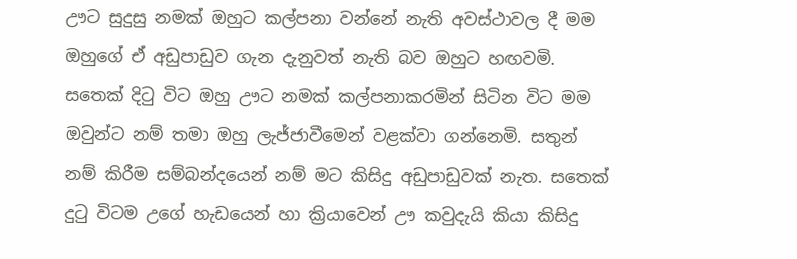ඌට සුදුසු නමක් ඔහුට කල්පනා වන්නේ නැති අවස්ථාවල දී මම ඔහුගේ ඒ අඩුපාඩුව ගැන දැනුවත් නැති බව ඔහුට හඟවමි. සතෙක් දිටු විට ඔහු ඌට නමක් කල්පනාකරමින් සිටින විට මම ඔවුන්ට නම් තමා ඔහු ලැජ්ජාවීමෙන් වළක්වා ගන්නෙමි. සතුන් නම් කිරීම සම්බන්දයෙන් නම් මට කිසිදු අඩුපාඩුවක් නැත. සතෙක් දුටු විටම උගේ හැඩයෙන් හා ක්‍රියාවෙන් ඌ කවුදැයි කියා කිසිදු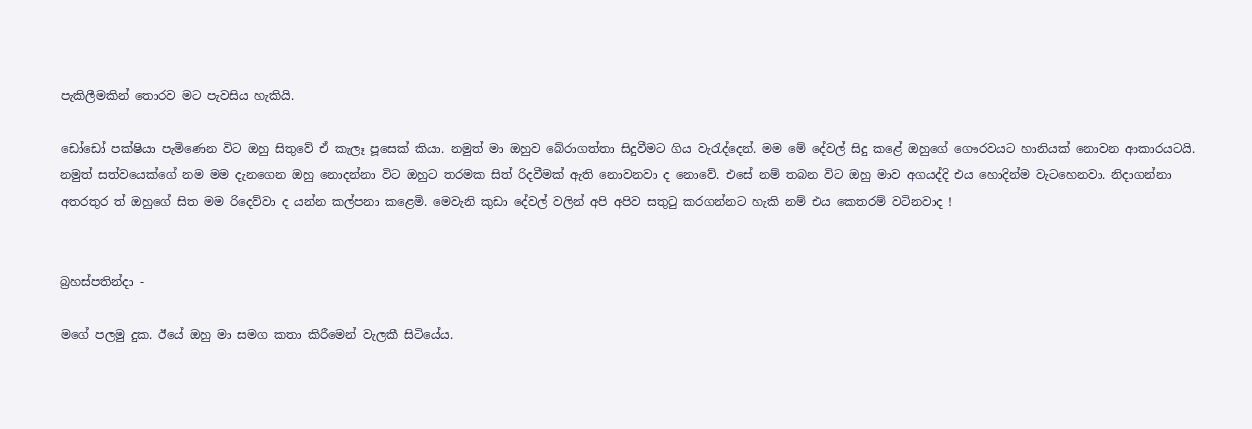පැකිලීමකින් තොරව මට පැවසිය හැකියි.

ඩෝඩෝ පක්ෂියා පැමිණෙන විට ඔහු සිතුවේ ඒ කැලෑ පූසෙක් කියා. නමුත් මා ඔහුව බේරාගත්තා සිදුවීමට ගිය වැරැද්දෙන්. මම මේ දේවල් සිදු කළේ ඔහුගේ ගෞරවයට හානියක් නොවන ආකාරයටයි. නමුත් සත්වයෙක්ගේ නම මම දැනගෙන ඔහු නොදන්නා විට ඔහුට තරමක සිත් රිදවීමක් ඇති නොවනවා ද නොවේ. එසේ නම් තබන විට ඔහු මාව අගයද්දි එය හොදින්ම වැටහෙනවා. නිදාගන්නා අතරතුර ත් ඔහුගේ සිත මම රිදෙව්වා ද යන්න කල්පනා කළෙමි. මෙවැනි කුඩා දේවල් වලින් අපි අපිව සතුටු කරගන්නට හැකි නම් එය කෙතරම් වටිනවාද !


බ්‍රහස්පතින්දා -

මගේ පලමු දුක. ඊයේ ඔහු මා සමග කතා කිරීමෙන් වැලකී සිටියේය.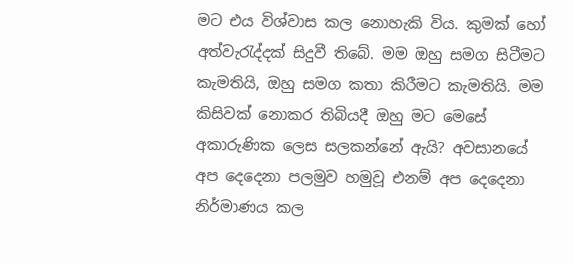මට එය විශ්වාස කල නොහැකි විය. කුමක් හෝ අත්වැරැද්දක් සිදුවී තිබේ. මම ඔහු සමග සිටීමට කැමතියි, ඔහු සමග කතා කිරීමට කැමතියි. මම කිසිවක් නොකර තිබියදී ඔහු මට මෙසේ අකාරුණික ලෙස සලකන්නේ ඇයි? අවසානයේ අප දෙදෙනා පලමුව හමුවූ එනම් අප දෙදෙනා නිර්මාණය කල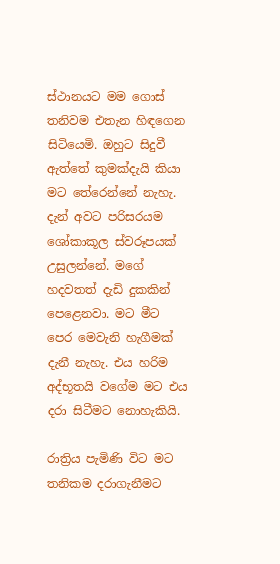ස්ථානයට මම ගොස් තනිවම එතැන හිඳගෙන සිටියෙමි. ඔහුට සිදුවී ඇත්තේ කුමක්දැයි කියා මට තේරෙන්නේ නැහැ. දැන් අවට පරිසරයම ශෝකාකූල ස්වරූපයක් උසුලන්නේ. මගේ හදවතත් දැඩි දුකකින් පෙළෙනවා. මට මීට පෙර මෙවැනි හැගීමක් දැනී නැහැ. එය හරිම අද්භූතයි වගේම මට එය දරා සිටීමට නොහැකියි.

රාත්‍රිය පැමිණි විට මට තනිකම දරාගැනීමට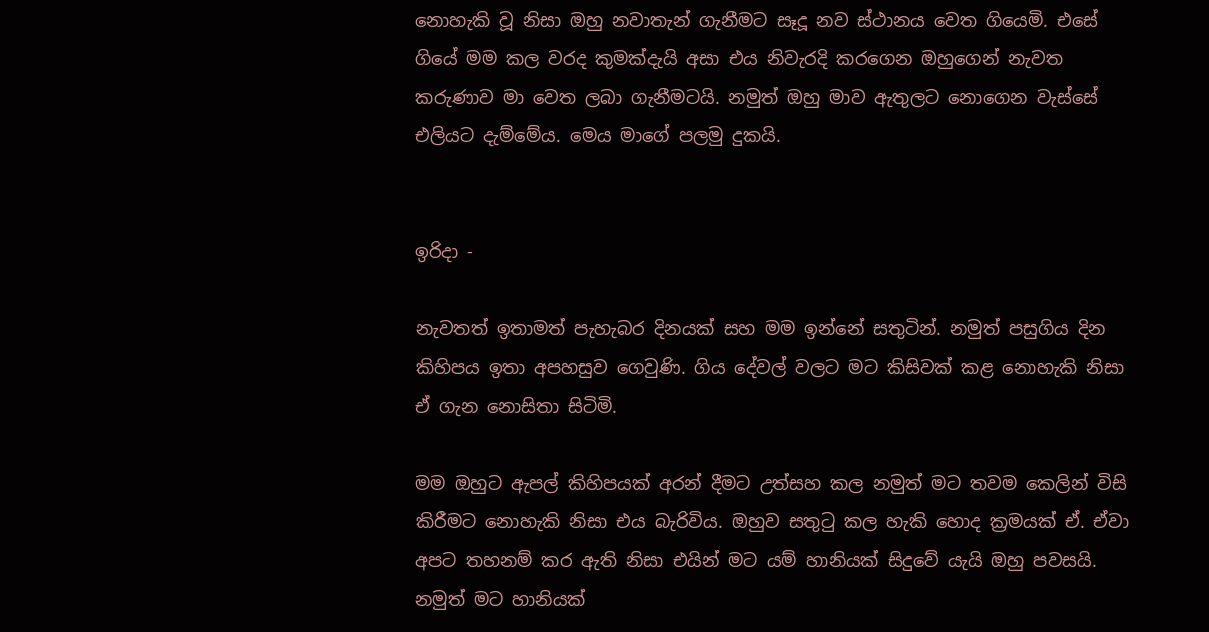නොහැකි වූ නිසා ඔහු නවාතැන් ගැනීමට සෑදූ නව ස්ථානය වෙත ගියෙමි. එසේ ගියේ මම කල වරද කුමක්දැයි අසා එය නිවැරදි කරගෙන ඔහුගෙන් නැවත කරුණාව මා වෙත ලබා ගැනීමටයි. නමුත් ඔහු මාව ඇතුලට නොගෙන වැස්සේ එලියට දැම්මේය. මෙය මාගේ පලමු දුකයි.


ඉරිදා -

නැවතත් ඉතාමත් පැහැබර දිනයක් සහ මම ඉන්නේ සතුටින්. නමුත් පසුගිය දින කිහිපය ඉතා අපහසුව ගෙවුණි. ගිය දේවල් වලට මට කිසිවක් කළ නොහැකි නිසා ඒ ගැන නොසිතා සිටිමි.

මම ඔහුට ඇපල් කිහිපයක් අරන් දීමට උත්සහ කල නමුත් මට තවම කෙලින් විසි කිරීමට නොහැකි නිසා එය බැරිවිය. ඔහුව සතුටු කල හැකි හොද ක්‍රමයක් ඒ. ඒවා අපට තහනම් කර ඇති නිසා එයින් මට යම් හානියක් සිදුවේ යැයි ඔහු පවසයි. නමුත් මට හානියක්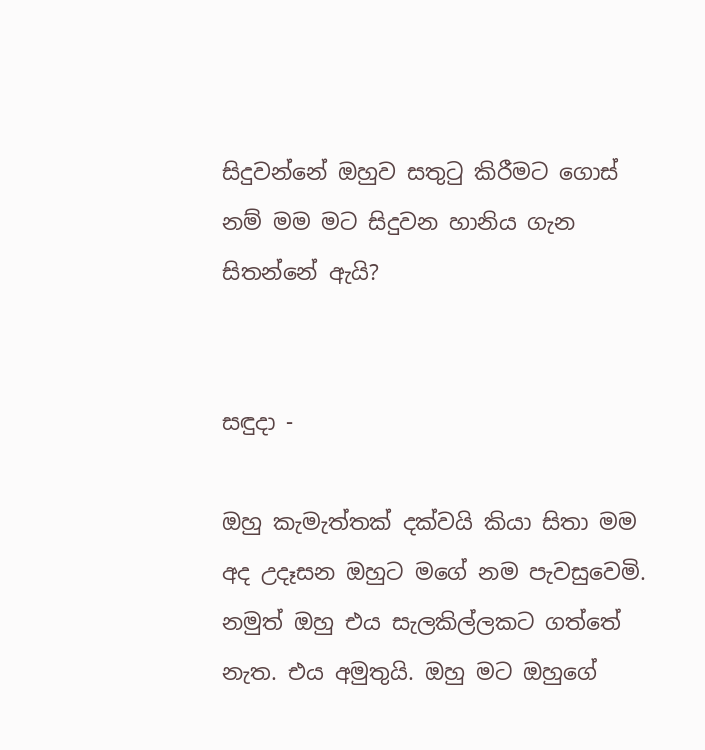සිදුවන්නේ ඔහුව සතුටු කිරීමට ගොස් නම් මම මට සිදුවන හානිය ගැන සිතන්නේ ඇයි?


සඳුදා -

ඔහු කැමැත්තක් දක්වයි කියා සිතා මම අද උදෑසන ඔහුට මගේ නම පැවසුවෙමි. නමුත් ඔහු එය සැලකිල්ලකට ගත්තේ නැත. එය අමුතුයි. ඔහු මට ඔහුගේ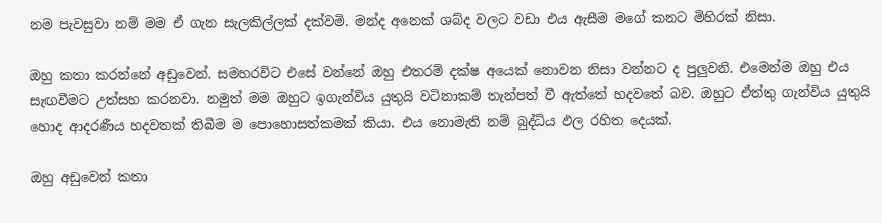නම පැවසුවා නම් මම ඒ ගැන සැලකිල්ලක් දක්වමි. මන්ද අනෙක් ශබ්ද වලට වඩා එය ඇසීම මගේ කනට මිහිරක් නිසා.

ඔහු කතා කරන්නේ අඩුවෙන්. සමහරවිට එසේ වන්නේ ඔහු එතරම් දක්ෂ අයෙක් නොවන නිසා වන්නට ද පුලුවනි. එමෙන්ම ඔහු එය සැඟවීමට උත්සහ කරනවා. නමුත් මම ඔහුට ඉගැන්විය යුතුයි වටිනාකම් තැන්පත් වී ඇත්තේ හදවතේ බව. ඔහුට ඒත්තු ගැන්විය යුතුයි හොද ආදරණීය හදවතක් තිබීම ම පොහොසත්කමක් කියා. එය නොමැති නම් බුද්ධිය ඵල රහිත දෙයක්.

ඔහු අඩුවෙන් කතා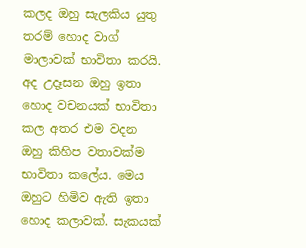කලද ඔහු සැලකිය යුතු තරම් හොද වාග් මාලාවක් භාවිතා කරයි. අද උදෑසන ඔහු ඉතා හොද වචනයක් භාවිතා කල අතර එම වදන ඔහු කිහිප වතාවක්ම භාවිතා කලේය. මෙය ඔහුට හිමිව ඇති ඉතා හොද කලාවක්. සැකයක්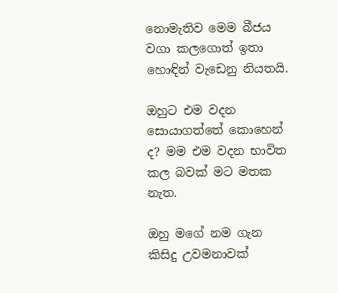නොමැතිව මෙම බීජය වගා කලගොත් ඉතා හොඳින් වැඩෙනු නියතයි.

ඔහුට එම වදන සොයාගත්තේ කොහෙන් ද? මම එම වදන භාවිත කල බවක් මට මතක නැත.

ඔහු මගේ නම ගැන කිසිදු උවමනාවක්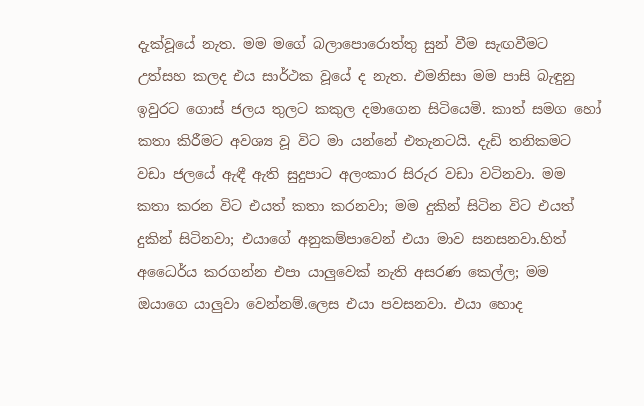දැක්වූයේ නැත. මම මගේ බලාපොරොත්තු සුන් වීම සැඟවීමට උත්සහ කලද එය සාර්ථක වූයේ ද නැත. එමනිසා මම පාසි බැඳුනු ඉවුරට ගොස් ජලය තුලට කකුල දමාගෙන සිටියෙමි. කාත් සමග හෝ කතා කිරීමට අවශ්‍ය වූ විට මා යන්නේ එතැනටයි. දැඩි තනිකමට වඩා ජලයේ ඇඳී ඇති සුදුපාට අලංකාර සිරුර වඩා වටිනවා. මම කතා කරන විට එයත් කතා කරනවා; මම දුකින් සිටින විට එයත් දුකින් සිටිනවා; එයාගේ අනුකම්පාවෙන් එයා මාව සනසනවා.හිත් අධෛර්ය කරගන්න එපා යාලුවෙක් නැති අසරණ කෙල්ල; මම ඔයාගෙ යාලුවා වෙන්නම්.ලෙස එයා පවසනවා. එයා හොද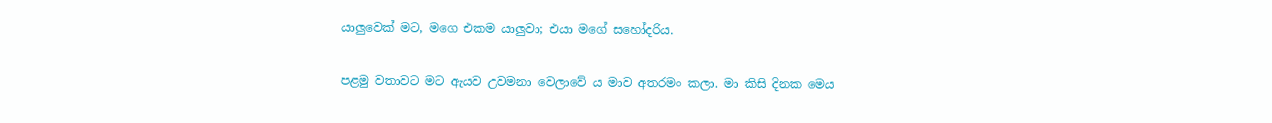යාලුවෙක් මට, මගෙ එකම යාලුවා; එයා මගේ සහෝදරිය.

පළමු වතාවට මට ඇයව උවමනා වෙලාවේ ය මාව අතරමං කලා. මා කිසි දිනක මෙය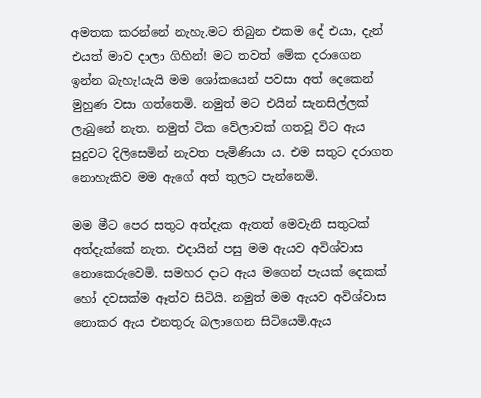අමතක කරන්නේ නැහැ.මට තිබුන එකම දේ එයා, දැන් එයත් මාව දාලා ගිහින්! මට තවත් මේක දරාගෙන ඉන්න බැහැ!යැයි මම ශෝකයෙන් පවසා අත් දෙකෙන් මුහුණ වසා ගත්තෙමි. නමුත් මට එයින් සැනසිල්ලක් ලැබුනේ නැත. නමුත් ටික වේලාවක් ගතවූ විට ඇය සුදුවට දිලිසෙමින් නැවත පැමිණියා ය. එම සතුට දරාගත නොහැකිව මම ඇගේ අත් තුලට පැන්නෙමි.

මම මීට පෙර සතුට අත්දැක ඇතත් මෙවැනි සතුටක් අත්දැක්කේ නැත. එදායින් පසු මම ඇයව අවිශ්වාස නොකෙරුවෙමි. සමහර දාට ඇය මගෙන් පැයක් දෙකක් හෝ දවසක්ම ඈත්ව සිටියි. නමුත් මම ඇයව අවිශ්වාස නොකර ඇය එනතුරු බලාගෙන සිටියෙමි.ඇය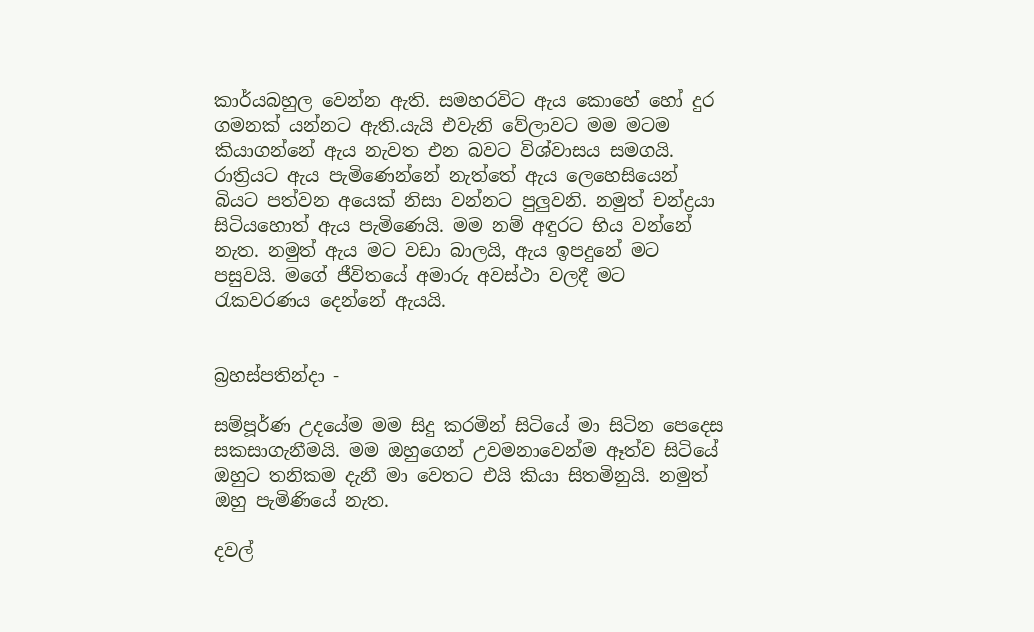කාර්යබහුල වෙන්න ඇති. සමහරවිට ඇය කොහේ හෝ දුර ගමනක් යන්නට ඇති.යැයි එවැනි වේලාවට මම මටම කියාගන්නේ ඇය නැවත එන බවට විශ්වාසය සමගයි. රාත්‍රියට ඇය පැමිණෙන්නේ නැත්තේ ඇය ලෙහෙසියෙන් බියට පත්වන අයෙක් නිසා වන්නට පුලුවනි. නමුත් චන්ද්‍රයා සිටියහොත් ඇය පැමිණෙයි. මම නම් අඳුරට භිය වන්නේ නැත. නමුත් ඇය මට වඩා බාලයි, ඇය ඉපදුනේ මට පසුවයි. මගේ ජීවිතයේ අමාරු අවස්ථා වලදී මට රැකවරණය දෙන්නේ ඇයයි.


බ්‍රහස්පතින්දා -

සම්පූර්ණ උදයේම මම සිදු කරමින් සිටියේ මා සිටින පෙදෙස සකසාගැනීමයි. මම ඔහුගෙන් උවමනාවෙන්ම ඈත්ව සිටියේ ඔහුට තනිකම දැනී මා වෙතට එයි කියා සිතමිනුයි. නමුත් ඔහු පැමිණියේ නැත.

දවල්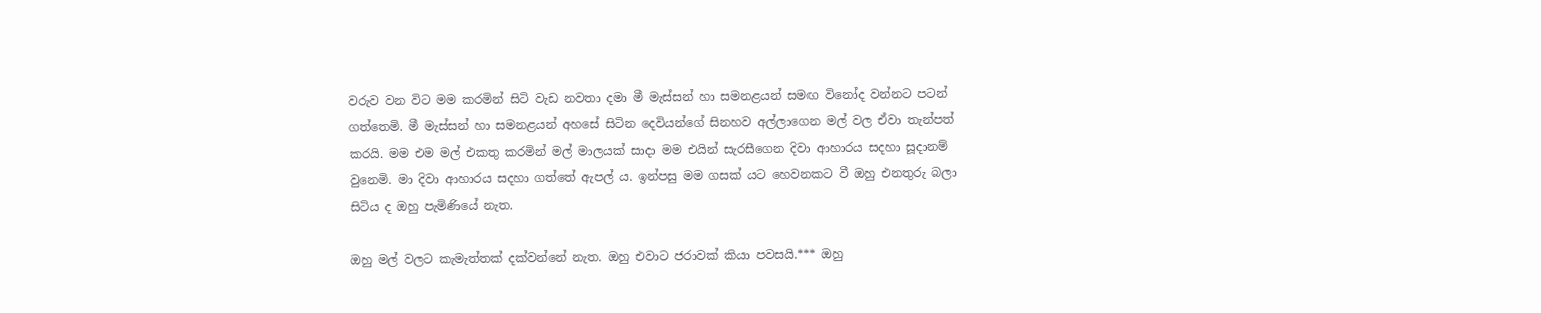වරුව වන විට මම කරමින් සිටි වැඩ නවතා දමා මී මැස්සන් හා සමනළයන් සමඟ විනෝද වන්නට පටන් ගත්තෙමි. මී මැස්සන් හා සමනළයන් අහසේ සිටින දෙවියන්ගේ සිනහව අල්ලාගෙන මල් වල ඒවා තැන්පත් කරයි. මම එම මල් එකතු කරමින් මල් මාලයක් සාදා මම එයින් සැරසීගෙන දිවා ආහාරය සදහා සූදානම් වුනෙමි. මා දිවා ආහාරය සදහා ගත්තේ ඇපල් ය. ඉන්පසු මම ගසක් යට හෙවනකට වී ඔහු එනතුරු බලා සිටිය ද ඔහු පැමිණියේ නැත.

ඔහු මල් වලට කැමැත්තක් දක්වන්නේ නැත. ඔහු එවාට ජරාවක් කියා පවසයි.*** ඔහු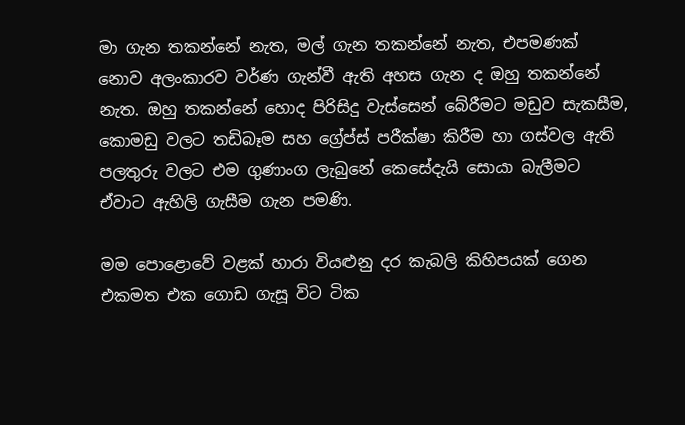මා ගැන තකන්නේ නැත, මල් ගැන තකන්නේ නැත, එපමණක් නොව අලංකාරව වර්ණ ගැන්වී ඇති අහස ගැන ද ඔහු තකන්නේ නැත. ඔහු තකන්නේ හොද පිරිසිදු වැස්සෙන් බේරීමට මඩුව සැකසීම, කොමඩු වලට තඩිබෑම සහ ග්‍රේප්ස් පරීක්ෂා කිරීම හා ගස්වල ඇති පලතුරු වලට එම ගුණාංග ලැබුනේ කෙසේදැයි සොයා බැලීමට ඒවාට ඇහිලි ගැසීම ගැන පමණි.

මම පොළොවේ වළක් හාරා වියළුනු දර කැබලි කිහිපයක් ගෙන එකමත එක ගොඩ ගැසූ විට ටික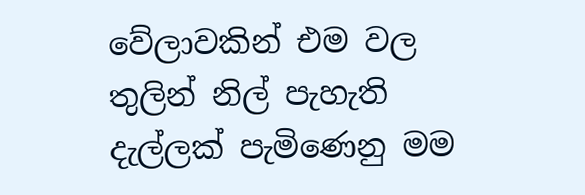වේලාවකින් එම වල තුලින් නිල් පැහැති දැල්ලක් පැමිණෙනු මම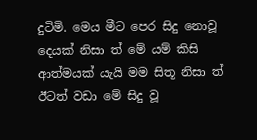දුටිමි. මෙය මීට පෙර සිදු නොවූ දෙයක් නිසා ත් මේ යම් කිසි ආත්මයක් යැයි මම සිතූ නිසා ත් ඊටත් වඩා මේ සිදු වූ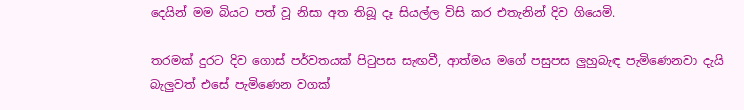දෙයින් මම බියට පත් වූ නිසා අත තිබූ දෑ සියල්ල විසි කර එතැනින් දිව ගියෙමි.

තරමක් දුරට දිව ගොස් පර්වතයක් පිටුපස සැඟවී, ආත්මය මගේ පසුපස ලුහුබැඳ පැමිණෙනවා දැයි බැලුවත් එසේ පැමිණෙන වගක්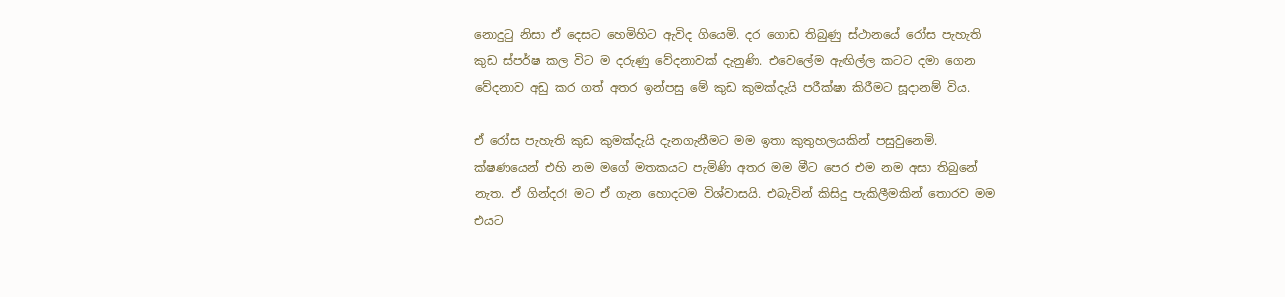නොදුටු නිසා ඒ දෙසට හෙමිහිට ඇවිද ගියෙමි. දර ගොඩ තිබුණු ස්ථානයේ රෝස පැහැති කුඩ ස්පර්ෂ කල විට ම දරුණු වේදනාවක් දැනුණි. එවෙලේම ඇඟිල්ල කටට දමා ගෙන වේදනාව අඩු කර ගත් අතර ඉන්පසු මේ කුඩ කුමක්දැයි පරීක්ෂා කිරීමට සූදානම් විය.

ඒ රෝස පැහැති කුඩ කුමක්දැයි දැනගැනීමට මම ඉතා කුතුහලයකින් පසුවුනෙමි. ක්ෂණයෙන් එහි නම මගේ මතකයට පැමිණි අතර මම මීට පෙර එම නම අසා තිබුනේ නැත. ඒ ගින්දර! මට ඒ ගැන හොදටම විශ්වාසයි. එබැවින් කිසිදු පැකිලීමකින් තොරව මම එයට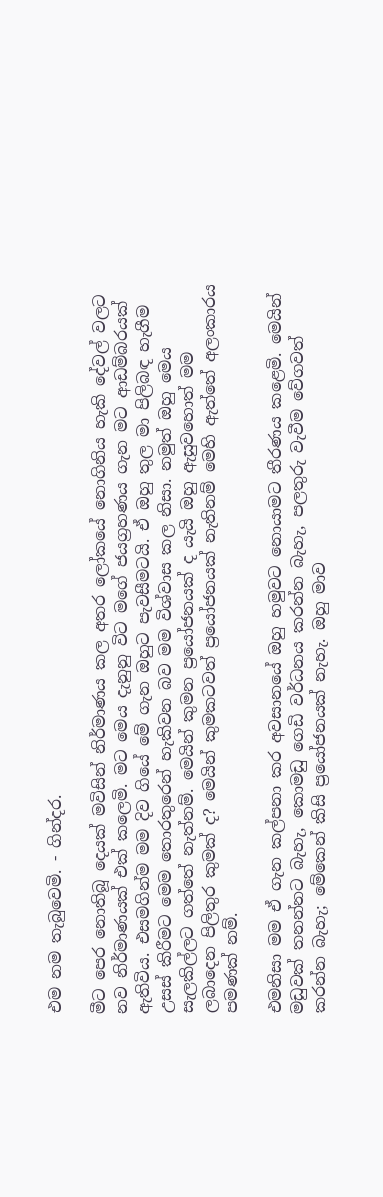එම නම තැබුවෙමි. - ගින්දර.

මීට පෙර නොතිබූ දෙයක් මවිසින් නිර්මාණය කල අතර ලෝකයේ නොගිනිය හැකි දේවල් වලට නව නිර්මාණයක් එක් කලෙමි. මට මෙය දැනුනු විට මගේ ජයග්‍රහණය ගැන මට ආඩම්බරයක් ඇතිවිය. එසමගින්ම මම දිව ගියේ මේ ගැන ඔහුට පැවසීමටයි. ඒ ඔහු තුල මා පිලිබඳ හැගීම උසස් කිරීමට මෙම තොරතුරෙන් හැකිවන බව මම විශ්වාස කල නිසා. නමුත් ඔහු මෙය සැලකිල්ලට ගත්තේ නැත්නම්. මෙයින් කුමන ප්‍රයෝජනයක් ද යැයි ඔහු ඇසුවහොත් මම ලබාදෙන පිලිතුර කුමක් ද? මෙයින් කුමකටවත් ප්‍රයෝජනයක් නැතිනම් මෙහි ඇත්තේ අලංකාරය පමණක් නම්.

එමනිසා මම ඒ ගැන කල්පනා කර අවසානයේ ඔහු හමුවට නොයාමට තීරණය කළෙමි. මෙයින් මඩුවක් තනන්නට බැහැ, කොමඩු ගෙඩි වර්ධනය කරන්න බැහැ, පලතුරු වැවීම වේගවත් කරන්න බැහැ; මේකෙන් කිසි ප්‍රයෝජනයක් නැහැ. ඔහු මාව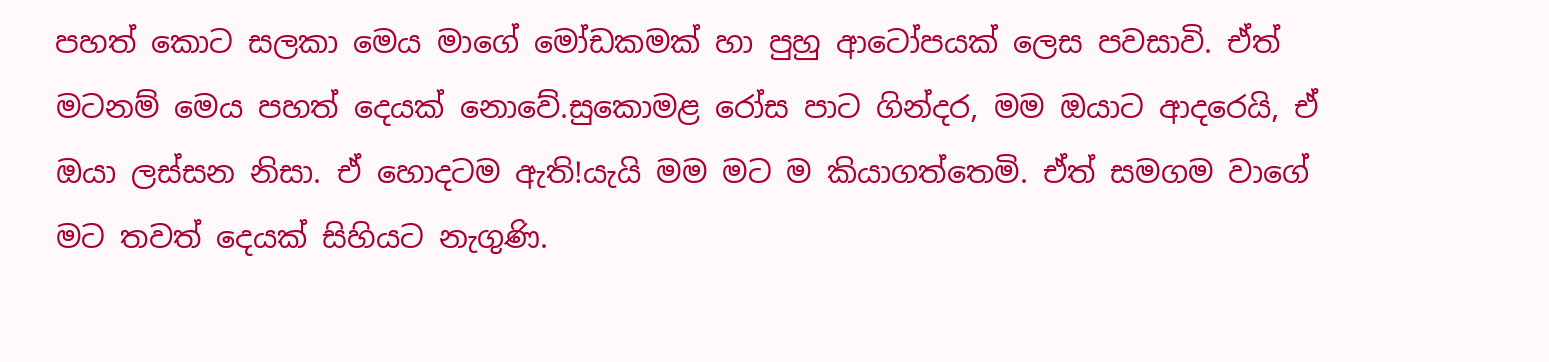පහත් කොට සලකා මෙය මාගේ මෝඩකමක් හා පුහු ආටෝපයක් ලෙස පවසාවි. ඒත් මටනම් මෙය පහත් දෙයක් නොවේ.සුකොමළ රෝස පාට ගින්දර, මම ඔයාට ආදරෙයි, ඒ ඔයා ලස්සන නිසා. ඒ හොදටම ඇති!යැයි මම මට ම කියාගත්තෙමි. ඒත් සමගම වාගේ මට තවත් දෙයක් සිහියට නැගුණි.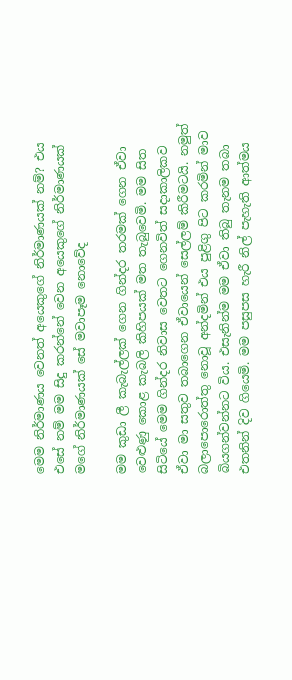මෙම නිර්මාණය වෙනත් අයෙකුගේ නිර්මාණයක් නම්? එය එසේ නම් මම සිදු කරන්නේ වෙන අයෙකුගේ නිර්මාණයක් මගේ නිර්මාණයක් සේ මවාපෑම නොවේද

මම කුඩා ලී කැබැල්ලක් ගෙන ගින්දර තරමක් ගෙන ඒවා වෙළුණු කොළ කැබලි කිහිපයක් මත තැබුවෙමි. මම සිත සිටියේ මෙම ගින්දර නිවාස වෙතට ගෙනවිත් සදාකාලිකව ඒවා මා සතුව තබාගෙන ඒවායෙන් සෙල්ලම් කිරීමටයි. නමුත් බලාපොරොත්තු නොවූ අන්දමින් එය පුළිගු පිට කරමින් මාව බියගන්වන්නට විය. එසැනින්ම මම ඒවා තිබු තැනම තබා එතනින් දිව ගියෙමි. මම පසුපස හැරී නිල් පැහැති ආත්මය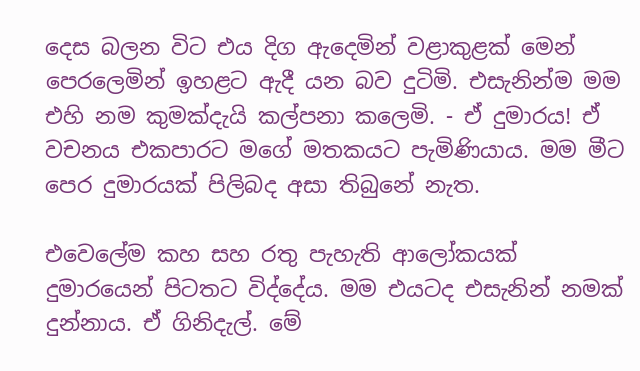දෙස බලන විට එය දිග ඇදෙමින් වළාකුළක් මෙන් පෙරලෙමින් ඉහළට ඇදී යන බව දුටිමි. එසැනින්ම මම එහි නම කුමක්දැයි කල්පනා කලෙමි. - ඒ දුමාරය! ඒ වචනය එකපාරට මගේ මතකයට පැමිණියාය. මම මීට පෙර දුමාරයක් පිලිබද අසා තිබුනේ නැත.

එවෙලේම කහ සහ රතු පැහැති ආලෝකයක් දුමාරයෙන් පිටතට විද්දේය. මම එයටද එසැනින් නමක් දුන්නාය. ඒ ගිනිදැල්. මේ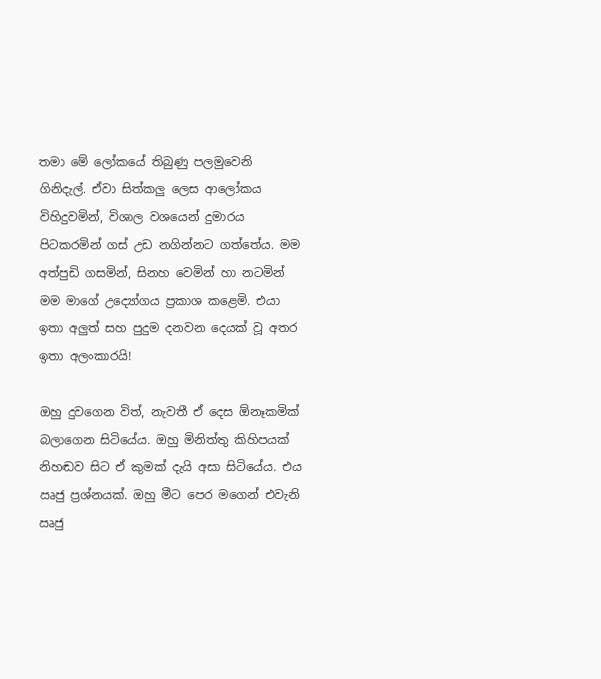තමා මේ ලෝකයේ තිබුණු පලමුවෙනි ගිනිදැල්. ඒවා සිත්කලු ලෙස ආලෝකය විහිදුවමින්, විශාල වශයෙන් දුමාරය පිටකරමින් ගස් උඩ නගින්නට ගත්තේය. මම අත්පුඩි ගසමින්, සිනහ වෙමින් හා නටමින් මම මාගේ උද්‍යෝගය ප්‍රකාශ කළෙමි. එයා ඉතා අලුත් සහ පුදුම දනවන දෙයක් වූ අතර ඉතා අලංකාරයි!

ඔහු දුවගෙන විත්, නැවතී ඒ දෙස ඕනෑකමික් බලාගෙන සිටියේය. ඔහු මිනිත්තු කිහිපයක් නිහඬව සිට ඒ කුමක් දැයි අසා සිටියේය. එය ඍජු ප්‍රශ්නයක්. ඔහු මීට පෙර මගෙන් එවැනි ඍජු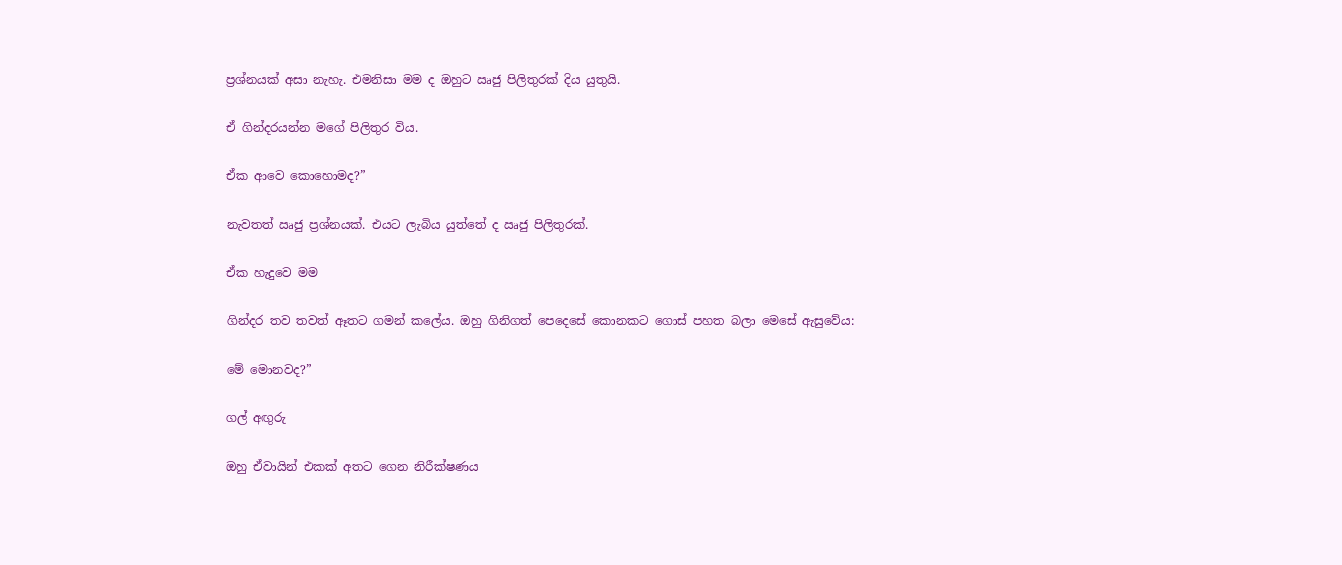ප්‍රශ්නයක් අසා නැහැ. එමනිසා මම ද ඔහුට ඍජු පිලිතුරක් දිය යුතුයි.

ඒ ගින්දරයන්න මගේ පිලිතුර විය.

ඒක ආවෙ කොහොමද?”

නැවතත් ඍජු ප්‍රශ්නයක්. එයට ලැබිය යුත්තේ ද ඍජු පිලිතුරක්.

ඒක හැදුවෙ මම

ගින්දර තව තවත් ඈතට ගමන් කලේය. ඔහු ගිනිගත් පෙදෙසේ කොනකට ගොස් පහත බලා මෙසේ ඇසුවේය:

මේ මොනවද?”

ගල් අඟුරු

ඔහු ඒවායින් එකක් අතට ගෙන නිරීක්ෂණය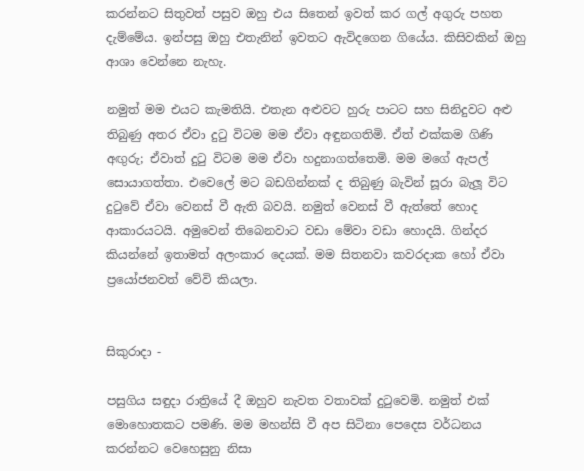කරන්නට සිතුවත් පසුව ඔහු එය සිතෙන් ඉවත් කර ගල් අගුරු පහත දැම්මේය. ඉන්පසු ඔහු එතැනින් ඉවතට ඇවිදගෙන ගියේය. කිසිවකින් ඔහු ආශා වෙන්නෙ නැහැ.

නමුත් මම එයට කැමතියි. එතැන අළුවට හුරු පාටට සහ සිනිදුවට අළු තිබුණු අතර ඒවා දුටු විටම මම ඒවා අඳුනගතිමි. ඒත් එක්කම ගිණි අඟුරු; ඒවාත් දුටු විටම මම ඒවා හදුනාගත්තෙමි. මම මගේ ඇපල් සොයාගත්තා. එවෙලේ මට බඩගින්නක් ද තිබුණු බැවින් සූරා බැලූ විට දුටුවේ ඒවා වෙනස් වී ඇති බවයි. නමුත් වෙනස් වී ඇත්තේ හොද ආකාරයටයි. අමුවෙන් තිබෙනවාට වඩා මේවා වඩා හොදයි. ගින්දර කියන්නේ ඉතාමත් අලංකාර දෙයක්. මම සිතනවා කවරදාක හෝ ඒවා ප්‍රයෝජනවත් වේවි කියලා.


සිකුරාදා -

පසුගිය සඳුදා රාත්‍රියේ දී ඔහුව නැවත වතාවක් දුටුවෙමි. නමුත් එක් මොහොතකට පමණි. මම මහන්සි වී අප සිටිනා පෙදෙස වර්ධනය කරන්නට වෙහෙසුනු නිසා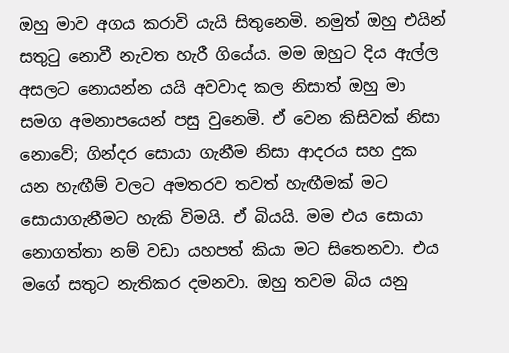ඔහු මාව අගය කරාවි යැයි සිතුනෙමි. නමුත් ඔහු එයින් සතුටු නොවී නැවත හැරී ගියේය. මම ඔහුට දිය ඇල්ල අසලට නොයන්න යයි අවවාද කල නිසාත් ඔහු මා සමග අමනාපයෙන් පසු වුනෙමි. ඒ වෙන කිසිවක් නිසා නොවේ; ගින්දර සොයා ගැනීම නිසා ආදරය සහ දුක යන හැඟීම් වලට අමතරව තවත් හැඟීමක් මට සොයාගැනීමට හැකි විමයි. ඒ බියයි. මම එය සොයා නොගත්තා නම් වඩා යහපත් කියා මට සිතෙනවා. එය මගේ සතුට නැතිකර දමනවා. ඔහු තවම බිය යනු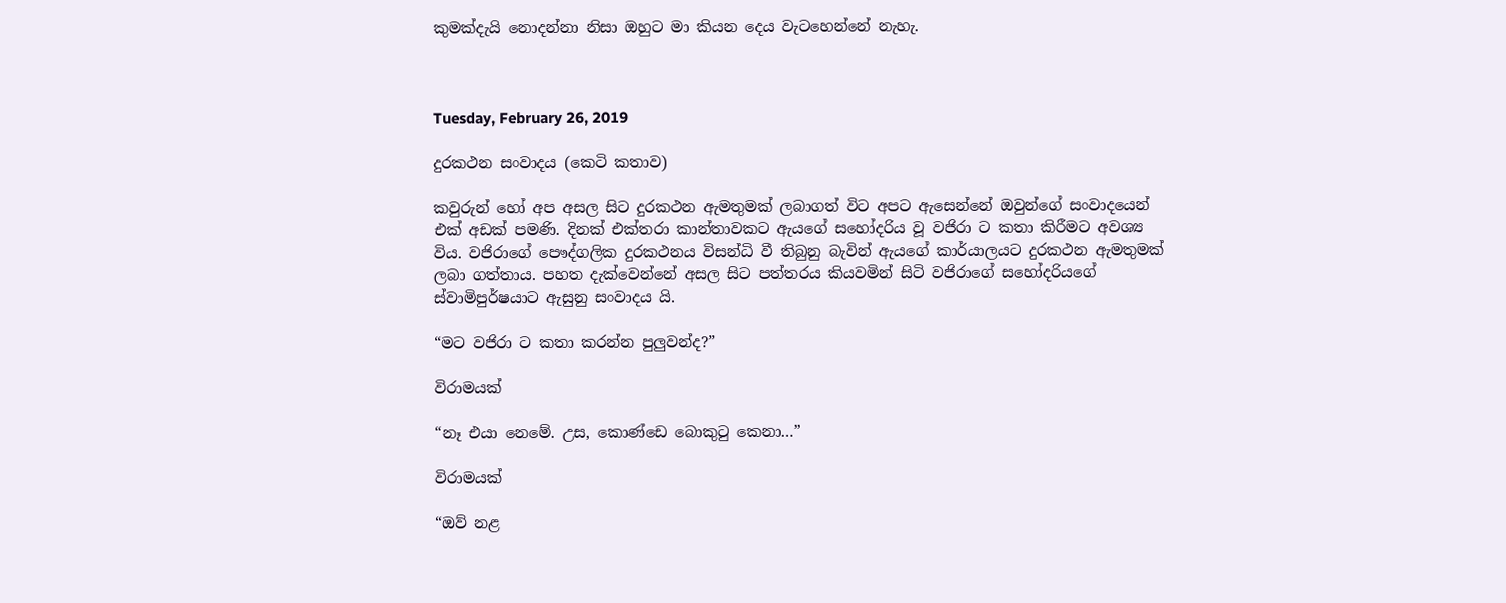කුමක්දැයි නොදන්නා නිසා ඔහුට මා කියන දෙය වැටහෙන්නේ නැහැ.



Tuesday, February 26, 2019

දුරකථන සංවාදය (කෙටි කතාව)

කවුරුන් හෝ අප අසල සිට දුරකථන ඇමතුමක් ලබාගත් විට අපට ඇසෙන්නේ ඔවුන්ගේ සංවාදයෙන් එක් අඩක් පමණි. දිනක් එක්තරා කාන්තාවකට ඇයගේ සහෝදරිය වූ වජිරා ට කතා කිරීමට අවශ්‍ය විය. වජිරාගේ පෞද්ගලික දුරකථනය විසන්ධි වී තිබුනු බැවින් ඇයගේ කාර්යාලයට දුරකථන ඇමතුමක් ලබා ගත්තාය. පහත දැක්වෙන්නේ අසල සිට පත්තරය කියවමින් සිටි වජිරාගේ සහෝදරියගේ ස්වාමිපුර්ෂයාට ඇසුනු සංවාදය යි.

“මට වජිරා ට කතා කරන්න පුලුවන්ද?”

විරාමයක්

“නෑ එයා නෙමේ. උස, කොණ්ඩෙ බොකුටු කෙනා…”

විරාමයක්

“ඔව් නළ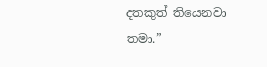දතකුත් තියෙනවා තමා.”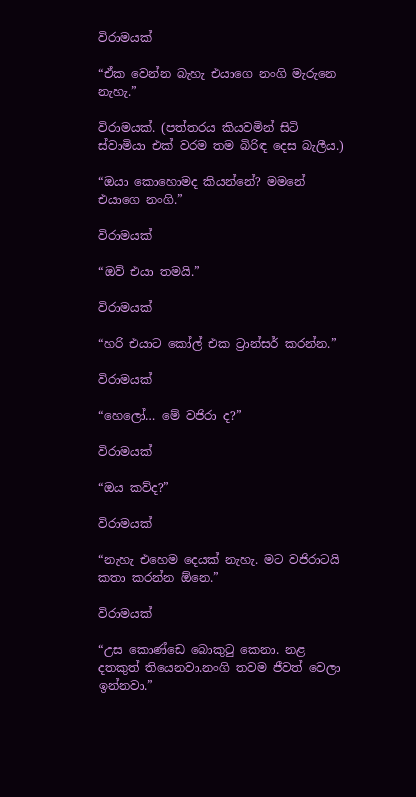විරාමයක්

“ඒක වෙන්න බැහැ එයාගෙ නංගි මැරුනෙ නැහැ.”

විරාමයක්. (පත්තරය කියවමින් සිටි ස්වාමියා එක් වරම තම බිරිඳ දෙස බැලීය.)

“ඔයා කොහොමද කියන්නේ? මමනේ එයාගෙ නංගි.”

විරාමයක්

“ඔව් එයා තමයි.”

විරාමයක්

“හරි එයාට කෝල් එක ට්‍රාන්සර් කරන්න.”

විරාමයක්

“හෙලෝ… මේ වජිරා ද?”

විරාමයක්

“ඔය කව්ද?”

විරාමයක්

“නැහැ එහෙම දෙයක් නැහැ. මට වජිරාටයි කතා කරන්න ඕනෙ.”

විරාමයක්

“උස කොණ්ඩෙ බොකුටු කෙනා. නළ දතකුත් තියෙනවා.නංගි තවම ජීවත් වෙලා ඉන්නවා.”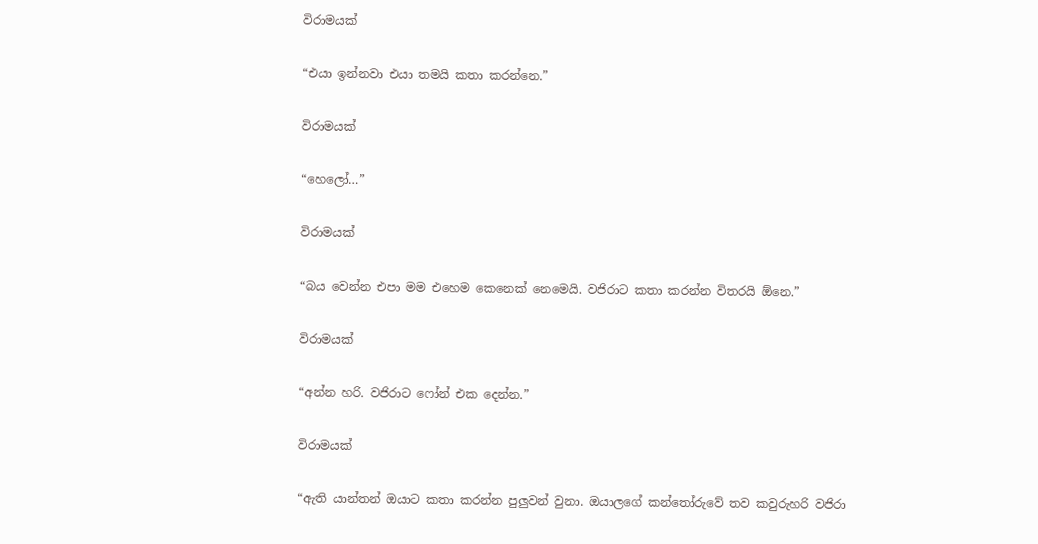විරාමයක්

“එයා ඉන්නවා එයා තමයි කතා කරන්නෙ.”

විරාමයක්

“හෙලෝ…”

විරාමයක්

“බය වෙන්න එපා මම එහෙම කෙනෙක් නෙමෙයි. වජිරාට කතා කරන්න විතරයි ඕනෙ.”

විරාමයක්

“අන්න හරි. වජිරාට ෆෝන් එක දෙන්න.”

විරාමයක්

“ඇති යාන්තන් ඔයාට කතා කරන්න පුලුවන් වුනා. ඔයාලගේ කන්තෝරුවේ තව කවුරුහරි වජිරා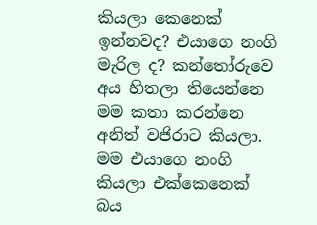කියලා කෙනෙක් ඉන්නවද? එයාගෙ නංගි මැරිල ද? කන්තෝරුවෙ අය හිතලා තියෙන්නෙ මම කතා කරන්නෙ අනිත් වජිරාට කියලා. මම එයාගෙ නංගි කියලා එක්කෙනෙක් බය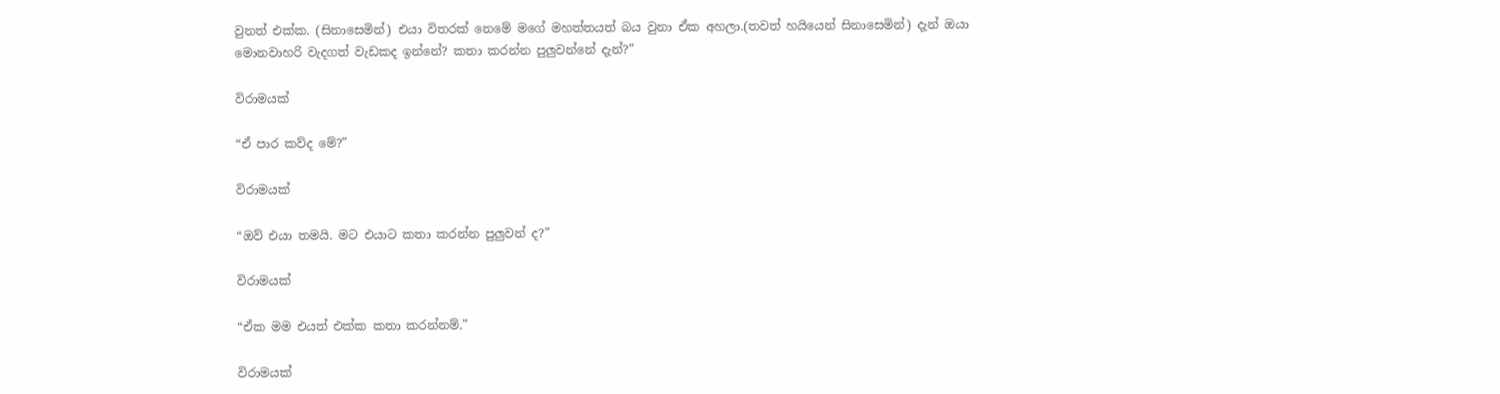වුනත් එක්ක. (සිනාසෙමින්) එයා විතරක් නෙමේ මගේ මහත්තයත් බය වුනා ඒක අහලා.(තවත් හයියෙන් සිනාසෙමින්) දැන් ඔයා මොනවාහරි වැදගත් වැඩකද ඉන්නේ? කතා කරන්න පුලුවන්නේ දැන්?”

විරාමයක්

“ඒ පාර කව්ද මේ?”

විරාමයක්

“ඔව් එයා තමයි. මට එයාට කතා කරන්න පුලුවන් ද?”

විරාමයක්

“ඒක මම එයත් එක්ක කතා කරන්නම්.”

විරාමයක්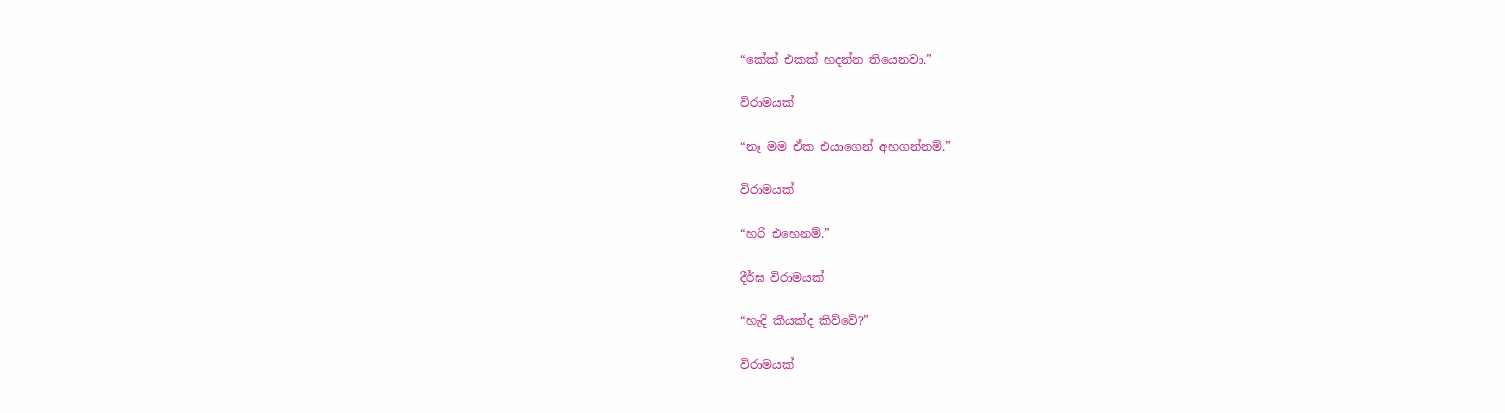“කේක් එකක් හදන්න තියෙනවා.”

විරාමයක්

“නෑ මම ඒක එයාගෙන් අහගන්නම්.”

විරාමයක්

“හරි එහෙනම්.”

දීර්ඝ විරාමයක්

“හැදි කීයක්ද කිව්වේ?”

විරාමයක්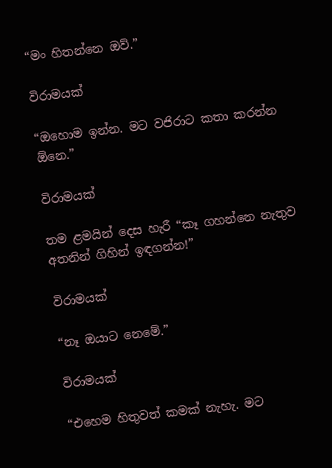“මං හිතන්නෙ ඔව්.”

විරාමයක්

“ඔහොම ඉන්න. මට වජිරාට කතා කරන්න ඕනෙ.”

විරාමයක්

තම ළමයින් දෙස හැරී “කෑ ගහන්නෙ නැතුව අතනින් ගිහින් ඉඳගන්න!”

විරාමයක්

“නෑ ඔයාට නෙමේ.”

විරාමයක්

“එහෙම හිතුවත් කමක් නැහැ. මට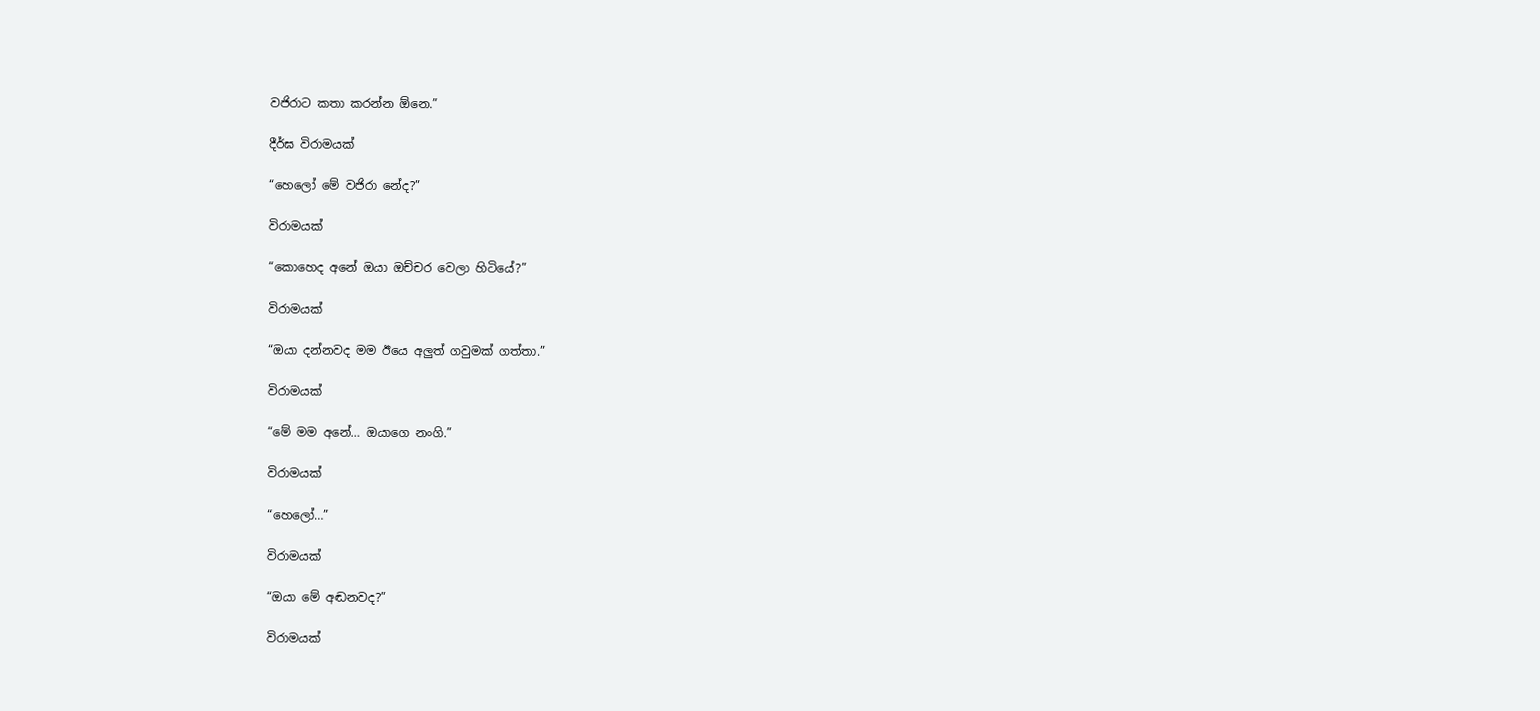වජිරාට කතා කරන්න ඕනෙ.”

දීර්ඝ විරාමයක්

“හෙලෝ මේ වජිරා නේද?”

විරාමයක්

“කොහෙද අනේ ඔයා ඔච්චර වෙලා හිටියේ?”

විරාමයක්

“ඔයා දන්නවද මම ඊයෙ අලුත් ගවුමක් ගත්තා.”

විරාමයක්

“මේ මම අනේ… ඔයාගෙ නංගි.”

විරාමයක්

“හෙලෝ…”

විරාමයක්

“ඔයා මේ අඬනවද?”

විරාමයක්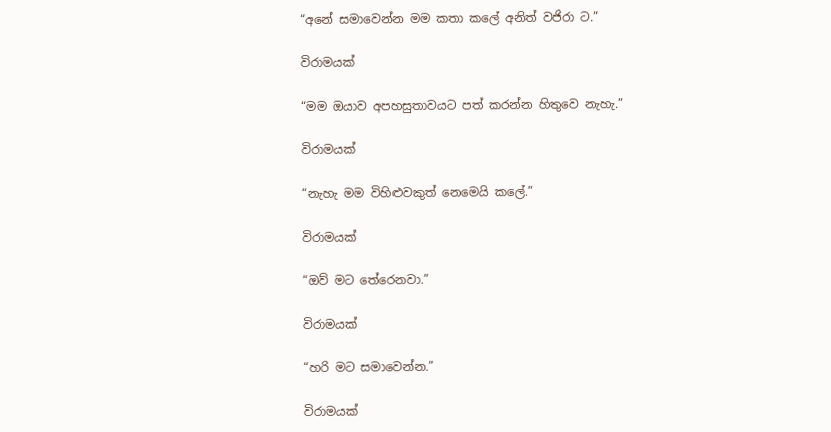“අනේ සමාවෙන්න මම කතා කලේ අනිත් වජිරා ට.”

විරාමයක්

“මම ඔයාව අපහසුතාවයට පත් කරන්න හිතුවෙ නැහැ.”

විරාමයක්

“නැහැ මම විහිළුවකුත් නෙමෙයි කලේ.”

විරාමයක්

“ඔව් මට තේරෙනවා.”

විරාමයක්

“හරි මට සමාවෙන්න.”

විරාමයක්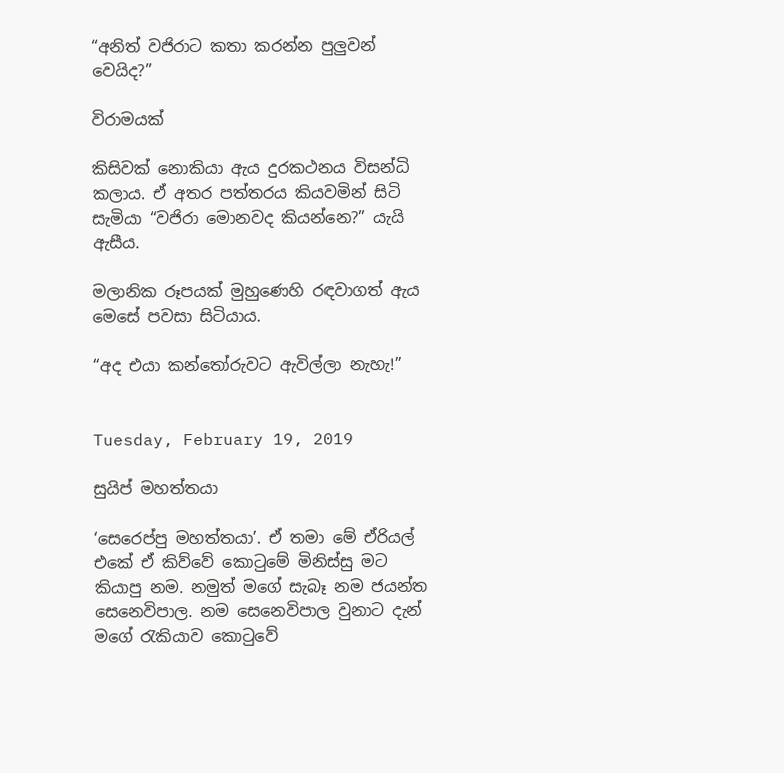“අනිත් වජිරාට කතා කරන්න පුලුවන් වෙයිද?”

විරාමයක්

කිසිවක් නොකියා ඇය දුරකථනය විසන්ධි කලාය. ඒ අතර පත්තරය කියවමින් සිටි සැමියා “වජිරා මොනවද කියන්නෙ?” යැයි ඇසීය.

මලානික රූපයක් මුහුණෙහි රඳවාගත් ඇය මෙසේ පවසා සිටියාය.

“අද එයා කන්තෝරුවට ඇවිල්ලා නැහැ!”


Tuesday, February 19, 2019

සුයිප් මහත්තයා

‘සෙරෙප්පු මහත්තයා’. ඒ තමා මේ ඒරියල් එකේ ඒ කිව්වේ කොටුමේ මිනිස්සු මට කියාපු නම. නමුත් මගේ සැබෑ නම ජයන්ත සෙනෙවිපාල. නම සෙනෙවිපාල වුනාට දැන් මගේ රැකියාව කොටුවේ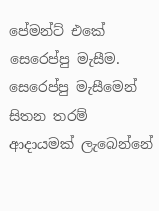පේමන්ට් එකේ සෙරෙප්පු මැසීම. සෙරෙප්පු මැසීමෙන් සිතන තරම් ආදායමක් ලැබෙන්නේ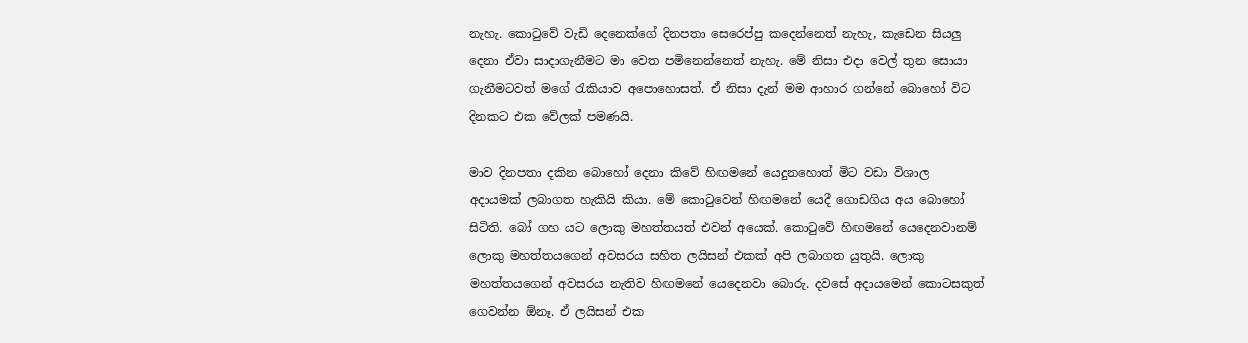නැහැ. කොටුවේ වැඩි දෙනෙක්ගේ දිනපතා සෙරෙප්පු කදෙන්නෙත් නැහැ, කැඩෙන සියලු දෙනා ඒවා සාදාගැනීමට මා වෙත පමිනෙන්නෙත් නැහැ. මේ නිසා එදා වෙල් තුන සොයා ගැනීමටවත් මගේ රැකියාව අපොහොසත්. ඒ නිසා දැන් මම ආහාර ගන්නේ බොහෝ විට දිනකට එක වේලක් පමණයි.

මාව දිනපතා දකින බොහෝ දෙනා කිවේ හිඟමනේ යෙදුනහොත් මිට වඩා විශාල අදායමක් ලබාගත හැකියි කියා. මේ කොටුවෙන් හිඟමනේ යෙදී ගොඩගිය අය බොහෝ සිටිති. බෝ ගහ යට ලොකු මහත්තයත් එවන් අයෙක්. කොටුවේ හිඟමනේ යෙදෙනවානම් ලොකු මහත්තයගෙන් අවසරය සහිත ලයිසන් එකක් අපි ලබාගත යුතුයි. ලොකු මහත්තයගෙන් අවසරය නැතිව හිඟමනේ යෙදෙනවා බොරු. දවසේ අදායමෙන් කොටසකුත් ගෙවන්න ඕනෑ. ඒ ලයිසන් එක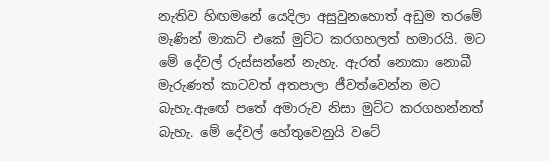නැතිව හිඟමනේ යෙදිලා අසුවුනහොත් අඩුම තරමේ මැණින් මාකට් එකේ මුට්ට කරගහලත් හමාරයි. මට මේ දේවල් රුස්සන්නේ නැහැ. ඇරත් නොකා නොබී මැරුණත් කාටවත් අතපාලා ජීවත්වෙන්න මට බැහැ.ඇඟේ පතේ අමාරුව නිසා මුට්ට කරගහන්නත් බැහැ. මේ දේවල් හේතුවෙනුයි වටේ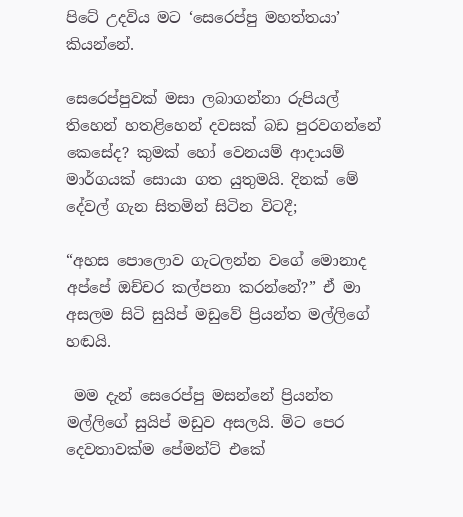පිටේ උදවිය මට ‘සෙරෙප්පු මහත්තයා’ කියන්නේ.

සෙරෙප්පුවක් මසා ලබාගන්නා රුපියල් තිහෙන් හතළිහෙන් දවසක් බඩ පුරවගන්නේ කෙසේද? කුමක් හෝ වෙනයම් ආදායම් මාර්ගයක් සොයා ගත යුතුමයි. දිනක් මේ දේවල් ගැන සිතමින් සිටින විටදී;

“අහස පොලොව ගැටලන්න වගේ මොනාද අප්පේ ඔච්චර කල්පනා කරන්නේ?” ඒ මා අසලම සිටි සුයිප් මඩුවේ ප්‍රියන්ත මල්ලිගේ හඬයි.

 මම දැන් සෙරෙප්පු මසන්නේ ප්‍රියන්ත මල්ලිගේ සුයිප් මඩුව අසලයි. මිට පෙර දෙවතාවක්ම පේමන්ට් එකේ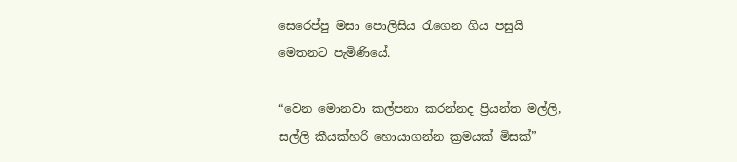සෙරෙප්පු මසා පොලිසිය රැගෙන ගිය පසුයි මෙතනට පැමිණියේ.

“වෙන මොනවා කල්පනා කරන්නද ප්‍රියන්ත මල්ලි, සල්ලි කීයක්හරි හොයාගන්න ක්‍රමයක් මිසක්”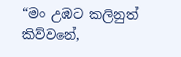“මං උඹට කලිනුත් කිව්වනේ,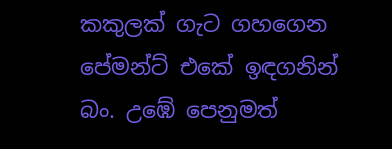කකුලක් ගැට ගහගෙන පේමන්ට් එකේ ඉඳගනින් බං. උඹේ පෙනුමත්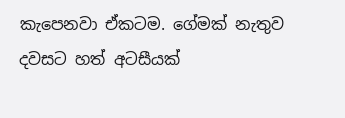කැපෙනවා ඒකටම. ගේමක් නැතුව දවසට හත් අටසීයක්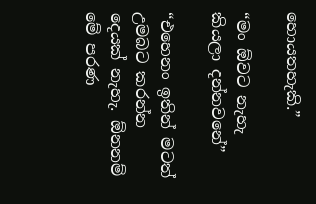හොයතහැකි.”

“මං ඕවට නැහැ කියලා දන්නවනේ”

“එහෙනං ඉතින් මටත් උමබට කරන්න දෙයක් නැහැ. ඕනනම් මේ පරණ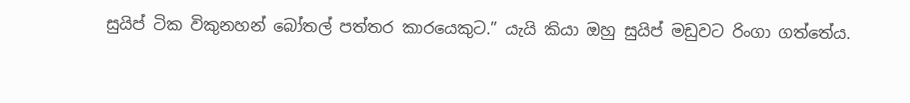සුයිප් ටික විකුනහන් බෝතල් පත්තර කාරයෙකුට.” යැයි කියා ඔහු සුයිප් මඩුවට රිංගා ගත්තේය.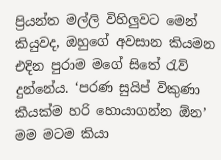ප්‍රියන්ත මල්ලි විහිලුවට මෙන් කියුවද, ඔහුගේ අවසාන කියමන එදින පුරාම මගේ සිතේ රැව් දුන්නේය. ‘පරණ සුයිප් විකුණා කීයක්ම හරි හොයාගන්න ඕන’ මම මටම කියා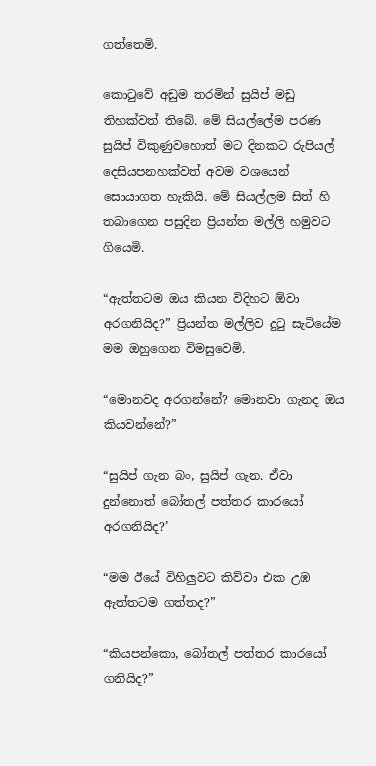ගත්තෙමි.

කොටුවේ අඩුම තරමින් සුයිප් මඩු තිහක්වත් තිබේ. මේ සියල්ලේම පරණ සුයිප් විකුණුවහොත් මට දිනකට රුපියල් දෙසියපනහක්වත් අවම වශයෙන් සොයාගත හැකියි. මේ සියල්ලම සිත් හි තබාගෙන පසුදින ප්‍රියන්ත මල්ලි හමුවට ගියෙමි.

“ඇත්තටම ඔය කියන විදිහට ඕවා අරගනියිද?” ප්‍රියන්ත මල්ලිව දුටු සැටියේම මම ඔහුගෙන විමසුවෙමි.

“මොනවද අරගන්නේ? මොනවා ගැනද ඔය කියවන්නේ?”

“සුයිප් ගැන බං, සුයිප් ගැන. ඒවා දුන්නොත් බෝතල් පත්තර කාරයෝ අරගනියිද?’

“මම ඊයේ විහිලුවට කිව්වා එක උඹ ඇත්තටම ගත්තද?”

“කියපන්කො, බෝතල් පත්තර කාරයෝ ගනියිද?”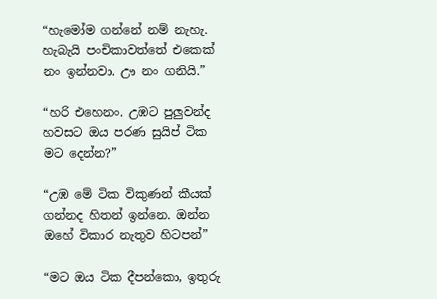“හැමෝම ගන්නේ නම් නැහැ. හැබැයි පංචිකාවත්තේ එකෙක් නං ඉන්නවා. ඌ නං ගනියි.”

“හරි එහෙනං. උඹට පුලුවන්ද හවසට ඔය පරණ සුයිප් ටික මට දෙන්න?”

“උඹ මේ ටික විකුණන් කීයක් ගන්නද හිතන් ඉන්නෙ. ඔන්න ඔහේ විකාර නැතුව හිටපන්”

“මට ඔය ටික දීපන්කො, ඉතුරු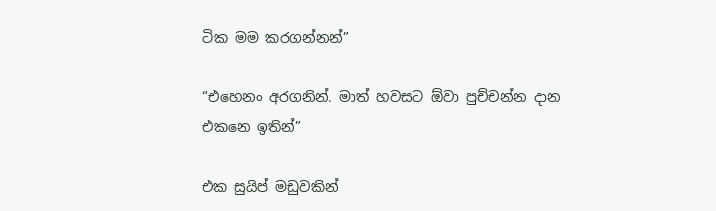ටික මම කරගන්නන්”

“එහෙනං අරගනින්. මාත් හවසට ඕවා පුච්චන්න දාන එකනෙ ඉතින්”

එක සුයිප් මඩුවකින්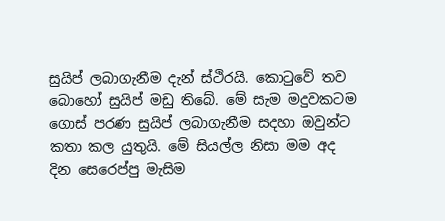සුයිප් ලබාගැනීම දැන් ස්ථිරයි. කොටුවේ තව බොහෝ සුයිප් මඩු තිබේ. මේ සැම මදුවකටම ගොස් පරණ සුයිප් ලබාගැනීම සදහා ඔවුන්ට කතා කල යුතුයි. මේ සියල්ල නිසා මම අද දින සෙරෙප්පු මැසිම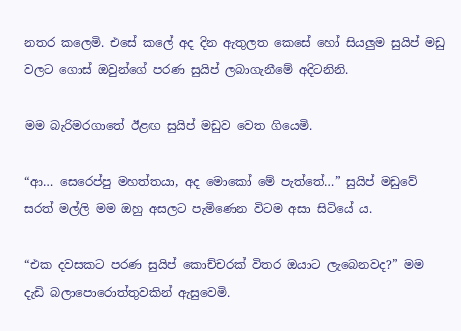නතර කලෙමි. එසේ කලේ අද දින ඇතුලත කෙසේ හෝ සියලුම සුයිප් මඩු වලට ගොස් ඔවුන්ගේ පරණ සුයිප් ලබාගැනීමේ අදිටනිනි.

මම බැරිමරගාතේ ඊළඟ සුයිප් මඩුව වෙත ගියෙමි.

“ආ… සෙරෙප්පු මහත්තයා, අද මොකෝ මේ පැත්තේ…” සුයිප් මඩුවේ සරත් මල්ලි මම ඔහු අසලට පැමිණෙන විටම අසා සිටියේ ය.

“එක දවසකට පරණ සුයිප් කොච්චරක් විතර ඔයාට ලැබෙනවද?” මම දැඩි බලාපොරොත්තුවකින් ඇසුවෙමි.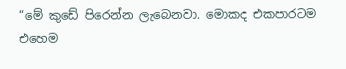“මේ කුඩේ පිරෙන්න ලැබෙනවා. මොකද එකපාරටම එහෙම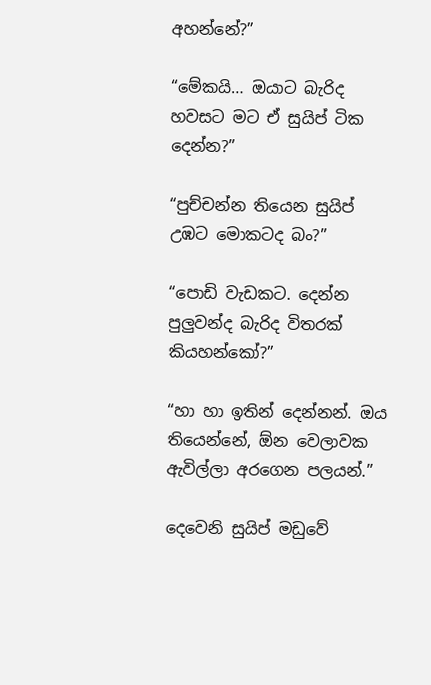අහන්නේ?”

“මේකයි… ඔයාට බැරිද හවසට මට ඒ සුයිප් ටික දෙන්න?”

“පුච්චන්න තියෙන සුයිප් උඹට මොකටද බං?”

“පොඩි වැඩකට. දෙන්න පුලුවන්ද බැරිද විතරක් කියහන්කෝ?”

“හා හා ඉතින් දෙන්නන්. ඔය තියෙන්නේ, ඕන වෙලාවක ඇවිල්ලා අරගෙන පලයන්.”

දෙවෙනි සුයිප් මඩුවේ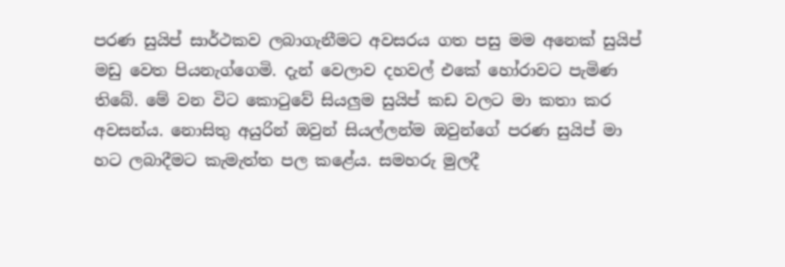පරණ සුයිප් සාර්ථකව ලබාගැනීමට අවසරය ගත පසු මම අනෙක් සුයිප් මඩු වෙත පියනැග්ගෙමි. දැන් වෙලාව දහවල් එකේ හෝරාවට පැමිණ තිබේ. මේ වන විට කොටුවේ සියලුම සුයිප් කඩ වලට මා කතා කර අවසන්ය. නොසිතු අයුරින් ඔවුන් සියල්ලන්ම ඔවුන්ගේ පරණ සුයිප් මා හට ලබාදීමට කැමැත්ත පල කළේය. සමහරු මුලදී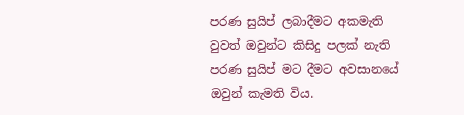පරණ සුයිප් ලබාදීමට අකමැති වුවත් ඔවුන්ට කිසිදු පලක් නැති පරණ සුයිප් මට දීමට අවසානයේ ඔවුන් කැමති විය.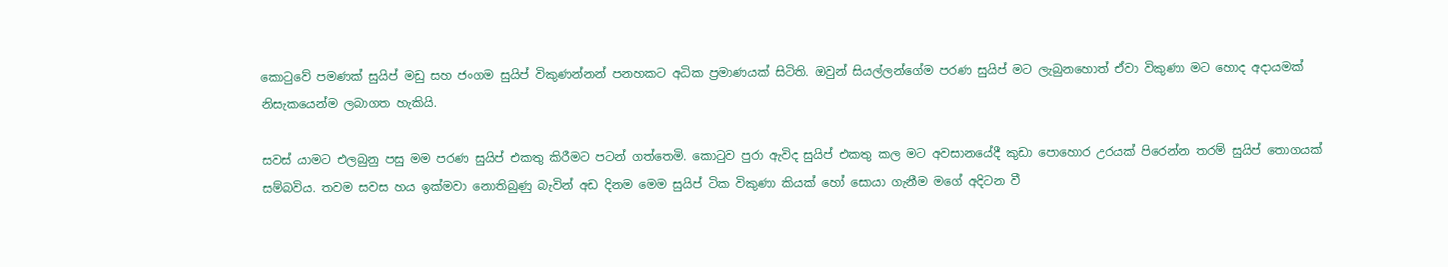කොටුවේ පමණක් සුයිප් මඩු සහ ජංගම සුයිප් විකුණන්නන් පනහකට අධික ප්‍රමාණයක් සිටිති. ඔවුන් සියල්ලන්ගේම පරණ සුයිප් මට ලැබුනහොත් ඒවා විකුණා මට හොද අදායමක් නිසැකයෙන්ම ලබාගත හැකියි.

සවස් යාමට එලබුනු පසු මම පරණ සුයිප් එකතු කිරීමට පටන් ගත්තෙමි. කොටුව පුරා ඇවිද සුයිප් එකතු කල මට අවසානයේදී කුඩා පොහොර උරයක් පිරෙන්න තරම් සුයිප් තොගයක් සම්බවිය. තවම සවස හය ඉක්මවා නොතිබුණු බැවින් අඩ දිනම මෙම සුයිප් ටික විකුණා කියක් හෝ සොයා ගැනීම මගේ අදිටන වී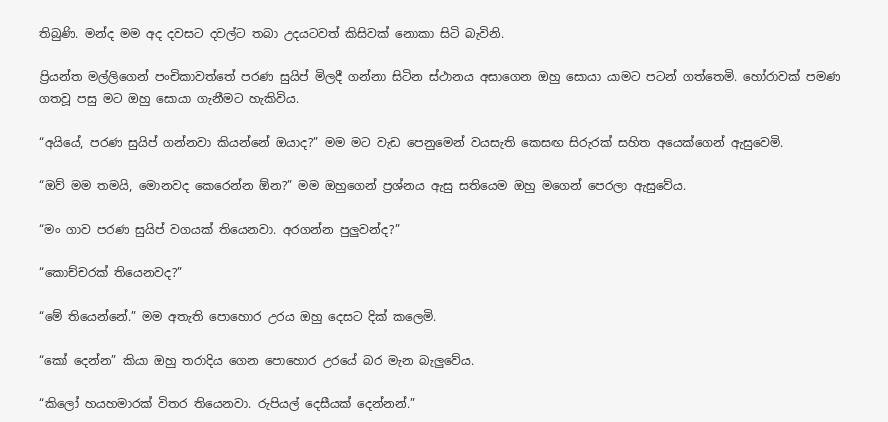තිබුණි. මන්ද මම අද දවසට දවල්ට තබා උදයටවත් කිසිවක් නොකා සිටි බැවිනි.

ප්‍රියන්ත මල්ලිගෙන් පංචිකාවත්තේ පරණ සුයිප් මිලදී ගන්නා සිටින ස්ථානය අසාගෙන ඔහු සොයා යාමට පටන් ගත්තෙමි. හෝරාවක් පමණ ගතවූ පසු මට ඔහු සොයා ගැනීමට හැකිවිය.

“අයියේ, පරණ සුයිප් ගන්නවා කියන්නේ ඔයාද?” මම මට වැඩ පෙනුමෙන් වයසැති කෙසඟ සිරුරක් සහිත අයෙක්ගෙන් ඇසුවෙමි.

“ඔව් මම තමයි, මොනවද කෙරෙන්න ඕන?” මම ඔහුගෙන් ප්‍රශ්නය ඇසු සතියෙම ඔහු මගෙන් පෙරලා ඇසුවේය.

“මං ගාව පරණ සුයිප් වගයක් තියෙනවා. අරගන්න පුලුවන්ද?”

“කොච්චරක් තියෙනවද?”

“මේ තියෙන්නේ.” මම අතැති පොහොර උරය ඔහු දෙසට දික් කලෙමි.

“කෝ දෙන්න” කියා ඔහු තරාදිය ගෙන පොහොර උරයේ බර මැන බැලුවේය.

“කිලෝ හයහමාරක් විතර තියෙනවා. රුපියල් දෙසීයක් දෙන්නන්.”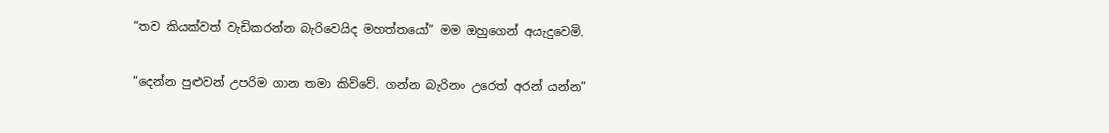“තව කියක්වත් වැඩිකරන්න බැරිවෙයිද මහත්තයෝ” මම ඔහුගෙන් අයැදුවෙමි.

“දෙන්න පුළුවන් උපරිම ගාන තමා කිව්වේ. ගන්න බැරිනං උරෙත් අරන් යන්න”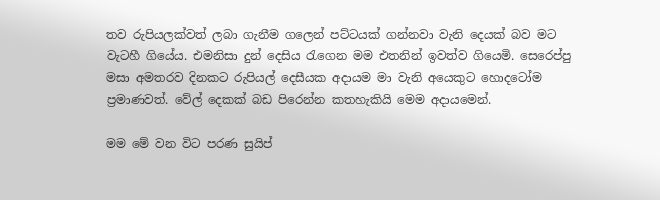තව රුපියලක්වත් ලබා ගැනීම ගලෙන් පට්ටයක් ගන්නවා වැනි දෙයක් බව මට වැටහී ගියේය. එමනිසා දුන් දෙසිය රැගෙන මම එතනින් ඉවත්ව ගියෙමි. සෙරෙප්පු මසා අමතරව දිනකට රුපියල් දෙසීයක අදායම මා වැනි අයෙකුට හොදටෝම ප්‍රමාණවත්. වේල් දෙකක් බඩ පිරෙන්න කතහැකියි මෙම අදායමෙන්.

මම මේ වන විට පරණ සුයිප්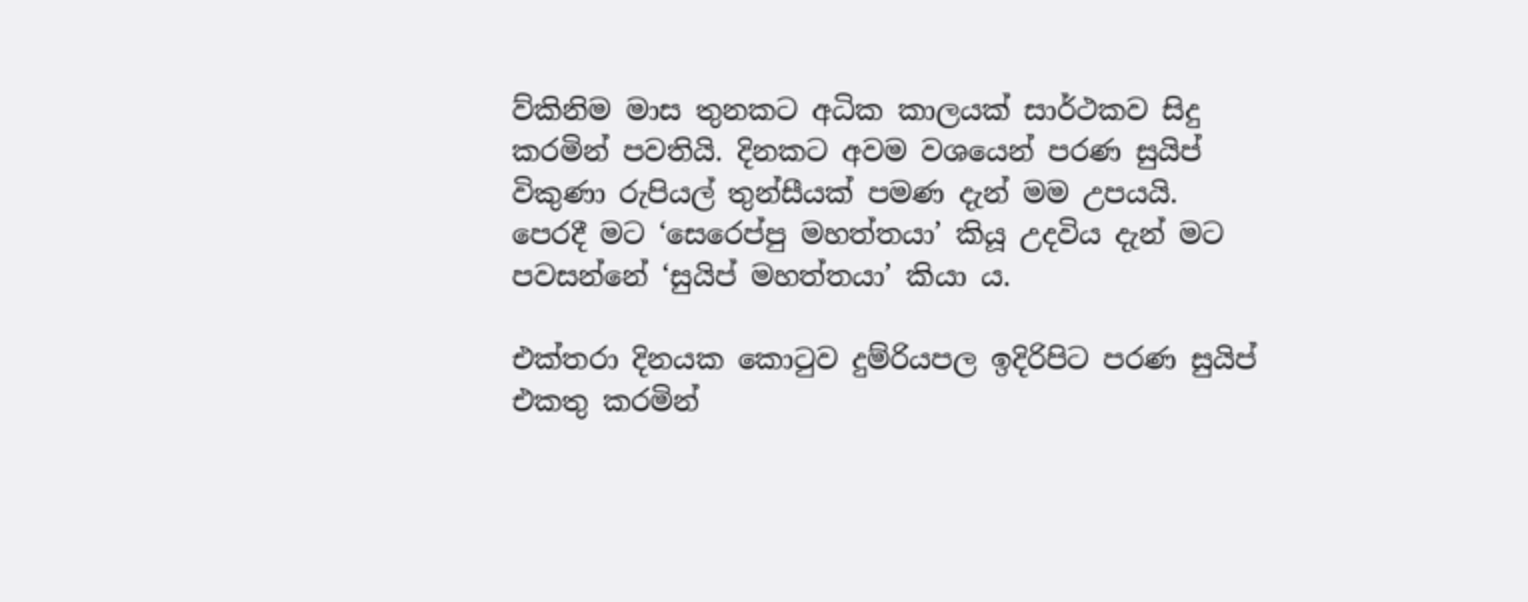ව්කිනිම මාස තුනකට අධික කාලයක් සාර්ථකව සිදු කරමින් පවතියි. දිනකට අවම වශයෙන් පරණ සුයිප් විකුණා රුපියල් තුන්සීයක් පමණ දැන් මම උපයයි. පෙරදී මට ‘සෙරෙප්පු මහත්තයා’ කියූ උදවිය දැන් මට පවසන්නේ ‘සුයිප් මහත්තයා’ කියා ය.

එක්තරා දිනයක කොටුව දුම්රියපල ඉදිරිපිට පරණ සුයිප් එකතු කරමින්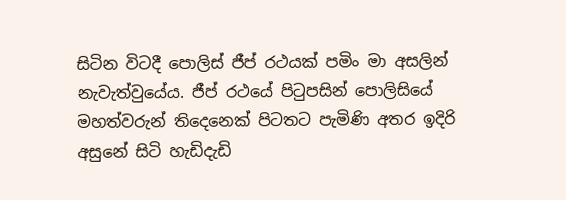සිටින විටදී පොලිස් ජීප් රථයක් පමිං මා අසලින් නැවැත්වුයේය. ජීප් රථයේ පිටුපසින් පොලිසියේ මහත්වරුන් තිදෙනෙක් පිටතට පැමිණි අතර ඉදිරි අසුනේ සිටි හැඩිදැඩි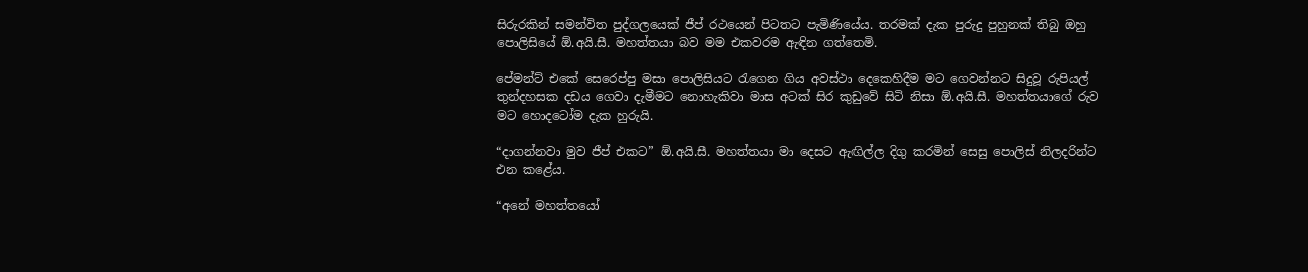සිරුරකින් සමන්විත පුද්ගලයෙක් ජීප් රථයෙන් පිටතට පැමිණියේය. තරමක් දැක පුරුදු පුහුනක් තිබු ඔහු පොලිසියේ ඕ.අයි.සී. මහත්තයා බව මම එකවරම ඇඳින ගත්තෙමි.

පේමන්ට් එකේ සෙරෙප්පු මසා පොලිසියට රැගෙන ගිය අවස්ථා දෙකෙහිදීම මට ගෙවන්නට සිදුවූ රුපියල් තුන්දහසක දඩය ගෙවා දැමීමට නොහැකිවා මාස අටක් සිර කුඩුවේ සිටි නිසා ඕ.අයි.සී. මහත්තයාගේ රුව මට හොදටෝම දැක හුරුයි.

“දාගන්නවා මුව ජීප් එකට” ඕ.අයි.සී. මහත්තයා මා දෙසට ඇඟිල්ල දිගු කරමින් සෙසු පොලිස් නිලදරින්ට එන කළේය.

“අනේ මහත්තයෝ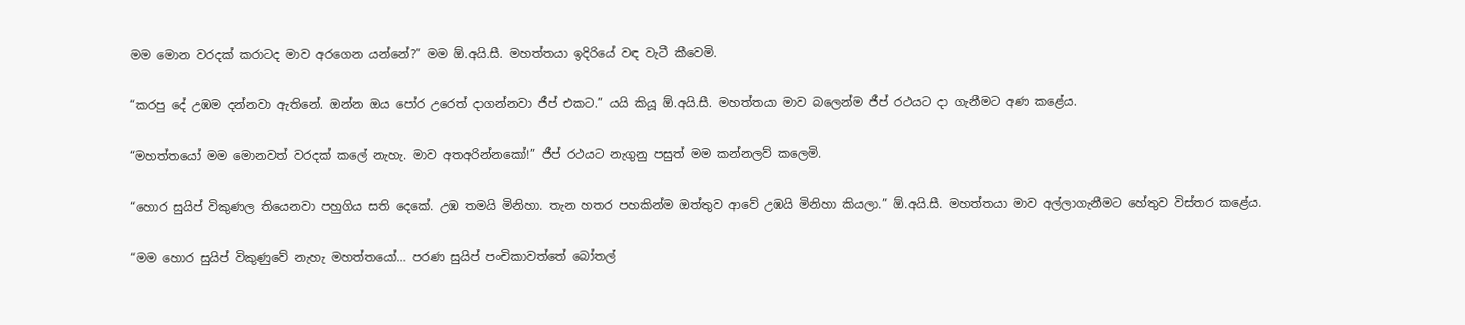මම මොන වරදක් කරාටද මාව අරගෙන යන්නේ?” මම ඕ.අයි.සී. මහත්තයා ඉදිරියේ වඳ වැටී කීවෙමි.

“කරපු දේ උඹම දන්නවා ඇතිනේ. ඔන්න ඔය පෝර උරෙත් දාගන්නවා ජීප් එකට.” යයි කියූ ඕ.අයි.සී. මහත්තයා මාව බලෙන්ම ජීප් රථයට දා ගැනීමට අණ කළේය.

“මහත්තයෝ මම මොනවත් වරදක් කලේ නැහැ. මාව අතඅරින්නකෝ!” ජීප් රථයට නැගුනු පසුත් මම කන්නලව් කලෙමි.

“හොර සුයිප් විකුණල තියෙනවා පහුගිය සති දෙකේ. උඹ තමයි මිනිහා. තැන හතර පහකින්ම ඔත්තුව ආවේ උඹයි මිනිහා කියලා.” ඕ.අයි.සී. මහත්තයා මාව අල්ලාගැනීමට හේතුව විස්තර කළේය.

“මම හොර සුයිප් විකුණුවේ නැහැ මහත්තයෝ… පරණ සුයිප් පංචිකාවත්තේ බෝතල්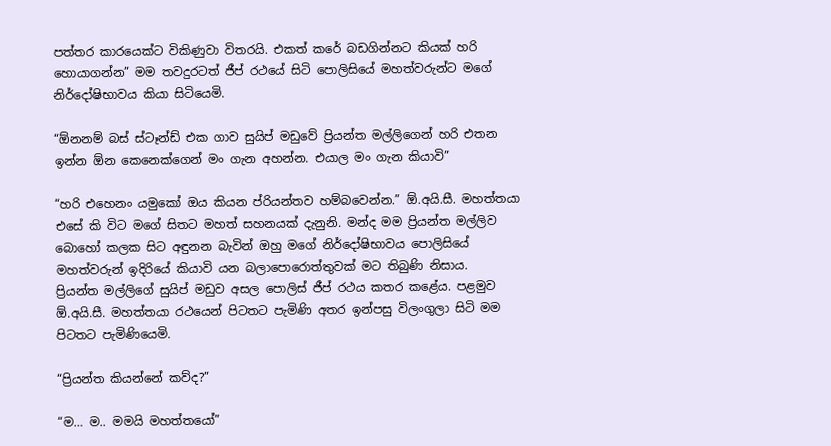පත්තර කාරයෙක්ට විකිණුවා විතරයි. එකත් කරේ බඩගින්නට කියක් හරි හොයාගන්න” මම තවදුරටත් ජීප් රථයේ සිටි පොලිසියේ මහත්වරුන්ට මගේ නිර්දෝෂිභාවය කියා සිටියෙමි.

“ඕනනම් බස් ස්ටෑන්ඩ් එක ගාව සුයිප් මඩුවේ ප්‍රියන්ත මල්ලිගෙන් හරි එතන ඉන්න ඕන කෙනෙක්ගෙන් මං ගැන අහන්න. එයාල මං ගැන කියාවි”

“හරි එහෙනං යමුකෝ ඔය කියන ප්රියන්තව හම්බවෙන්න.” ඕ.අයි.සී. මහත්තයා එසේ කි විට මගේ සිතට මහත් සහනයක් දැනුනි. මන්ද මම ප්‍රියන්ත මල්ලිව බොහෝ කලක සිට අඳුනන බැවින් ඔහු මගේ නිර්දෝෂිභාවය පොලිසියේ මහත්වරුන් ඉදිරියේ කියාවි යන බලාපොරොත්තුවක් මට තිබුණි නිසාය.
ප්‍රියන්ත මල්ලිගේ සුයිප් මඩුව අසල පොලිස් ජීප් රථය කතර කළේය. පළමුව ඕ.අයි.සී. මහත්තයා රථයෙන් පිටතට පැමිණි අතර ඉන්පසු විලංගුලා සිටි මම පිටතට පැමිණියෙමි.

“ප්‍රියන්ත කියන්නේ කව්ද?”

“ම… ම.. මමයි මහත්තයෝ”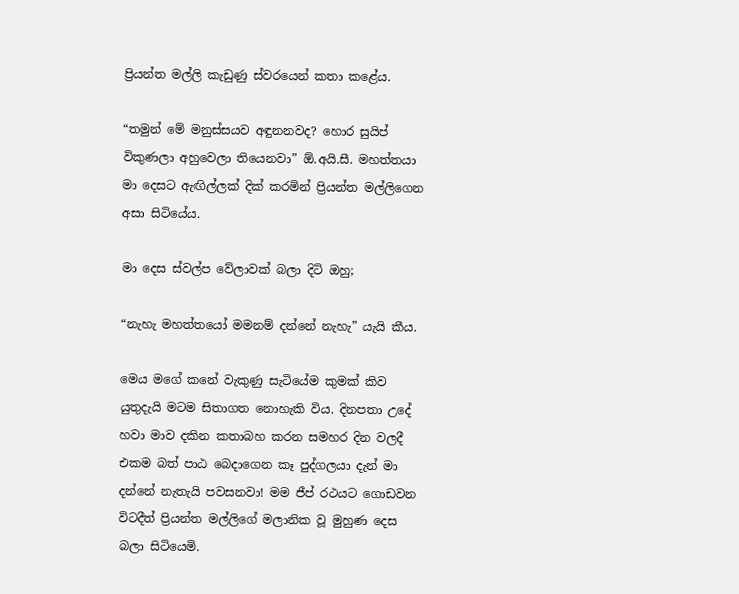ප්‍රියන්ත මල්ලි කැඩුණු ස්වරයෙන් කතා කළේය.

“තමුන් මේ මනුස්සයව අඳුනනවද? හොර සුයිප් විකුණලා අහුවෙලා තියෙනවා” ඕ.අයි.සී. මහත්තයා මා දෙසට ඇඟිල්ලක් දික් කරමින් ප්‍රියන්ත මල්ලිගෙන අසා සිටියේය.

මා දෙස ස්වල්ප වේලාවක් බලා දිටි ඔහු;

“නැහැ මහත්තයෝ මමනම් දන්නේ නැහැ” යැයි කීය.

මෙය මගේ කනේ වැකුණු සැටියේම කුමක් කිව යුතුදැයි මටම සිතාගත නොහැකි විය. දිනපතා උදේ හවා මාව දකින කතාබහ කරන සමහර දින වලදී එකම බත් පාඨ බෙදාගෙන කෑ පුද්ගලයා දැන් මා දන්නේ නැතැයි පවසනවා! මම ජීප් රථයට ගොඩවන විටදීත් ප්‍රියන්ත මල්ලිගේ මලානික වූ මුහුණ දෙස බලා සිටියෙමි.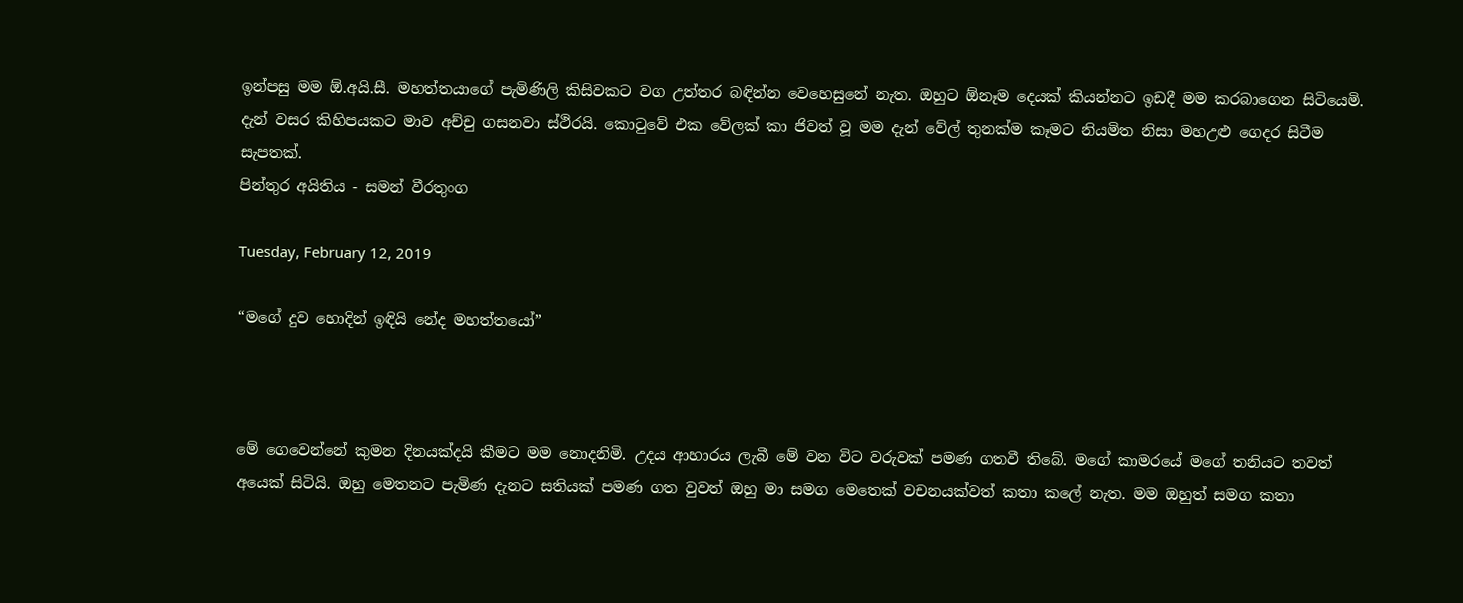ඉන්පසු මම ඕ.අයි.සී. මහත්තයාගේ පැමිණිලි කිසිවකට වග උත්තර බඳින්න වෙහෙසුනේ නැත. ඔහුට ඕනෑම දෙයක් කියන්නට ඉඩදී මම කරබාගෙන සිටියෙමි. දැන් වසර කිහිපයකට මාව අච්චු ගසනවා ස්ථිරයි. කොටුවේ එක වේලක් කා ජිවත් වූ මම දැන් වේල් තුනක්ම කෑමට නියමිත නිසා මහඋළු ගෙදර සිටීම සැපතක්.
පින්තුර අයිතිය - සමන් වීරතුංග

Tuesday, February 12, 2019

“මගේ දුව හොදින් ඉඳියි නේද මහත්තයෝ”



මේ ගෙවෙන්නේ කුමන දිනයක්දයි කීමට මම නොදනිමි. උදය ආහාරය ලැබී මේ වන විට වරුවක් පමණ ගතවී තිබේ. මගේ කාමරයේ මගේ තනියට තවත් අයෙක් සිටියි. ඔහු මෙතනට පැමිණ දැනට සතියක් පමණ ගත වුවත් ඔහු මා සමග මෙතෙක් වචනයක්වත් කතා කලේ නැත. මම ඔහුත් සමග කතා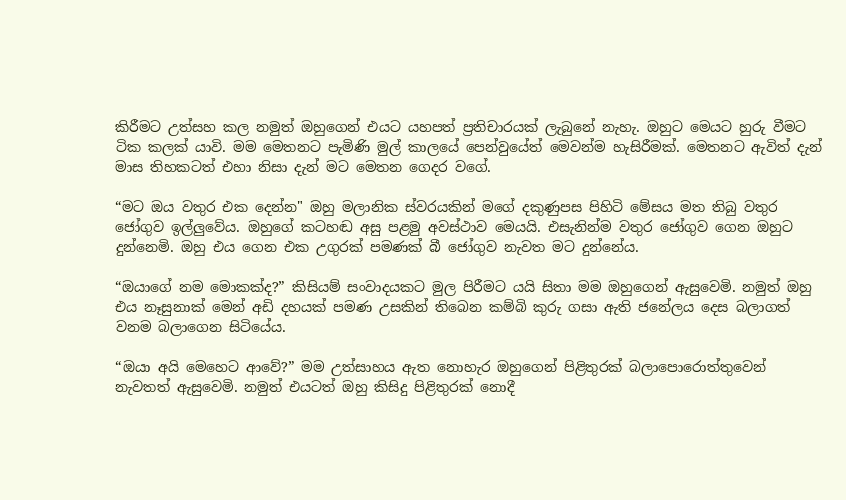කිරීමට උත්සහ කල නමුත් ඔහුගෙන් එයට යහපත් ප්‍රතිචාරයක් ලැබුනේ නැහැ. ඔහුට මෙයට හුරු වීමට ටික කලක් යාවි. මම මෙතනට පැමිණි මුල් කාලයේ පෙන්වුයේත් මෙවන්ම හැසිරීමක්. මෙතනට ඇවිත් දැන් මාස තිහකටත් එහා නිසා දැන් මට මෙතන ගෙදර වගේ.

“මට ඔය වතුර එක දෙන්න" ඔහු මලානික ස්වරයකින් මගේ දකුණුපස පිහිටි මේසය මත තිබු වතුර ජෝගුව ඉල්ලුවේය. ඔහුගේ කටහඬ අසු පළමු අවස්ථාව මෙයයි. එසැනින්ම වතුර ජෝගුව ගෙන ඔහුට දුන්නෙමි. ඔහු එය ගෙන එක උගුරක් පමණක් බී ජෝගුව නැවත මට දුන්නේය.

“ඔයාගේ නම මොකක්ද?” කිසියම් සංවාදයකට මුල පිරීමට යයි සිතා මම ඔහුගෙන් ඇසුවෙමි. නමුත් ඔහු එය නෑසුනාක් මෙන් අඩි දහයක් පමණ උසකින් තිබෙන කම්බි කුරු ගසා ඇති ජනේලය දෙස බලාගත් වනම බලාගෙන සිටියේය.

“ඔයා අයි මෙහෙට ආවේ?” මම උත්සාහය ඇත නොහැර ඔහුගෙන් පිළිතුරක් බලාපොරොත්තුවෙන් නැවතත් ඇසුවෙමි. නමුත් එයටත් ඔහු කිසිදු පිළිතුරක් නොදී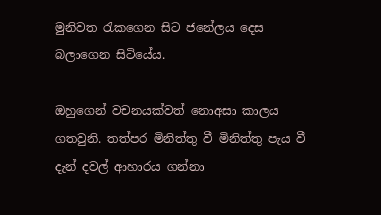මුනිවත රැකගෙන සිට ජනේලය දෙස බලාගෙන සිටියේය.

ඔහුගෙන් වචනයක්වත් නොඅසා කාලය ගතවුනි. තත්පර මිනිත්තු වී මිනිත්තු පැය වී දැන් දවල් ආහාරය ගන්නා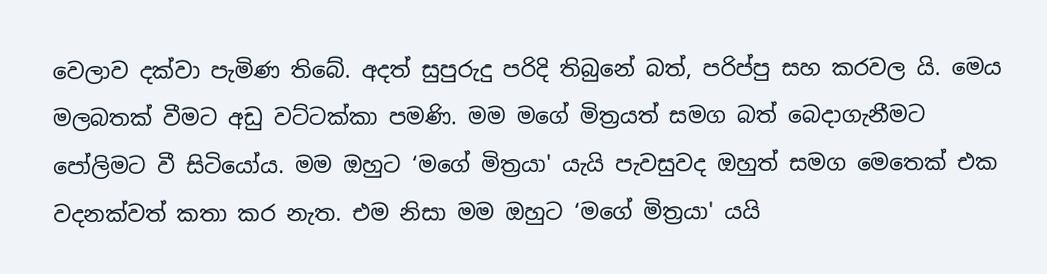වෙලාව දක්වා පැමිණ තිබේ. අදත් සුපුරුදු පරිදි තිබුනේ බත්, පරිප්පු සහ කරවල යි. මෙය මලබතක් වීමට අඩු වට්ටක්කා පමණි. මම මගේ මිත්‍රයත් සමග බත් බෙදාගැනීමට පෝලිමට වී සිටියෝය. මම ඔහුට ‘මගේ මිත්‍රයා' යැයි පැවසුවද ඔහුත් සමග මෙතෙක් එක වදනක්වත් කතා කර නැත. එම නිසා මම ඔහුට ‘මගේ මිත්‍රයා' යයි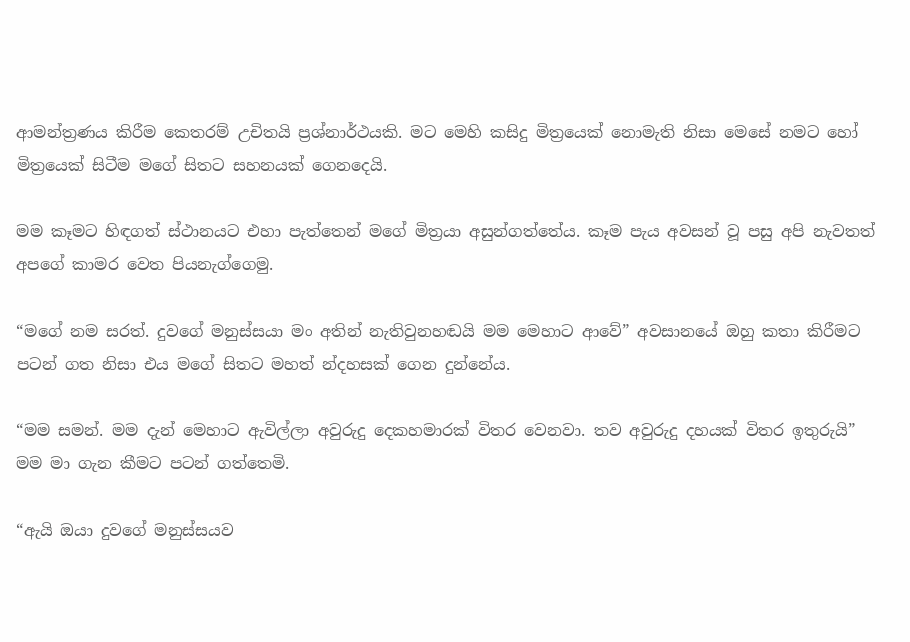ආමන්ත්‍රණය කිරීම කෙතරම් උචිතයි ප්‍රශ්නාර්ථයකි. මට මෙහි කසිදු මිත්‍රයෙක් නොමැති නිසා මෙසේ නමට හෝ මිත්‍රයෙක් සිටීම මගේ සිතට සහනයක් ගෙනදෙයි.

මම කෑමට හිඳගත් ස්ථානයට එහා පැත්තෙන් මගේ මිත්‍රයා අසුන්ගත්තේය. කෑම පැය අවසන් වූ පසු අපි නැවතත් අපගේ කාමර වෙත පියනැග්ගෙමු.

“මගේ නම සරත්. දුවගේ මනුස්සයා මං අතින් නැතිවුනහඬයි මම මෙහාට ආවේ” අවසානයේ ඔහු කතා කිරීමට පටන් ගත නිසා එය මගේ සිතට මහත් න්දහසක් ගෙන දුන්නේය.

“මම සමන්. මම දැන් මෙහාට ඇවිල්ලා අවුරුදු දෙකහමාරක් විතර වෙනවා. තව අවුරුදු දහයක් විතර ඉතුරුයි” මම මා ගැන කීමට පටන් ගත්තෙමි.

“ඇයි ඔයා දුවගේ මනුස්සයව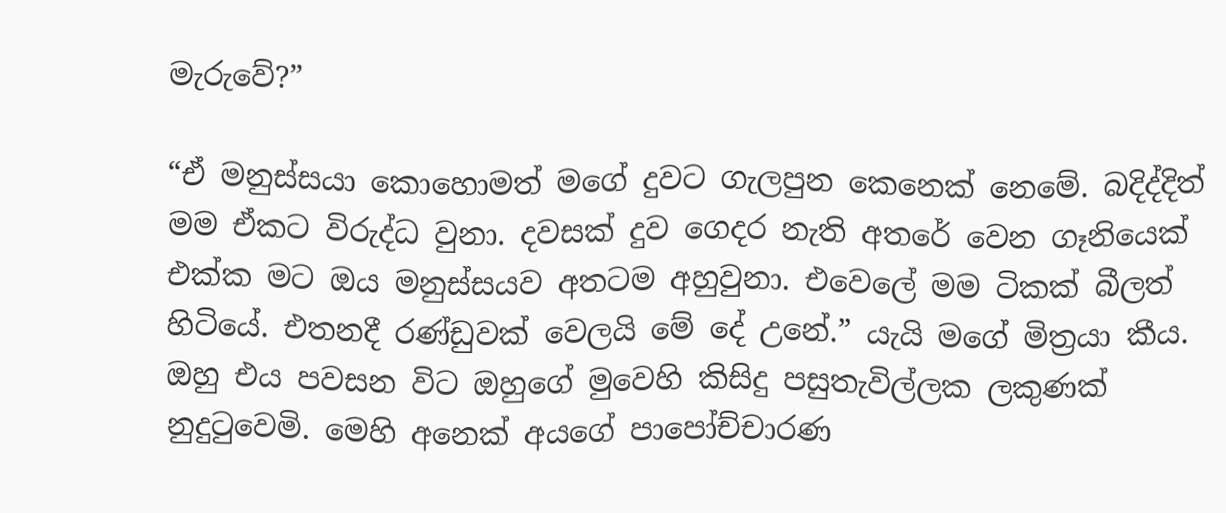මැරුවේ?”

“ඒ මනුස්සයා කොහොමත් මගේ දුවට ගැලපුන කෙනෙක් නෙමේ. බදිද්දිත් මම ඒකට විරුද්ධ වුනා. දවසක් දුව ගෙදර නැති අතරේ වෙන ගෑනියෙක් එක්ක මට ඔය මනුස්සයව අතටම අහුවුනා. එවෙලේ මම ටිකක් බීලත් හිටියේ. එතනදී රණ්ඩුවක් වෙලයි මේ දේ උනේ.” යැයි මගේ මිත්‍රයා කීය. ඔහු එය පවසන විට ඔහුගේ මුවෙහි කිසිදු පසුතැවිල්ලක ලකුණක් නුදුටුවෙමි. මෙහි අනෙක් අයගේ පාපෝච්චාරණ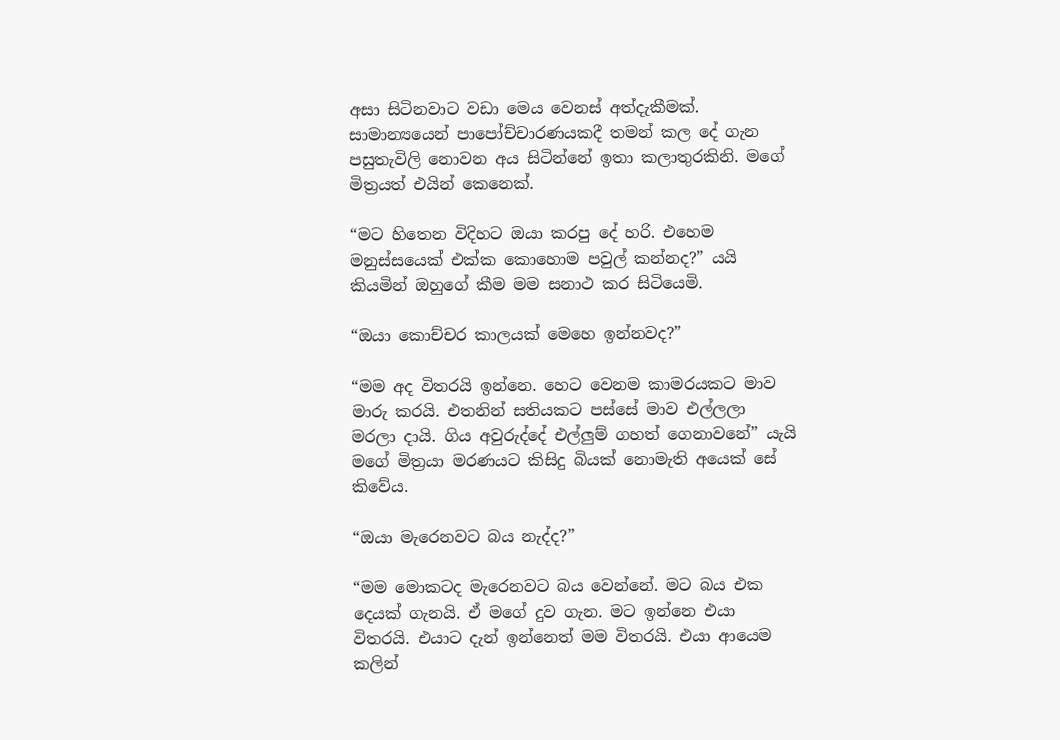අසා සිටිනවාට වඩා මෙය වෙනස් අත්දැකීමක්. සාමාන්‍යයෙන් පාපෝච්චාරණයකදී තමන් කල දේ ගැන පසුතැවිලි නොවන අය සිටින්නේ ඉතා කලාතුරකිනි. මගේ මිත්‍රයත් එයින් කෙනෙක්.

“මට හිතෙන විදිහට ඔයා කරපු දේ හරි. එහෙම මනුස්සයෙක් එක්ක කොහොම පවුල් කන්නද?” යයි කියමින් ඔහුගේ කීම මම සනාථ කර සිටියෙමි.

“ඔයා කොච්චර කාලයක් මෙහෙ ඉන්නවද?”

“මම අද විතරයි ඉන්නෙ. හෙට වෙනම කාමරයකට මාව මාරු කරයි. එතනින් සතියකට පස්සේ මාව එල්ලලා මරලා දායි. ගිය අවුරුද්දේ එල්ලුම් ගහත් ගෙනාවනේ” යැයි මගේ මිත්‍රයා මරණයට කිසිදු බියක් නොමැති අයෙක් සේ කිවේය.

“ඔයා මැරෙනවට බය නැද්ද?”

“මම මොකටද මැරෙනවට බය වෙන්නේ. මට බය එක දෙයක් ගැනයි. ඒ මගේ දුව ගැන. මට ඉන්නෙ එයා විතරයි. එයාට දැන් ඉන්නෙත් මම විතරයි. එයා ආයෙම කලින්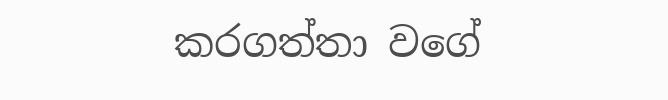කරගත්තා වගේ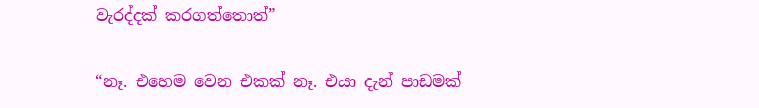වැරද්දක් කරගත්තොත්”

“නෑ. එහෙම වෙන එකක් නෑ. එයා දැන් පාඩමක්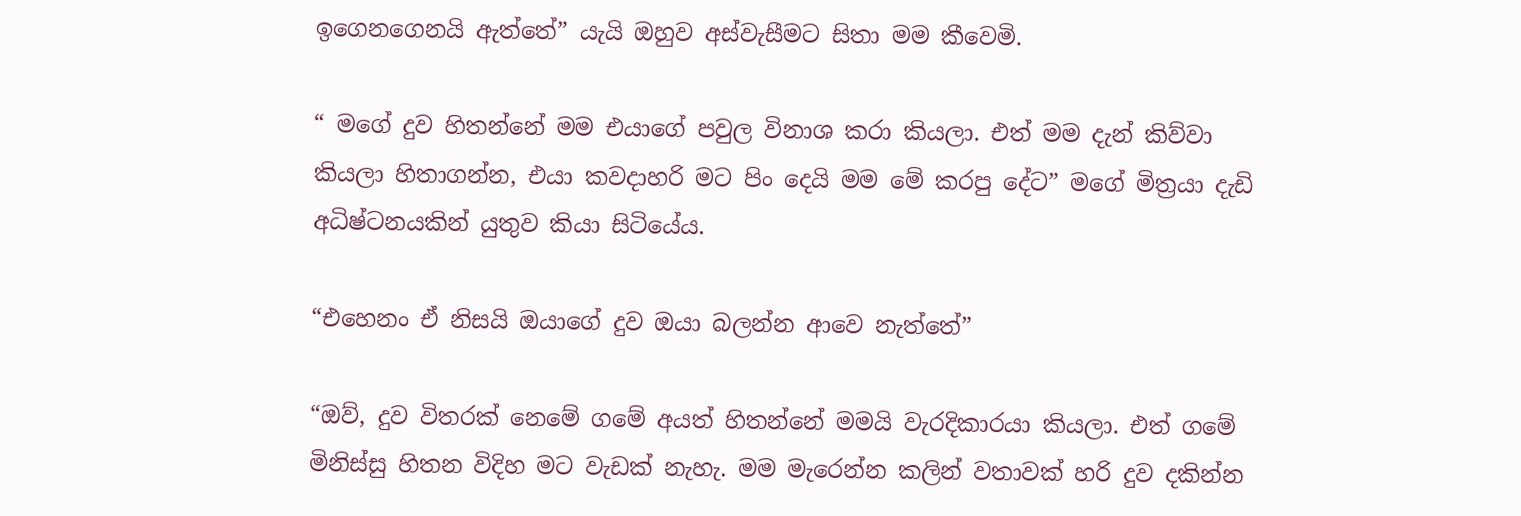ඉගෙනගෙනයි ඇත්තේ” යැයි ඔහුව අස්වැසීමට සිතා මම කීවෙමි.

“ මගේ දුව හිතන්නේ මම එයාගේ පවුල විනාශ කරා කියලා. එත් මම දැන් කිව්වා කියලා හිතාගන්න, එයා කවදාහරි මට පිං දෙයි මම මේ කරපු දේට” මගේ මිත්‍රයා දැඩි අධිෂ්ටනයකින් යුතුව කියා සිටියේය.

“එහෙනං ඒ නිසයි ඔයාගේ දුව ඔයා බලන්න ආවෙ නැත්තේ”

“ඔව්, දුව විතරක් නෙමේ ගමේ අයත් හිතන්නේ මමයි වැරදිකාරයා කියලා. එත් ගමේ මිනිස්සු හිතන විදිහ මට වැඩක් නැහැ. මම මැරෙන්න කලින් වතාවක් හරි දුව දකින්න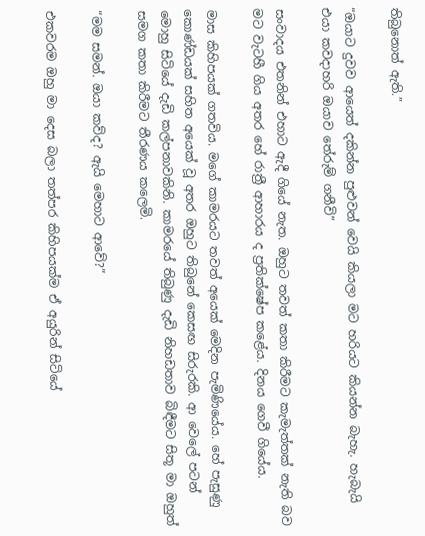තිබුනොත් ඇති.”

“ඔයාට දුවව ආයෙත් දකින්න පුළුවන් වෙයි කියලා මට හරියට කියන්න බැහැ. හැබැයි එයා කවදාහරි ඔයාව තේරුම් ගනීවි”

සංවාදය එතනින් එහාට ඇදී ගියේ නැත. ඔහුට තවත් කතා කිරීමට කැමැත්තක් නැති බව මට වැටහී ගිය අතර හේ රාත්‍රී ආහාරය ද ප්‍රතික්ෂේප කළේය. දිනය ගෙවී ගියේය.

මාස කිහිපයක් ගතවිය. මගේ කාමරයට තවත් අයෙක් මෙදින පැමිණියේය. හේ පැසුණු කොණ්ඩයක් සහිත අයෙක් වූ අතර ඔහුට තිබුනේ කෙසඟ සිරුරකි. ආ වෙලේ පටන් මොහු සිටියේ දැඩි කල්පනාවකිනි. කාමරයේ තිබුණු දැඩි නිහඩතාව බිඳීමට සිතූ මා ඔහුත් සමග කතා කිරීමට තීරණය කලෙමි.

“මම සමන්. ඔයා කව්ද? ඇයි මෙහාට ආවේ?”

එකවරම ඔහු මා දෙස බලා තත්පර කිහිපයක්ම ඒ අයුරින් සිටියේ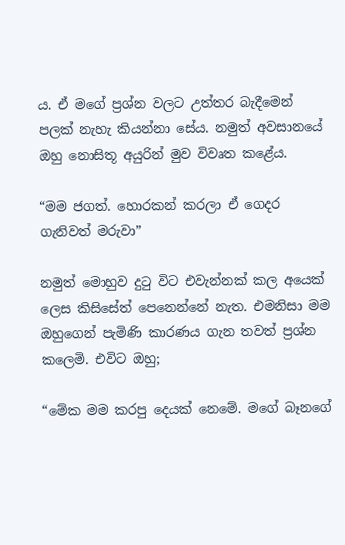ය. ඒ මගේ ප්‍රශ්න වලට උත්තර බැදීමෙන් පලක් නැහැ කියන්නා සේය. නමුත් අවසානයේ ඔහු නොසිතූ අයුරින් මුව විවෘත කළේය.

“මම ජගත්. හොරකන් කරලා ඒ ගෙදර ගැනිවත් මරුවා”

නමුත් මොහුව දුටු විට එවැන්නක් කල අයෙක් ලෙස කිසිසේත් පෙනෙන්නේ නැත. එමනිසා මම ඔහුගෙන් පැමිණි කාරණය ගැන තවත් ප්‍රශ්න කලෙමි. එවිට ඔහු;

“මේක මම කරපු දෙයක් නෙමේ. මගේ බෑනගේ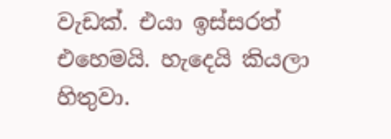වැඩක්. එයා ඉස්සරත් එහෙමයි. හැදෙයි කියලා හිතුවා.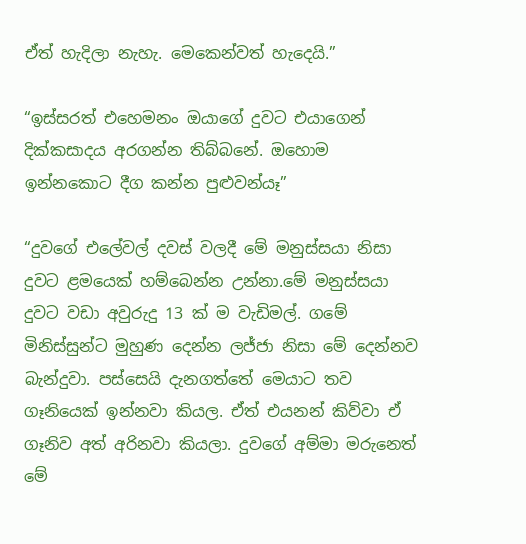ඒත් හැදිලා නැහැ. මෙකෙන්වත් හැදෙයි.”

“ඉස්සරත් එහෙමනං ඔයාගේ දුවට එයාගෙන් දික්කසාදය අරගන්න තිබ්බනේ. ඔහොම ඉන්නකොට දීග කන්න පුළුවන්යෑ”

“දුවගේ එලේවල් දවස් වලදී මේ මනුස්සයා නිසා දුවට ළමයෙක් හම්බෙන්න උන්නා.මේ මනුස්සයා දුවට වඩා අවුරුදු 13 ක් ම වැඩිමල්. ගමේ මිනිස්සුන්ට මුහුණ දෙන්න ලජ්ජා නිසා මේ දෙන්නව බැන්දුවා. පස්සෙයි දැනගත්තේ මෙයාට තව ගෑනියෙක් ඉන්නවා කියල. ඒත් එයනන් කිව්වා ඒ ගෑනිව අත් අරිනවා කියලා. දුවගේ අම්මා මරුනෙත් මේ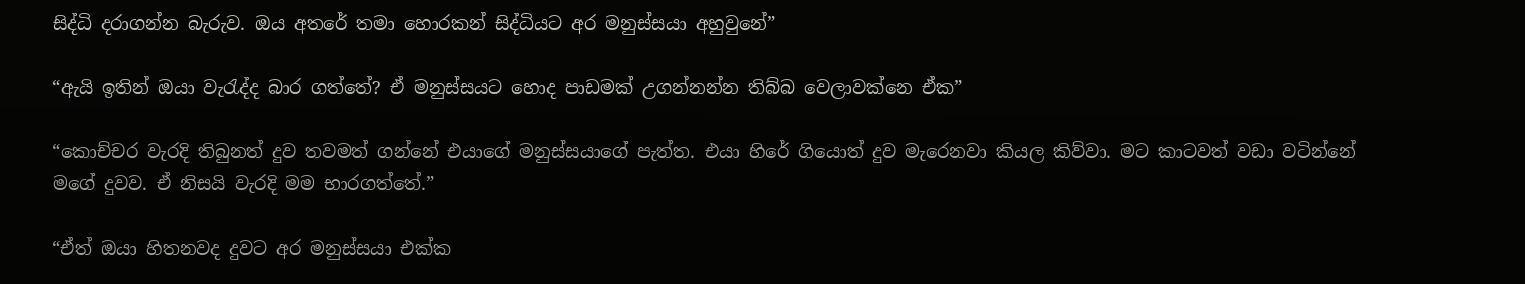සිද්ධි දරාගන්න බැරුව. ඔය අතරේ තමා හොරකන් සිද්ධියට අර මනුස්සයා අහුවුනේ”

“ඇයි ඉතින් ඔයා වැරැද්ද බාර ගත්තේ? ඒ මනුස්සයට හොද පාඩමක් උගන්නන්න තිබ්බ වෙලාවක්නෙ ඒක”

“කොච්චර වැරදි තිබුනත් දුව තවමත් ගන්නේ එයාගේ මනුස්සයාගේ පැත්ත. එයා හිරේ ගියොත් දුව මැරෙනවා කියල කිව්වා. මට කාටවත් වඩා වටින්නේ මගේ දුවව. ඒ නිසයි වැරදි මම භාරගත්තේ.”

“ඒත් ඔයා හිතනවද දුවට අර මනුස්සයා එක්ක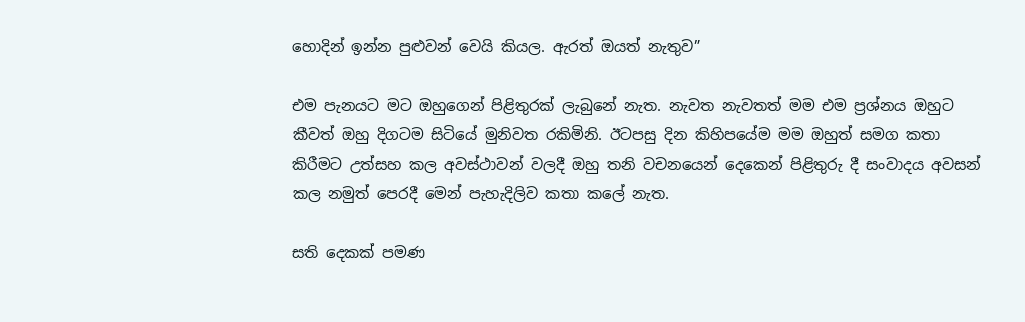හොදින් ඉන්න පුළුවන් වෙයි කියල. ඇරත් ඔයත් නැතුව”

එම පැනයට මට ඔහුගෙන් පිළිතුරක් ලැබුනේ නැත. නැවත නැවතත් මම එම ප්‍රශ්නය ඔහුට කීවත් ඔහු දිගටම සිටියේ මුනිවත රකිමිනි. ඊටපසු දින කිහිපයේම මම ඔහුත් සමග කතා කිරීමට උත්සහ කල අවස්ථාවන් වලදී ඔහු තනි වචනයෙන් දෙකෙන් පිළිතුරු දී සංවාදය අවසන් කල නමුත් පෙරදී මෙන් පැහැදිලිව කතා කලේ නැත.

සති දෙකක් පමණ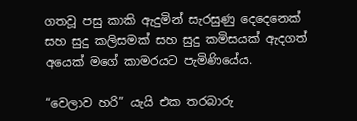ගතවූ පසු කාකි ඇදුමින් සැරසුණු දෙදෙනෙක් සහ සුදු කලිසමක් සහ සුදු කමිසයක් ඇදගත් අයෙක් මගේ කාමරයට පැමිණියේය.

“වෙලාව හරි” යැයි එක තරබාරු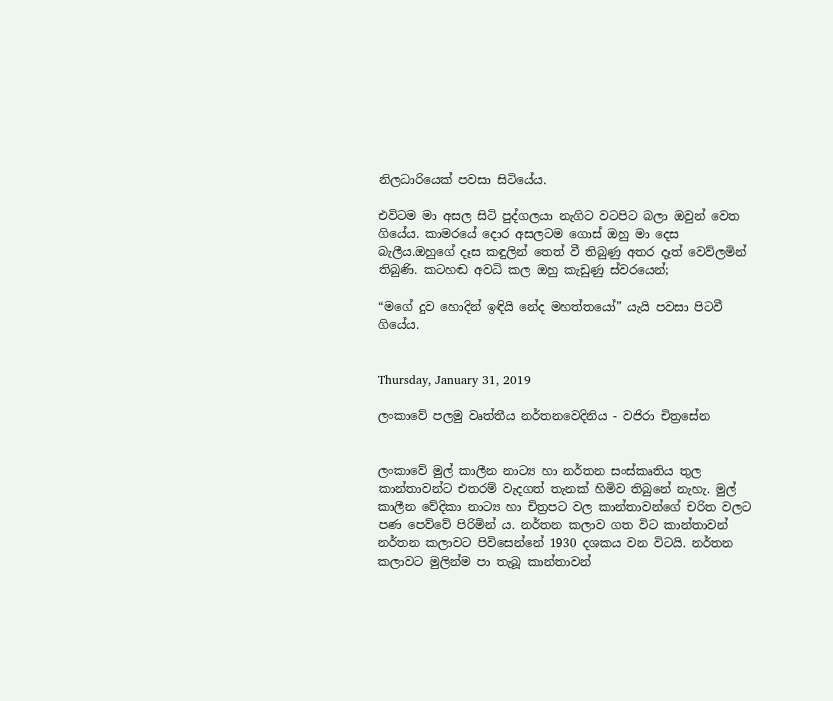නිලධාරියෙක් පවසා සිටියේය.

එවිටම මා අසල සිටි පුද්ගලයා නැගිට වටපිට බලා ඔවුන් වෙත ගියේය. කාමරයේ දොර අසලටම ගොස් ඔහු මා දෙස බැලීය.ඔහුගේ දෑස කඳුලින් තෙත් වී තිබුණු අතර දෑත් වෙව්ලමින් තිබුණි. කටහඬ අවධි කල ඔහු කැඩුණු ස්වරයෙන්;

“මගේ දුව හොදින් ඉඳියි නේද මහත්තයෝ” යැයි පවසා පිටවී ගියේය.


Thursday, January 31, 2019

ලංකාවේ පලමු වෘත්තීය නර්තනවෙදිනිය - වජිරා චිත්‍රසේන


ලංකාවේ මුල් කාලීන නාට්‍ය හා නර්තන සංස්කෘතිය තුල කාන්තාවන්ට එතරම් වැදගත් තැනක් හිමිව තිබුනේ නැහැ. මුල් කාලීන වේදිකා නාට්‍ය හා චිත්‍රපට වල කාන්තාවන්ගේ චරිත වලට පණ පෙව්වේ පිරිමින් ය. නර්තන කලාව ගත විට කාන්තාවන් නර්තන කලාවට පිවිසෙන්නේ 1930 දශකය වන විටයි. නර්තන කලාවට මුලින්ම පා තැබූ කාන්තාවන්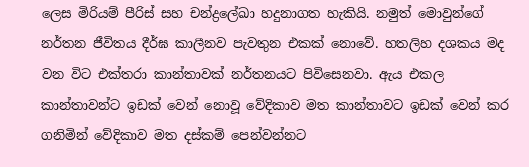ලෙස මිරියම් පීරිස් සහ චන්ද්‍රලේඛා හදුනාගත හැකියි. නමුත් මොවුන්ගේ නර්තන ජීවිතය දීර්ඝ කාලීනව පැවතුන එකක් නොවේ. හතලිහ දශකය මද වන විට එක්තරා කාන්තාවක් නර්තනයට පිවිසෙනවා. ඇය එකල කාන්තාවන්ට ඉඩක් වෙන් නොවූ වේදිකාව මත කාන්තාවට ඉඩක් වෙන් කර ගනිමින් වේදිකාව මත දස්කම් පෙන්වන්නට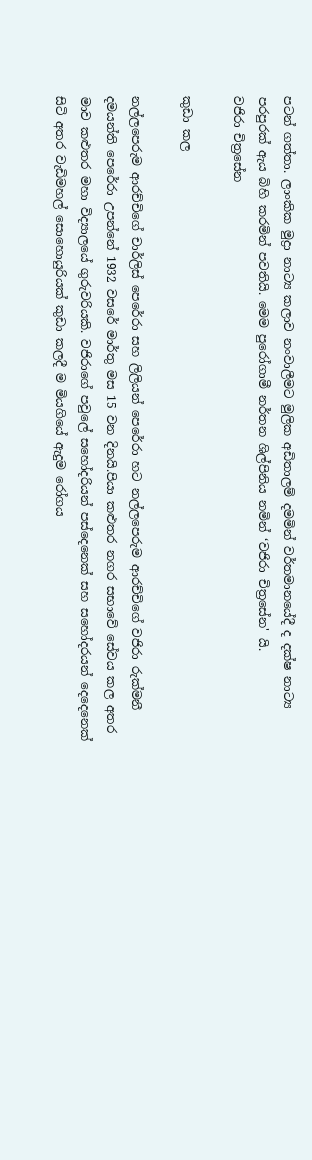පටන් ගත්තා. ලාංකික මුද්‍රා නාට්‍ය කලාව නංවාලීමට මුලික අඩිතාලම් දමමින් වර්තමානයේදී ද දක්ෂ නාට්‍ය පරපුරක් ඇය බිහි කරමින් පවතියි. මෙම පුරෝගාමී නර්තන ශිල්පිනිය නමින් ‘වජිරා චිත්‍රසේන' යි.
වජිරා චිත්‍රසේන

කුඩා කල

නල්ලපෙරුම ආරච්චිගේ චාර්ලිස් පෙරේරා සහ ලිලියන් පෙරේරා හට නල්ලපෙරුම ආරච්චිගේ වජිරා රුක්මනී දමයන්ති පෙරේරා උපන්නේ 1932 වසරේ මාර්තු මස 15 වන දිනයි.පියා කළුතර නගර සභාවේ සේවය කල අතර මාව කළුතර මහා විද්‍යාලයේ ගුරුවරියකි. වජිරාගේ පවුලේ සහෝදරියන් පස්දෙනෙක් සහ සහෝදරයන් දෙදෙනෙක් සිටි අතර වැඩිමහල් සොහොයුරියක් කුඩා කලදී ම මියගියේ ඇදුම රෝගය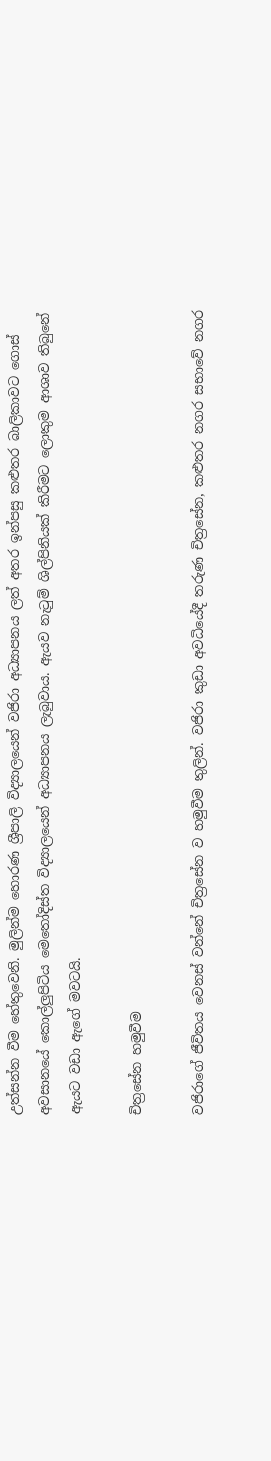උත්සන්න වීම හේතුවෙනි. මුලින්ම හොරණ ශ්‍රීපාලි විද්‍යාලයෙන් වජිරා අධ්‍යාපනය ලත් අතර ඉන්පසු කළුතර බාලිකාවට ගොස් අවසානයේ කොල්ලුපිටිය මෙතෝදිස්ත විද්‍යාලයෙන් අධ්‍යාපනය ලැබුවාය. ඇයව නැටුම් ශිල්පිනියක් කිරීමට ලොකුම ආශාව තිබුනේ ඇයට වඩා ඇගේ මවටයි.

චිත්‍රසේන හමුවීම

වජිරාගේ ජීවිතය වෙනස් වන්නේ චිත්‍රසේන ව හමුවීම තුලින්. වජිරා කුඩා අවධියේදී තරුණ චිත්‍රසේන, කළුතර නගර සභාවේ නගර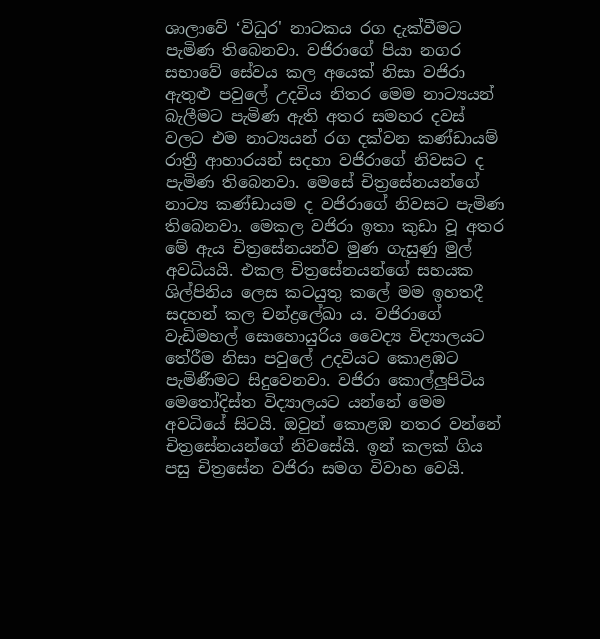ශාලාවේ ‘විධුර' නාටකය රග දැක්වීමට පැමිණ තිබෙනවා. වජිරාගේ පියා නගර සභාවේ සේවය කල අයෙක් නිසා වජිරා ඇතුළු පවුලේ උදවිය නිතර මෙම නාට්‍යයන් බැලීමට පැමිණ ඇති අතර සමහර දවස් වලට එම නාට්‍යයන් රග දක්වන කණ්ඩායම් රාත්‍රී ආහාරයන් සදහා වජිරාගේ නිවසට ද පැමිණ තිබෙනවා. මෙසේ චිත්‍රසේනයන්ගේ නාට්‍ය කණ්ඩායම ද වජිරාගේ නිවසට පැමිණ තිබෙනවා. මෙකල වජිරා ඉතා කුඩා වූ අතර මේ ඇය චිත්‍රසේනයන්ව මුණ ගැසුණු මුල් අවධියයි. එකල චිත්‍රසේනයන්ගේ සහයක ශිල්පිනිය ලෙස කටයුතු කලේ මම ඉහතදී සදහන් කල චන්ද්‍රලේඛා ය. වජිරාගේ වැඩිමහල් සොහොයුරිය වෛද්‍ය විද්‍යාලයට තේරීම නිසා පවුලේ උදවියට කොළඹට පැමිණීමට සිදුවෙනවා. වජිරා කොල්ලුපිටිය මෙතෝදිස්ත විද්‍යාලයට යන්නේ මෙම අවධියේ සිටයි. ඔවුන් කොළඹ නතර වන්නේ චිත්‍රසේනයන්ගේ නිවසේයි. ඉන් කලක් ගිය පසු චිත්‍රසේන වජිරා සමග විවාහ වෙයි.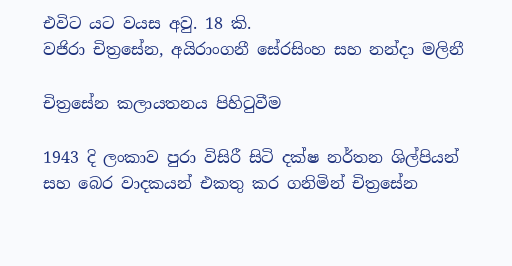එවිට යට වයස අවු. 18 කි.
වජිරා චිත්‍රසේන, අයිරාංගනී සේරසිංහ සහ නන්දා මලිනී

චිත්‍රසේන කලායතනය පිහිටුවීම

1943 දි ලංකාව පුරා විසිරී සිටි දක්ෂ නර්තන ශිල්පියන් සහ බෙර වාදකයන් එකතු කර ගනිමින් චිත්‍රසේන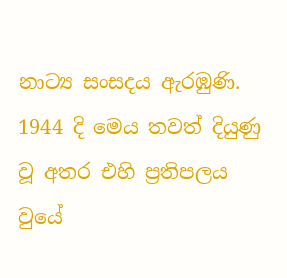නාට්‍ය සංසදය ඇරඹුණි. 1944 දි මෙය තවත් දියුණු වූ අතර එහි ප්‍රතිපලය වුයේ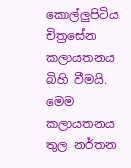කොල්ලුපිටිය චිත්‍රසේන කලායතනය බිහි වීමයි. මෙම කලායතනය තුල නර්තන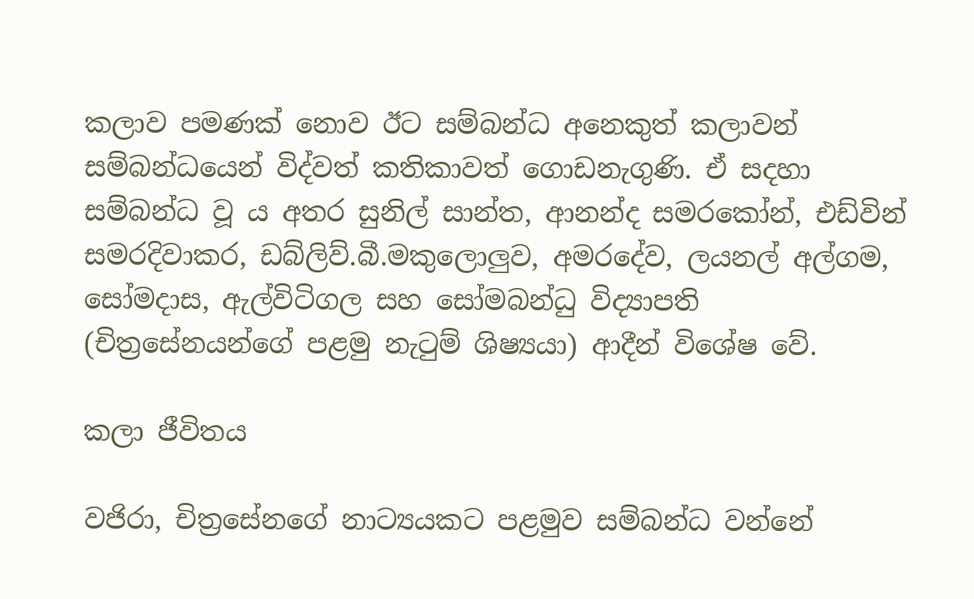කලාව පමණක් නොව ඊට සම්බන්ධ අනෙකුත් කලාවන් සම්බන්ධයෙන් විද්වත් කතිකාවත් ගොඩනැගුණි. ඒ සදහා සම්බන්ධ වූ ය අතර සුනිල් සාන්ත, ආනන්ද සමරකෝන්, එඩ්වින් සමරදිවාකර, ඩබ්ලිව්.බී.මකුලොලුව, අමරදේව, ලයනල් අල්ගම, සෝමදාස, ඇල්විටිගල සහ සෝමබන්ධු විද්‍යාපති (චිත්‍රසේනයන්ගේ පළමු නැටුම් ශිෂ්‍යයා) ආදීන් විශේෂ වේ.

කලා ජීවිතය

වජිරා, චිත්‍රසේනගේ නාට්‍යයකට පළමුව සම්බන්ධ වන්නේ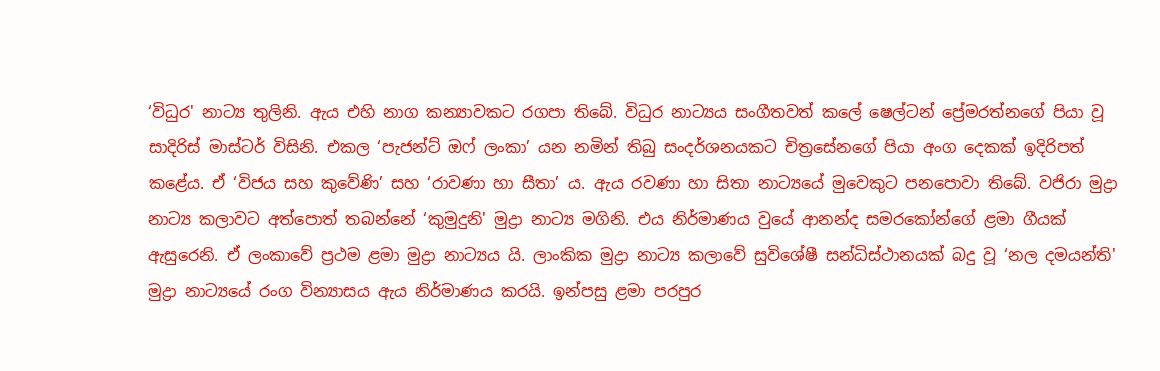‘විධුර' නාට්‍ය තුලිනි. ඇය එහි නාග කන්‍යාවකට රගපා තිබේ. විධුර නාට්‍යය සංගීතවත් කලේ ෂෙල්ටන් ප්‍රේමරත්නගේ පියා වූ සාදිරිස් මාස්ටර් විසිනි. එකල ‘පැජන්ට් ඔෆ් ලංකා’ යන නමින් තිබු සංදර්ශනයකට චිත්‍රසේනගේ පියා අංග දෙකක් ඉදිරිපත් කළේය. ඒ ‘විජය සහ කුවේණි’ සහ ‘රාවණා හා සීතා’ ය. ඇය රවණා හා සිතා නාට්‍යයේ මුවෙකුට පනපොවා තිබේ. වජිරා මුද්‍රා නාට්‍ය කලාවට අත්පොත් තබන්නේ ‘කුමුදුනි' මුද්‍රා නාට්‍ය මගිනි. එය නිර්මාණය වුයේ ආනන්ද සමරකෝන්ගේ ළමා ගීයක් ඇසුරෙනි. ඒ ලංකාවේ ප්‍රථම ළමා මුද්‍රා නාට්‍යය යි. ලාංකික මුද්‍රා නාට්‍ය කලාවේ සුවිශේෂී සන්ධිස්ථානයක් බදු වූ ‘නල දමයන්ති' මුද්‍රා නාට්‍යයේ රංග වින්‍යාසය ඇය නිර්මාණය කරයි. ඉන්පසු ළමා පරපුර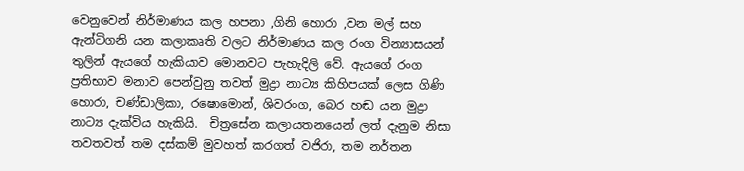වෙනුවෙන් නිර්මාණය කල හපනා ,ගිනි හොරා ,වන මල් සහ ඇන්ටිගනි යන කලාකෘති වලට නිර්මාණය කල රංග වින්‍යාසයන් තුලින් ඇයගේ හැකියාව මොනවට පැහැදිලි වේ. ඇයගේ රංග ප්‍රතිභාව මනාව පෙන්වුනු තවත් මුද්‍රා නාට්‍ය කිහිපයක් ලෙස ගිණි හොරා, චණ්ඩාලිකා, රෂොමොන්, ශිවරංග, බෙර හඬ යන මුද්‍රා නාට්‍ය දැක්විය හැකියි.  චිත්‍රසේන කලායතනයෙන් ලත් දැනුම නිසා තවතවත් තම දස්කම් මුවහත් කරගත් වජිරා, තම නර්තන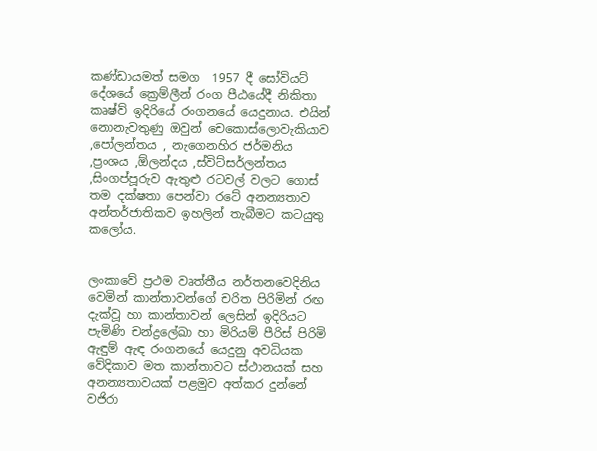කණ්ඩායමත් සමග  1957 දී සෝවියට් දේශයේ ක්‍රෙම්ලීන් රංග පීඨයේදී නිකිතා කෘෂ්ව් ඉදිරියේ රංගනයේ යෙදුනාය. එයින් නොනැවතුණු ඔවුන් චෙකොස්ලොවැකියාව ,පෝලන්තය , නැගෙනහිර ජර්මනිය ,ප්‍රංශය ,ඕලන්දය ,ස්විට්සර්ලන්තය ,සිංගප්පූරුව ඇතුළු රටවල් වලට ගොස් තම දක්ෂතා පෙන්වා රටේ අනන්‍යතාව අන්තර්ජාතිකව ඉහලින් තැබීමට කටයුතු කලෝය.


ලංකාවේ ප්‍රථම වෘත්තීය නර්තනවෙදිනිය වෙමින් කාන්තාවන්ගේ චරිත පිරිමින් රඟ දැක්වූ හා කාන්තාවන් ලෙසින් ඉදිරියට පැමිණි චන්ද්‍රලේඛා හා මිරියම් පීරිස් පිරිමි ඇඳුම් ඇඳ රංගනයේ යෙදුනු අවධියක වේදිකාව මත කාන්තාවට ස්ථානයක් සහ අනන්‍යතාවයක් පළමුව අත්කර දුන්නේ වජිරා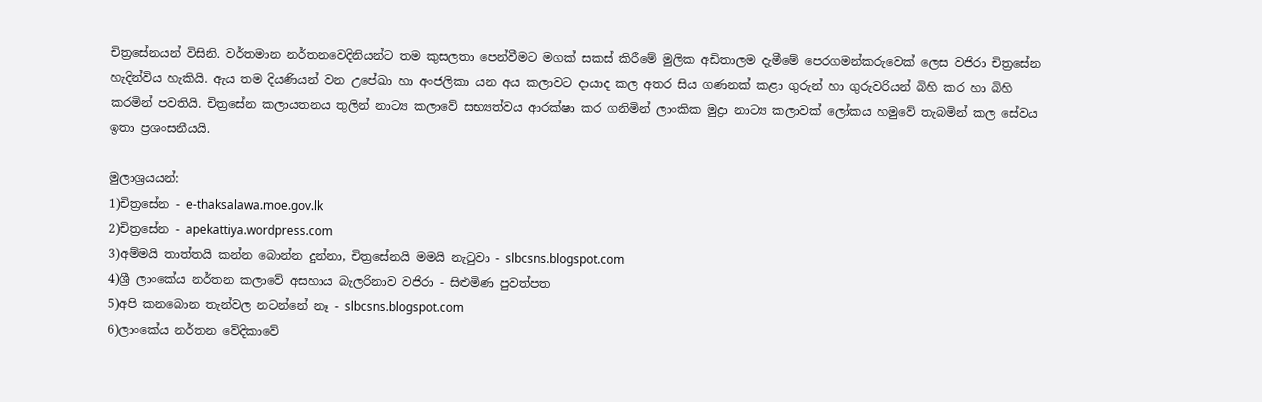චිත්‍රසේනයන් විසිනි. වර්තමාන නර්තනවෙදිනියන්ට තම කුසලතා පෙන්වීමට මගක් සකස් කිරීමේ මුලික අඩිතාලම දැමීමේ පෙරගමන්කරුවෙක් ලෙස වජිරා චිත්‍රසේන හැදින්විය හැකියි. ඇය තම දියණියන් වන උපේඛා හා අංජලිකා යන අය කලාවට දායාද කල අතර සිය ගණනක් කළා ගුරුන් හා ගුරුවරියන් බිහි කර හා බිහි කරමින් පවතියි. චිත්‍රසේන කලායතනය තුලින් නාට්‍ය කලාවේ සභ්‍යත්වය ආරක්ෂා කර ගනිමින් ලාංකික මුද්‍රා නාට්‍ය කලාවක් ලෝකය හමුවේ තැබමින් කල සේවය ඉතා ප්‍රශංසනීයයි.

මුලාශ්‍රයයන්:
1)චිත්‍රසේන - e-thaksalawa.moe.gov.lk
2)චිත්‍රසේන - apekattiya.wordpress.com
3)අම්මයි තාත්තයි කන්න බොන්න දුන්නා, චිත්‍රසේනයි මමයි නැටුවා - slbcsns.blogspot.com
4)ශ්‍රී ලාංකේය නර්තන කලාවේ අසහාය බැලරිනාව වජිරා - සිළුමිණ පුවත්පත
5)අපි කනබොන තැන්වල නටන්නේ නෑ - slbcsns.blogspot.com
6)ලාංකේය නර්තන වේදිකාවේ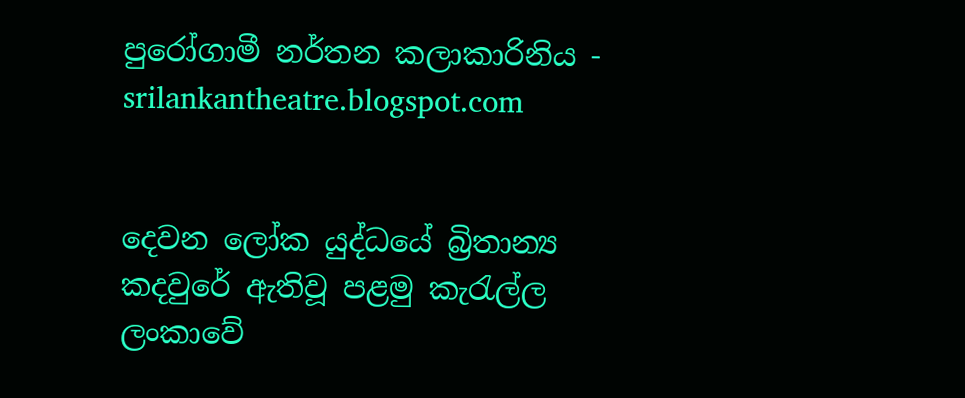පුරෝගාමී නර්තන කලාකාරිනිය - srilankantheatre.blogspot.com


දෙවන ලෝක යුද්ධයේ බ්‍රිතාන්‍ය කදවුරේ ඇතිවූ පළමු කැරැල්ල ලංකාවේ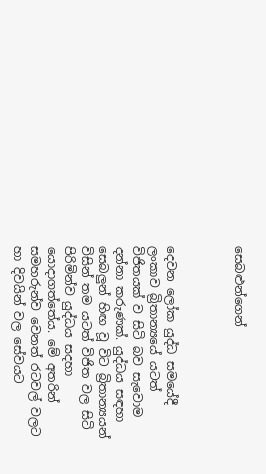සෙබළුන්ගෙන්



දෙවන ලෝක යුද්ධ සමයේදී ලංකාව බ්‍රිතාන්‍යයේ යටත් විජිතයක් ව සිටි බව සැවොම දන්නා කරුණක්. යුද්ධය සඳහා සෙබලුන් හිඟ වූ විට බ්‍රිතාන්‍යයන් විසින් තම යටත් විජිත වල සිටි පිරිමින්ව යුද්ධය සදහා යොදාගත්තේය. මේ අතරින් සමහරුන්ව වෙනත් රටවල් වලට හා දිවයින් වල සේවයට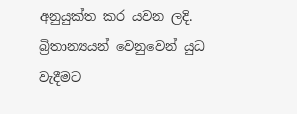අනුයුක්ත කර යවන ලදි. බ්‍රිතාන්‍යයන් වෙනුවෙන් යුධ වැදීමට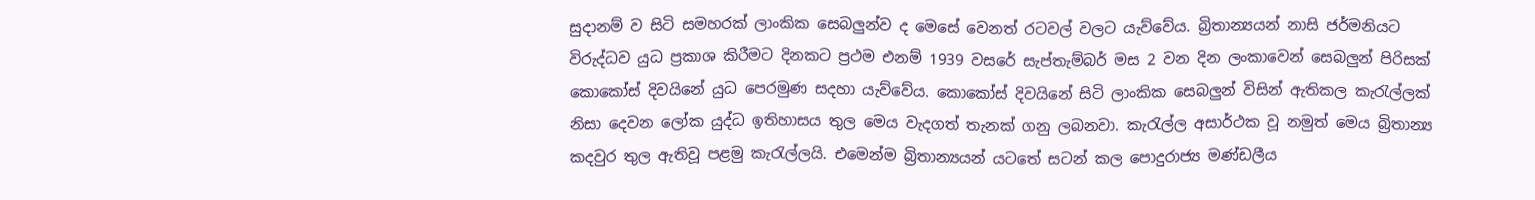සුදානම් ව සිටි සමහරක් ලාංකික සෙබලුන්ව ද මෙසේ වෙනත් රටවල් වලට යැව්වේය. බ්‍රිතාන්‍යයන් නාසි ජර්මනියට විරුද්ධව යුධ ප්‍රකාශ කිරීමට දිනකට ප්‍රථම එනම් 1939 වසරේ සැප්තැම්බර් මස 2 වන දින ලංකාවෙන් සෙබලුන් පිරිසක් කොකෝස් දිවයිනේ යුධ පෙරමුණ සදහා යැව්වේය. කොකෝස් දිවයිනේ සිටි ලාංකික සෙබලුන් විසින් ඇතිකල කැරැල්ලක් නිසා දෙවන ලෝක යුද්ධ ඉතිහාසය තුල මෙය වැදගත් තැනක් ගනු ලබනවා. කැරැල්ල අසාර්ථක වූ නමුත් මෙය බ්‍රිතාන්‍ය කදවුර තුල ඇතිවූ පළමු කැරැල්ලයි. එමෙන්ම බ්‍රිතාන්‍යයන් යටතේ සටන් කල පොදුරාජ්‍ය මණ්ඩලීය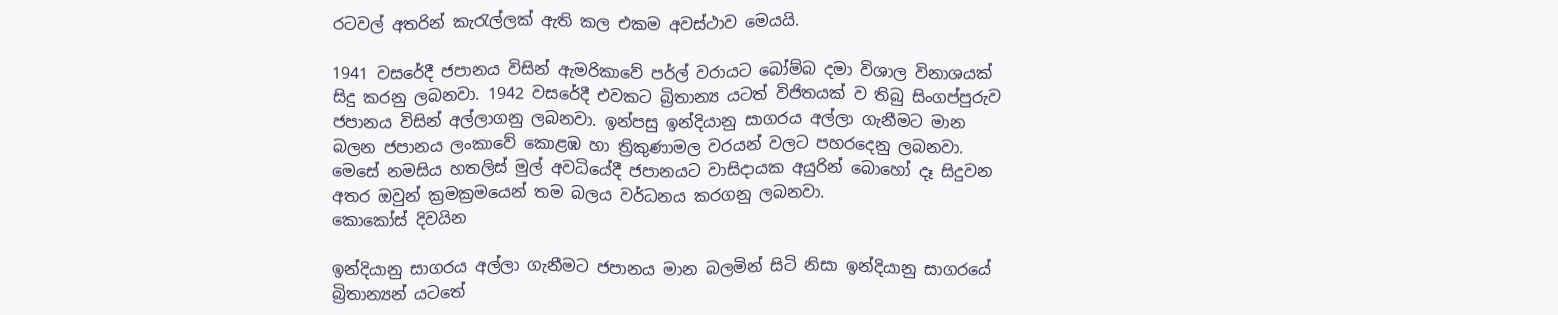රටවල් අතරින් කැරැල්ලක් ඇති කල එකම අවස්ථාව මෙයයි.

1941 වසරේදී ජපානය විසින් ඇමරිකාවේ පර්ල් වරායට බෝම්බ දමා විශාල විනාශයක් සිදු කරනු ලබනවා. 1942 වසරේදී එවකට බ්‍රිතාන්‍ය යටත් විජිතයක් ව තිබු සිංගප්පුරුව ජපානය විසින් අල්ලාගනු ලබනවා. ඉන්පසු ඉන්දියානු සාගරය අල්ලා ගැනීමට මාන බලන ජපානය ලංකාවේ කොළඹ හා ත්‍රිකුණාමල වරයන් වලට පහරදෙනු ලබනවා. මෙසේ නමසිය හතලිස් මුල් අවධියේදී ජපානයට වාසිදායක අයුරින් බොහෝ දෑ සිදුවන අතර ඔවුන් ක්‍රමක්‍රමයෙන් තම බලය වර්ධනය කරගනු ලබනවා.
කොකෝස් දිවයින

ඉන්දියානු සාගරය අල්ලා ගැනීමට ජපානය මාන බලමින් සිටි නිසා ඉන්දියානු සාගරයේ බ්‍රිතාන්‍යන් යටතේ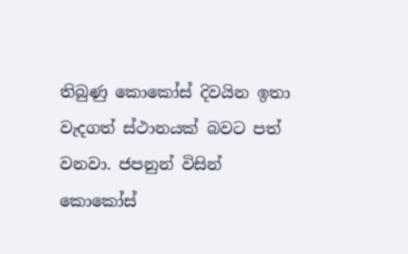තිබුණු කොකෝස් දිවයින ඉතා වැදගත් ස්ථානයක් බවට පත් වනවා. ජපනුන් විසින් කොකෝස්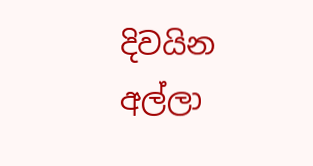දිවයින අල්ලා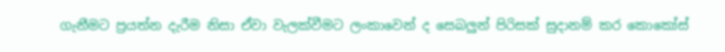ගැනීමට ප්‍රයත්න දැරීම නිසා ඒවා වැලක්වීමට ලංකාවෙන් ද සෙබලුන් පිරිසක් සුදානම් කර කොකෝස්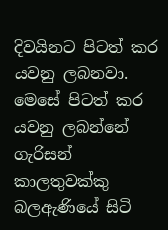දිවයිනට පිටත් කර යවනු ලබනවා. මෙසේ පිටත් කර යවනු ලබන්නේ ගැරිසන් කාලතුවක්කු බලඇණියේ සිටි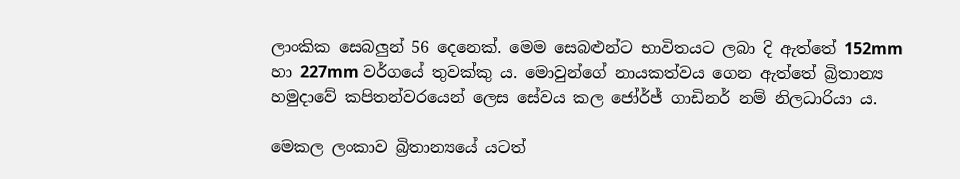ලාංකික සෙබලුන් 56 දෙනෙක්. මෙම සෙබළුන්ට භාවිතයට ලබා දි ඇත්තේ 152mm හා 227mm වර්ගයේ තුවක්කු ය. මොවුන්ගේ නායකත්වය ගෙන ඇත්තේ බ්‍රිතාන්‍ය හමුදාවේ කපිතන්වරයෙන් ලෙස සේවය කල ජෝර්ජ් ගාඩිනර් නම් නිලධාරියා ය.

මෙකල ලංකාව බ්‍රිතාන්‍යයේ යටත්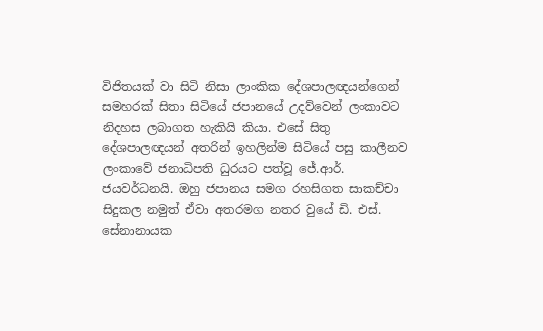විජිතයක් වා සිටි නිසා ලාංකික දේශපාලඥයන්ගෙන් සමහරක් සිතා සිටියේ ජපානයේ උදව්වෙන් ලංකාවට නිදහස ලබාගත හැකියි කියා. එසේ සිතු දේශපාලඥයන් අතරින් ඉහලින්ම සිටියේ පසු කාලීනව ලංකාවේ ජනාධිපති ධුරයට පත්වූ ජේ.ආර්. ජයවර්ධනයි. ඔහු ජපානය සමග රහසිගත සාකච්චා සිදුකල නමුත් ඒවා අතරමග නතර වුයේ ඩි. එස්. සේනානායක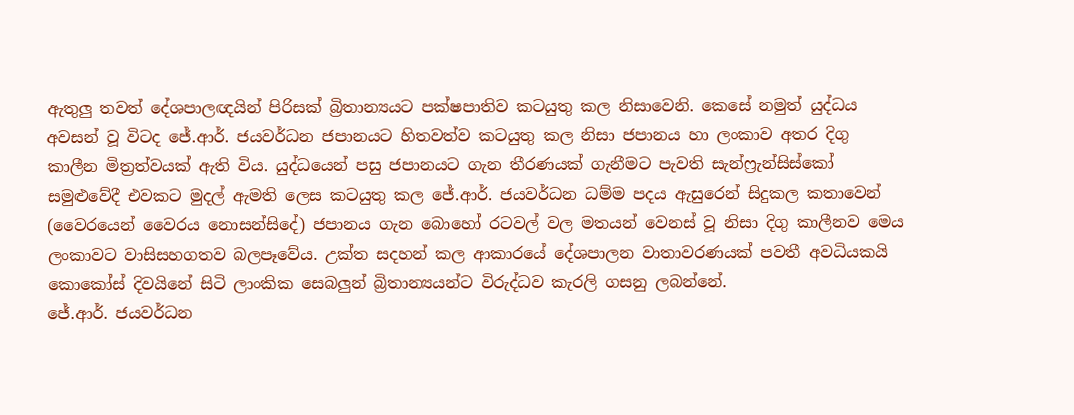ඇතුලු තවත් දේශපාලඥයින් පිරිසක් බ්‍රිතාන්‍යයට පක්ෂපාතිව කටයුතු කල නිසාවෙනි. කෙසේ නමුත් යුද්ධය අවසන් වූ විටද ජේ.ආර්. ජයවර්ධන ජපානයට හිතවත්ව කටයුතු කල නිසා ජපානය හා ලංකාව අතර දිගු කාලීන මිත්‍රත්වයක් ඇති විය. යුද්ධයෙන් පසු ජපානයට ගැන තීරණයක් ගැනීමට පැවති සැන්ෆ්‍රැන්සිස්කෝ සමුළුවේදී එවකට මුදල් ඇමති ලෙස කටයුතු කල ජේ.ආර්. ජයවර්ධන ධම්ම පදය ඇසුරෙන් සිදුකල කතාවෙන් (වෛරයෙන් වෛරය නොසන්සිදේ) ජපානය ගැන බොහෝ රටවල් වල මතයන් වෙනස් වූ නිසා දිගු කාලීනව මෙය ලංකාවට වාසිසහගතව බලපෑවේය. උක්ත සදහන් කල ආකාරයේ දේශපාලන වාතාවරණයක් පවතී අවධියකයි කොකෝස් දිවයිනේ සිටි ලාංකික සෙබලුන් බ්‍රිතාන්‍යයන්ට විරුද්ධව කැරලි ගසනු ලබන්නේ.
ජේ.ආර්. ජයවර්ධන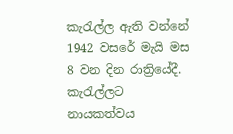කැරැල්ල ඇති වන්නේ 1942 වසරේ මැයි මස 8 වන දින රාත්‍රියේදී. කැරැල්ලට නායකත්වය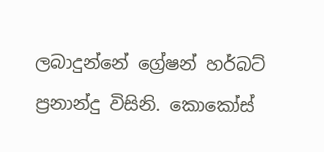ලබාදුන්නේ ග්‍රේෂන් හර්බට් ප්‍රනාන්දු විසිනි. කොකෝස්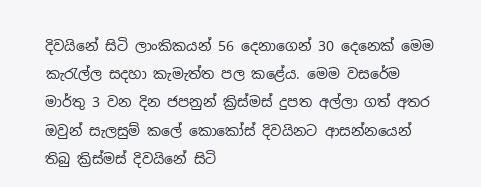දිවයිනේ සිටි ලාංකිකයන් 56 දෙනාගෙන් 30 දෙනෙක් මෙම කැරැල්ල සදහා කැමැත්ත පල කළේය. මෙම වසරේම මාර්තු 3 වන දින ජපනුන් ක්‍රිස්මස් දුපත අල්ලා ගත් අතර  ඔවුන් සැලසුම් කලේ කොකෝස් දිවයිනට ආසන්නයෙන් තිබු ක්‍රිස්මස් දිවයිනේ සිටි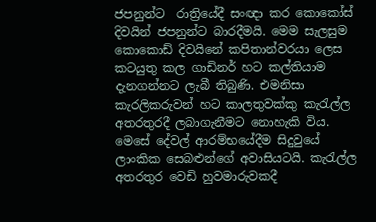ජපනුන්ට  රාත්‍රියේදී සංඥා කර කොකෝස් දිවයින් ජපනුන්ට බාරදීමයි. මෙම සැලසුම කොකොඩ් දිවයිනේ කපිතාන්වරයා ලෙස කටයුතු කල ගාඩිනර් හට කල්තියාම දැනගන්නට ලැබී තිබුණි. එමනිසා කැරලිකරුවන් හට කාලතුවක්කු කැරැල්ල අතරතුරදී ලබාගැනීමට නොහැකි විය. මෙසේ දේවල් ආරම්භයේදීම සිදුවුයේ ලාංකික සෙබළුන්ගේ අවාසියටයි. කැරැල්ල අතරතුර වෙඩි හුවමාරුවකදී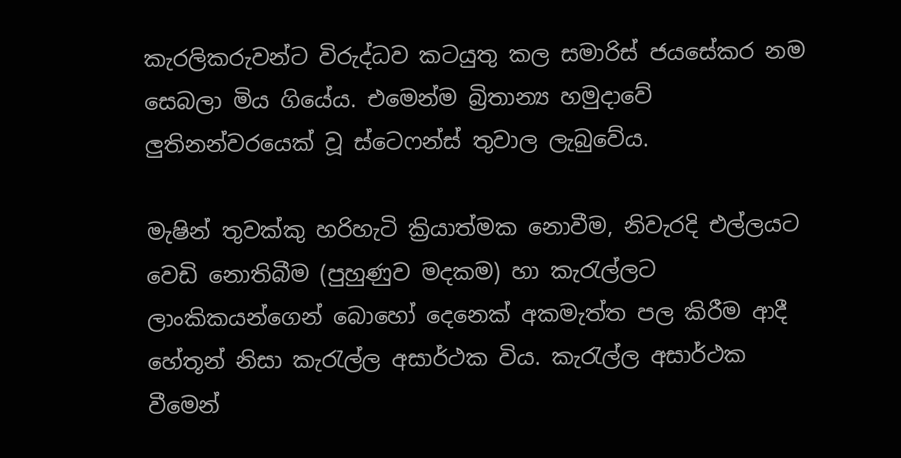කැරලිකරුවන්ට විරුද්ධව කටයුතු කල සමාරිස් ජයසේකර නම සෙබලා මිය ගියේය. එමෙන්ම බ්‍රිතාන්‍ය හමුදාවේ ලුතිනන්වරයෙක් වූ ස්ටෙෆන්ස් තුවාල ලැබුවේය.

මැෂින් තුවක්කු හරිහැටි ක්‍රියාත්මක නොවීම, නිවැරදි එල්ලයට වෙඩි නොතිබීම (පුහුණුව මදකම) හා කැරැල්ලට ලාංකිකයන්ගෙන් බොහෝ දෙනෙක් අකමැත්ත පල කිරීම ආදී හේතූන් නිසා කැරැල්ල අසාර්ථක විය. කැරැල්ල අසාර්ථක වීමෙන්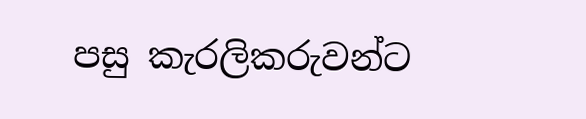පසු කැරලිකරුවන්ට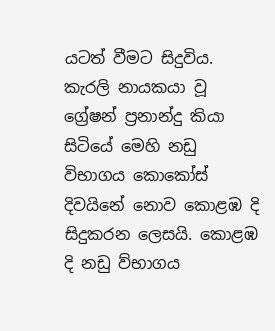යටත් වීමට සිදුවිය. කැරලි නායකයා වූ ග්‍රේෂන් ප්‍රනාන්දු කියා සිටියේ මෙහි නඩු විභාගය කොකෝස් දිවයිනේ නොව කොළඹ දි සිදුකරන ලෙසයි. කොළඹ දි නඩු ව්භාගය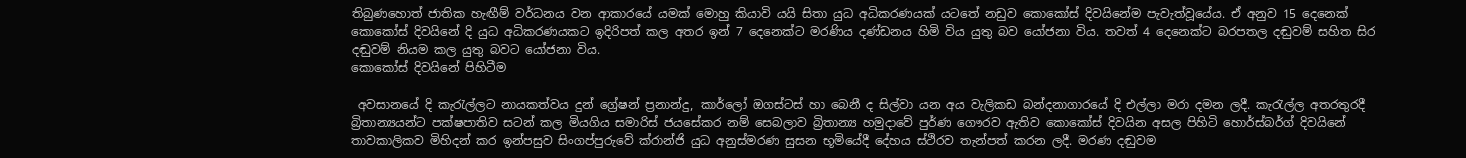තිබුණහොත් ජාතික හැඟීම් වර්ධනය වන ආකාරයේ යමක් මොහු කියාවි යයි සිතා යුධ අධිකරණයක් යටතේ නඩුව කොකෝස් දිවයිනේම පැවැත්වූයේය. ඒ අනුව 15 දෙනෙක් කොකෝස් දිවයිනේ දි යුධ අධිකරණයකට ඉදිරිපත් කල අතර ඉන් 7 දෙනෙක්ට මරණිය දණ්ඩනය හිමි විය යුතු බව යෝජනා විය. තවත් 4 දෙනෙක්ට බරපතල දඬුවම් සහිත සිර දඬුවම් නියම කල යුතු බවට යෝජනා විය.
කොකෝස් දිවයිනේ පිහිටීම

 අවසානයේ දි කැරැල්ලට නායකත්වය දුන් ග්‍රේෂන් ප්‍රනාන්දු, කාර්ලෝ ඔගස්ටස් හා බෙනී ද සිල්වා යන අය වැලිකඩ බන්දනාගාරයේ දි එල්ලා මරා දමන ලදී. කැරැල්ල අතරතුරදී බ්‍රිතාන්‍යයන්ට පක්ෂපාතිව සටන් කල මියගිය සමාරිස් ජයසේකර නම් සෙබලාව බ්‍රිතාන්‍ය හමුදාවේ පුර්ණ ගෞරව ඇතිව කොකෝස් දිවයින අසල පිහිටි හොර්ස්බර්ග් දිවයිනේ තාවකාලිකව මිහිදන් කර ඉන්පසුව සිංගප්පුරුවේ ක්රාන්ජි යුධ අනුස්මරණ සුසන භූමියේදී දේහය ස්ථිරව තැන්පත් කරන ලදී. මරණ දඬුවම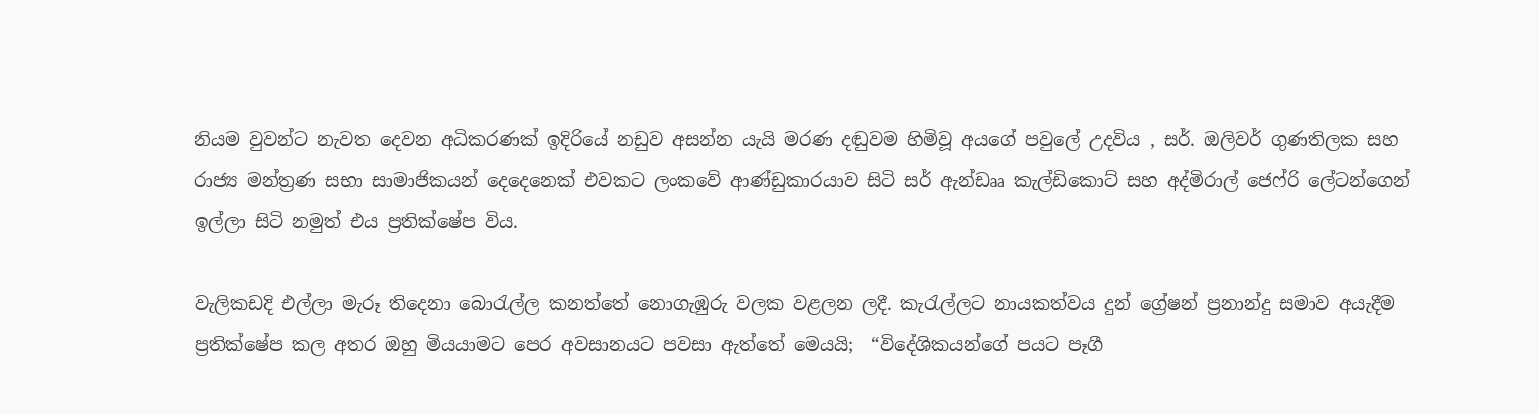නියම වුවන්ට නැවත දෙවන අධිකරණක් ඉදිරියේ නඩුව අසන්න යැයි මරණ දඬුවම හිමිවූ අයගේ පවුලේ උදවිය , සර්. ඔලිවර් ගුණතිලක සහ රාජ්‍ය මන්ත්‍රණ සභා සාමාජිකයන් දෙදෙනෙක් එවකට ලංකවේ ආණ්ඩුකාරයාව සිටි සර් ඇන්ඩෲ කැල්ඩිකොට් සහ අද්මිරාල් ජෙෆ්රි ලේටන්ගෙන් ඉල්ලා සිටි නමුත් එය ප්‍රතික්ෂේප විය.

වැලිකඩදි එල්ලා මැරූ තිදෙනා බොරැල්ල කනත්තේ නොගැඹුරු වලක වළලන ලදී. කැරැල්ලට නායකත්වය දුන් ග්‍රේෂන් ප්‍රනාන්දු සමාව අයැදීම ප්‍රතික්ෂේප කල අතර ඔහු මියයාමට පෙර අවසානයට පවසා ඇත්තේ මෙයයි;  “විදේශිකයන්ගේ පයට පෑගී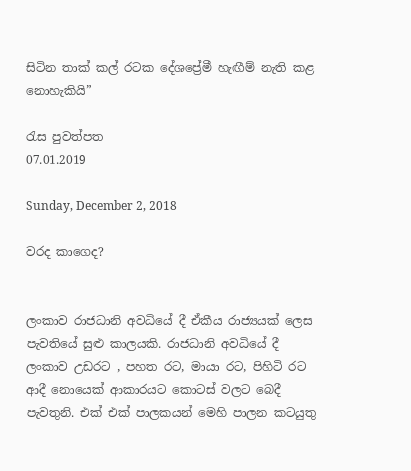සිටින තාක් කල් රටක දේශප්‍රේමී හැඟීම් නැති කළ නොහැකියි”

රැස පුවත්පත
07.01.2019

Sunday, December 2, 2018

වරද කාගෙද?


ලංකාව රාජධානි අවධියේ දී ඒකීය රාජ්‍යයක් ලෙස පැවතියේ සුළු කාලයකි. රාජධානි අවධියේ දී ලංකාව උඩරට , පහත රට, මායා රට, පිහිටි රට ආදී නොයෙක් ආකාරයට කොටස් වලට බෙදී පැවතුනි. එක් එක් පාලකයන් මෙහි පාලන කටයුතු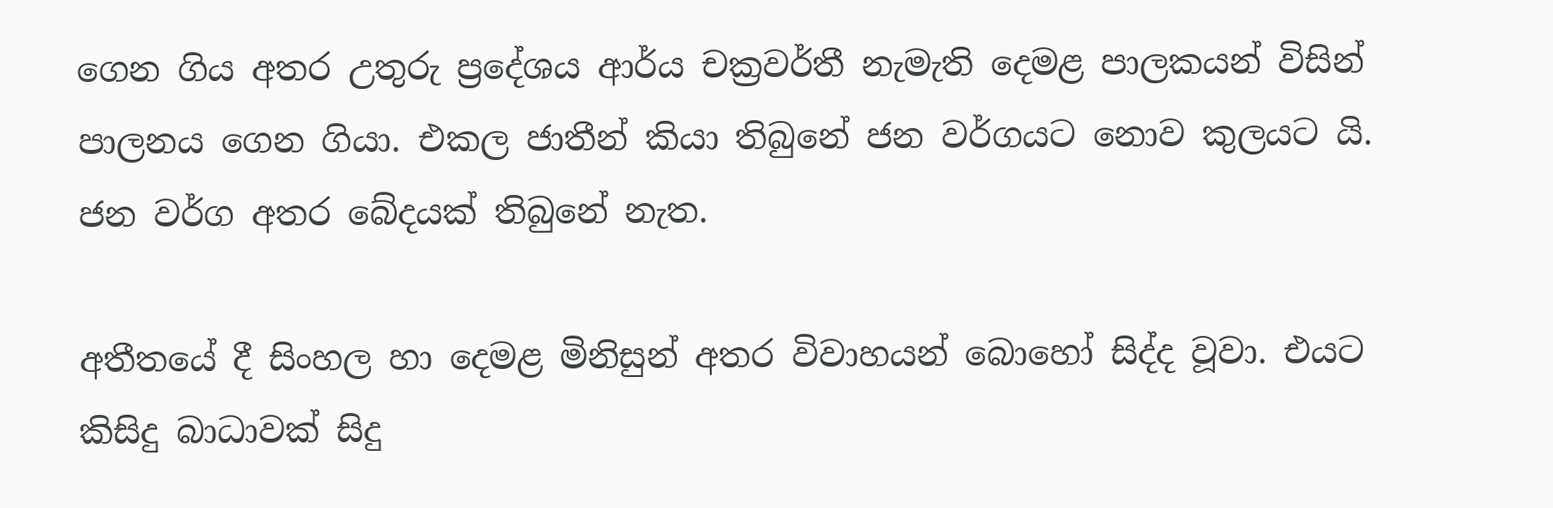ගෙන ගිය අතර උතුරු ප්‍රදේශය ආර්ය චක්‍රවර්තී නැමැති දෙමළ පාලකයන් විසින් පාලනය ගෙන ගියා. එකල ජාතීන් කියා තිබුනේ ජන වර්ගයට නොව කුලයට යි. ජන වර්ග අතර බේදයක් තිබුනේ නැත.

අතීතයේ දී සිංහල හා දෙමළ මිනිසුන් අතර විවාහයන් බොහෝ සිද්ද වූවා. එයට කිසිදු බාධාවක් සිදු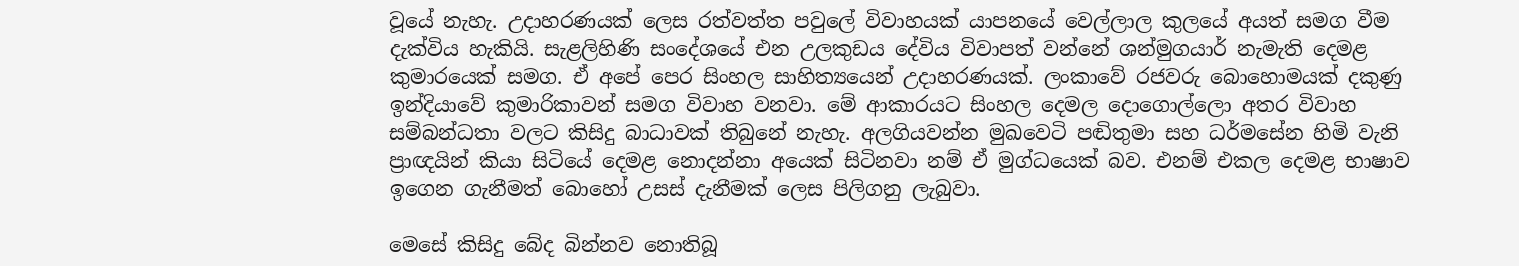වූයේ නැහැ. උදාහරණයක් ලෙස රත්වත්ත පවුලේ විවාහයක් යාපනයේ වෙල්ලාල කුලයේ අයත් සමග වීම දැක්විය හැකියි. සැළලිහිණි සංදේශයේ එන උලකුඩය දේවිය විවාපත් වන්නේ ශන්මුගයාර් නැමැති දෙමළ කුමාරයෙක් සමග. ඒ අපේ පෙර සිංහල සාහිත්‍යයෙන් උදාහරණයක්. ලංකාවේ රජවරු බොහොමයක් දකුණු ඉන්දියාවේ කුමාරිකාවන් සමග විවාහ වනවා. මේ ආකාරයට සිංහල දෙමල දොගොල්ලො අතර විවාහ සම්බන්ධතා වලට කිසිදු බාධාවක් තිබුනේ නැහැ. අලගියවන්න මුඛවෙටි පඬිතුමා සහ ධර්මසේන හිමි වැනි ප්‍රාඥයින් කියා සිටියේ දෙමළ නොදන්නා අයෙක් සිටිනවා නම් ඒ මුග්ධයෙක් බව. එනම් එකල දෙමළ භාෂාව ඉගෙන ගැනීමත් බොහෝ උසස් දැනීමක් ලෙස පිලිගනු ලැබුවා.

මෙසේ කිසිදු බේද බින්නව නොතිබූ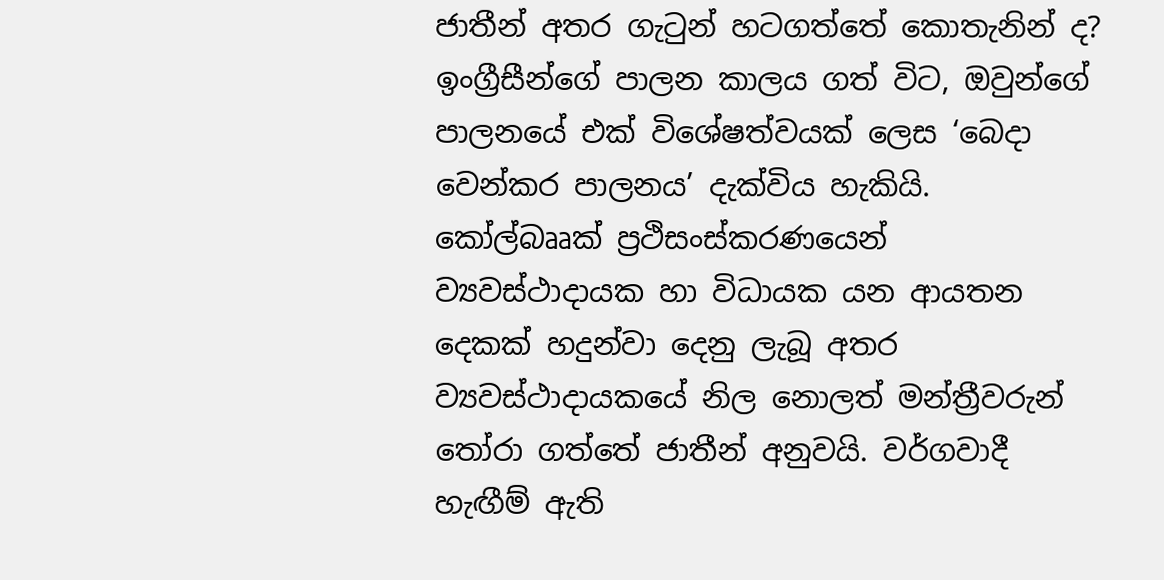ජාතීන් අතර ගැටුන් හටගත්තේ කොතැනින් ද? ඉංග්‍රීසීන්ගේ පාලන කාලය ගත් විට, ඔවුන්ගේ පාලනයේ එක් විශේෂත්වයක් ලෙස ‘බෙදා වෙන්කර පාලනය’ දැක්විය හැකියි. කෝල්බෲක් ප්‍රථිසංස්කරණයෙන් ව්‍යවස්ථාදායක හා විධායක යන ආයතන දෙකක් හදුන්වා දෙනු ලැබූ අතර ව්‍යවස්ථාදායකයේ නිල නොලත් මන්ත්‍රීවරුන් තෝරා ගත්තේ ජාතීන් අනුවයි. වර්ගවාදී හැඟීම් ඇති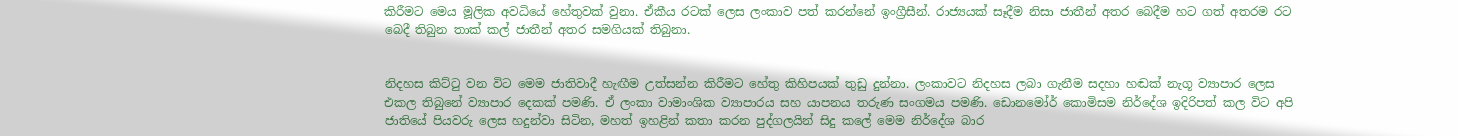කිරීමට මෙය මූලික අවධියේ හේතුවක් වුනා. ඒකීය රටක් ලෙස ලංකාව පත් කරන්නේ ඉංග්‍රීසීන්. රාජ්‍යයක් සෑදීම නිසා ජාතීන් අතර බෙදීම හට ගත් අතරම රට බෙදී තිබුන තාක් කල් ජාතීන් අතර සමගියක් තිබුනා.


නිදහස කිට්ටු වන විට මෙම ජාතිවාදී හැඟීම උත්සන්න කිරීමට හේතු කිහිපයක් තුඩු දුන්නා. ලංකාවට නිදහස ලබා ගැනීම සදහා හඬක් නැගූ ව්‍යාපාර ලෙස එකල තිබුනේ ව්‍යාපාර දෙකක් පමණි. ඒ ලංකා වාමාංශික ව්‍යාපාරය සහ යාපනය තරුණ සංගමය පමණි. ඩොනමෝර් කොමිසම නිර්දේශ ඉදිරිපත් කල විට අපි ජාතියේ පියවරු ලෙස හදුන්වා සිටින, මහත් ඉහළින් කතා කරන පුද්ගලයින් සිදු කලේ මෙම නිර්දේශ බාර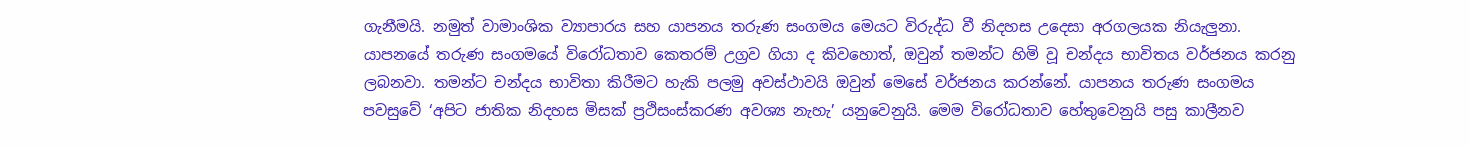ගැනීමයි. නමුත් වාමාංශික ව්‍යාපාරය සහ යාපනය තරුණ සංගමය මෙයට විරුද්ධ වී නිදහස උදෙසා අරගලයක නියැලුනා. යාපනයේ තරුණ සංගමයේ විරෝධතාව කෙතරම් උග්‍රව ගියා ද කිවහොත්, ඔවුන් තමන්ට හිමි වූ චන්දය භාවිතය වර්ජනය කරනු ලබනවා. තමන්ට චන්දය භාවිතා කිරීමට හැකි පලමු අවස්ථාවයි ඔවුන් මෙසේ වර්ජනය කරන්නේ. යාපනය තරුණ සංගමය පවසුවේ ‘අපිට ජාතික නිදහස මිසක් ප්‍රථිසංස්කරණ අවශ්‍ය නැහැ’ යනුවෙනුයි. මෙම විරෝධතාව හේතුවෙනුයි පසු කාලීනව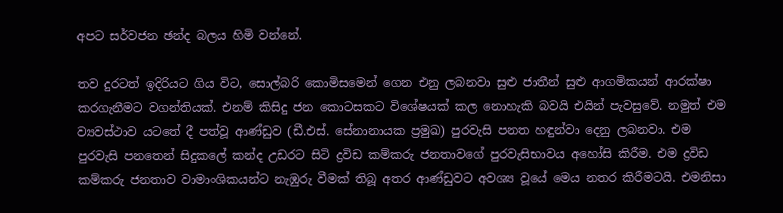අපට සර්වජන ඡන්ද බලය හිමි වන්නේ.

තව දුරටත් ඉදිරියට ගිය විට, සොල්බරි කොමිසමෙන් ගෙන එනු ලබනවා සුළු ජාතීන් සුළු ආගමිකයන් ආරක්ෂා කරගැනීමට වගන්තියක්. එනම් කිසිදු ජන කොටසකට විශේෂයක් කල නොහැකි බවයි එයින් පැවසුවේ. නමුත් එම ව්‍යවස්ථාව යටතේ දී පත්වූ ආණ්ඩුව (ඩී.එස්. සේනානායක ප්‍රමුඛ) පුරවැසි පනත හඳුන්වා දෙනු ලබනවා. එම පුරවැසි පනතෙන් සිදුකලේ කන්ද උඩරට සිටි ද්‍රවිඩ කම්කරු ජනතාවගේ පුරවැසිභාවය අහෝසි කිරීම. එම ද්‍රවිඩ කම්කරු ජනතාව වාමාංශිකයන්ට නැඹුරු වීමක් තිබූ අතර ආණ්ඩුවට අවශ්‍ය වූයේ මෙය නතර කිරීමටයි. එමනිසා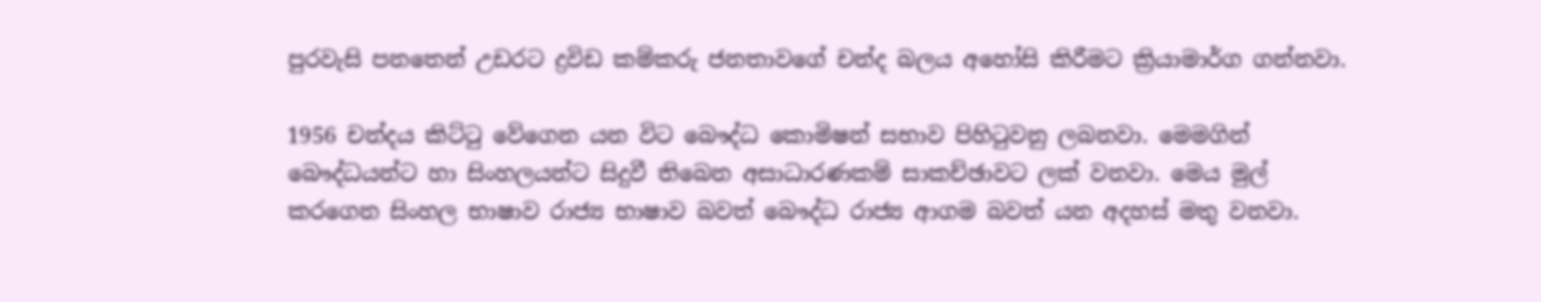පුරවැසි පනතෙන් උඩරට ද්‍රවිඩ කම්කරු ජනතාවගේ චන්ද බලය අහෝසි කිරීමට ක්‍රියාමාර්ග ගන්නවා.

1956 චන්දය කිට්ටු වේගෙන යන විට බෞද්ධ කොමිෂන් සභාව පිහිටුවනු ලබනවා. මෙමගින් බෞද්ධයන්ට හා සිංහලයන්ට සිදුවී තිබෙන අසාධාරණකම් සාකච්ඡාවට ලක් වනවා. මෙය මුල් කරගෙන සිංහල භාෂාව රාජ්‍ය භාෂාව බවත් බෞද්ධ රාජ්‍ය ආගම බවත් යන අදහස් මතු වනවා.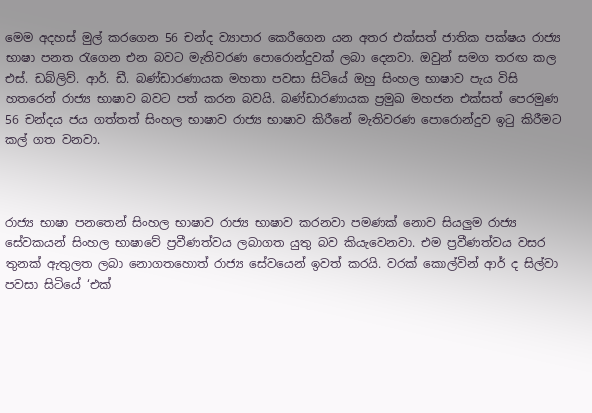මෙම අදහස් මුල් කරගෙන 56 චන්ද ව්‍යාපාර කෙරීගෙන යන අතර එක්සත් ජාතික පක්ෂය රාජ්‍ය භාෂා පනත රැගෙන එන බවට මැතිවරණ පොරොන්දුවක් ලබා දෙනවා. ඔවුන් සමග තරඟ කල  එස්. ඩබ්ලිව්. ආර්. ඩී. බණ්ඩාරණායක මහතා පවසා සිටියේ ඔහු සිංහල භාෂාව පැය විසි හතරෙන් රාජ්‍ය භාෂාව බවට පත් කරන බවයි. බණ්ඩාරණායක ප්‍රමුඛ මහජන එක්සත් පෙරමුණ 56 චන්දය ජය ගත්තත් සිංහල භාෂාව රාජ්‍ය භාෂාව කිරීනේ මැතිවරණ පොරොන්දුව ඉටු කිරීමට කල් ගත වනවා.



රාජ්‍ය භාෂා පනතෙන් සිංහල භාෂාව රාජ්‍ය භාෂාව කරනවා පමණක් නොව සියලුම රාජ්‍ය සේවකයන් සිංහල භාෂාවේ ප්‍රවීණත්වය ලබාගත යුතු බව කියැවෙනවා. එම ප්‍රවීණත්වය වසර තුනක් ඇතුලත ලබා නොගතහොත් රාජ්‍ය සේවයෙන් ඉවත් කරයි. වරක් කොල්වින් ආර් ද සිල්වා පවසා සිටියේ ‘එක්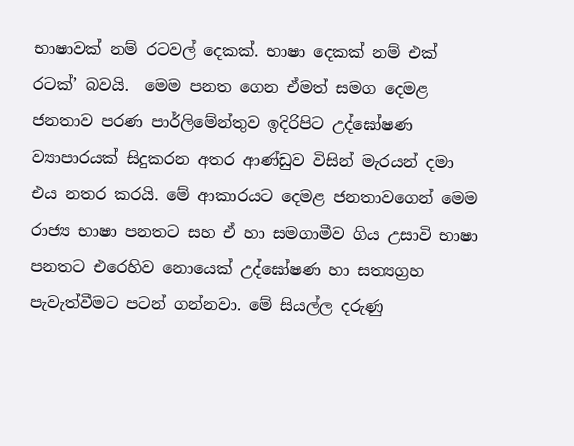භාෂාවක් නම් රටවල් දෙකක්. භාෂා දෙකක් නම් එක් රටක්’ බවයි.  මෙම පනත ගෙන ඒමත් සමග දෙමළ ජනතාව පරණ පාර්ලිමේන්තුව ඉදිරිපිට උද්ඝෝෂණ ව්‍යාපාරයක් සිදුකරන අතර ආණ්ඩුව විසින් මැරයන් දමා එය නතර කරයි. මේ ආකාරයට දෙමළ ජනතාවගෙන් මෙම රාජ්‍ය භාෂා පනතට සහ ඒ හා සමගාමීව ගිය උසාවි භාෂා පනතට එරෙහිව නොයෙක් උද්ඝෝෂණ හා සත්‍යග්‍රහ පැවැත්වීමට පටන් ගන්නවා. මේ සියල්ල දරුණු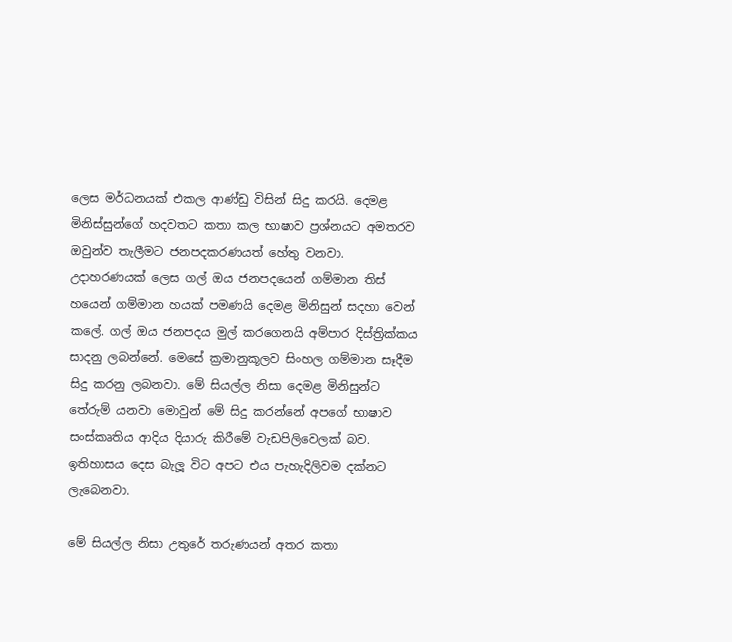ලෙස මර්ධනයක් එකල ආණ්ඩු විසින් සිදු කරයි. දෙමළ මිනිස්සුන්ගේ හදවතට කතා කල භාෂාව ප්‍රශ්නයට අමතරව  ඔවුන්ව තැලීමට ජනපදකරණයත් හේතු වනවා. උදාහරණයක් ලෙස ගල් ඔය ජනපදයෙන් ගම්මාන තිස් හයෙන් ගම්මාන හයක් පමණයි දෙමළ මිනිසුන් සදහා වෙන් කලේ. ගල් ඔය ජනපදය මුල් කරගෙනයි අම්පාර දිස්ත්‍රික්කය සාදනු ලබන්නේ. මෙසේ ක්‍රමානුකූලව සිංහල ගම්මාන සෑදීම සිදු කරනු ලබනවා. මේ සියල්ල නිසා දෙමළ මිනිසුන්ට තේරුම් යනවා මොවුන් මේ සිදු කරන්නේ අපගේ භාෂාව සංස්කෘතිය ආදිය දියාරු කිරීමේ වැඩපිලිවෙලක් බව. ඉතිහාසය දෙස බැලූ විට අපට එය පැහැදිලිවම දක්නට ලැබෙනවා.

මේ සියල්ල නිසා උතුරේ තරුණයන් අතර කතා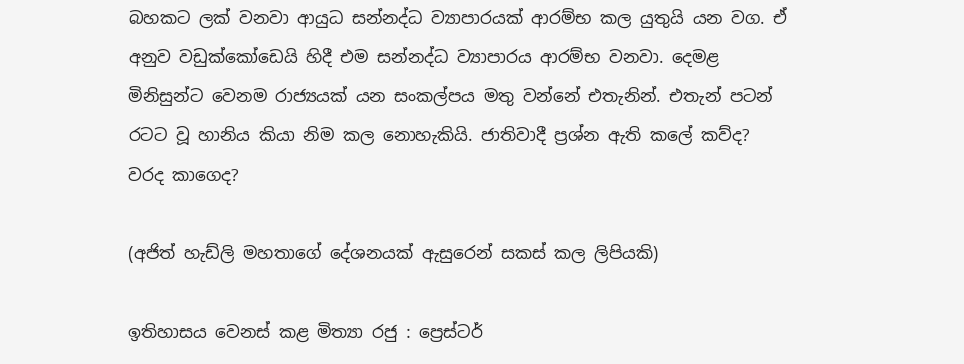බහකට ලක් වනවා ආයුධ සන්නද්ධ ව්‍යාපාරයක් ආරම්භ කල යුතුයි යන වග. ඒ අනුව වඩුක්කෝඩෙයි හිදී එම සන්නද්ධ ව්‍යාපාරය ආරම්භ වනවා. දෙමළ මිනිසුන්ට වෙනම රාජ්‍යයක් යන සංකල්පය මතු වන්නේ එතැනින්. එතැන් පටන් රටට වූ හානිය කියා නිම කල නොහැකියි. ජාතිවාදී ප්‍රශ්න ඇති කලේ කව්ද? වරද කාගෙද?

(අජිත් හැඩ්ලි මහතාගේ දේශනයක් ඇසුරෙන් සකස් කල ලිපියකි)

ඉතිහාසය වෙනස් කළ මිත්‍යා රජු : ප්‍රෙස්ටර්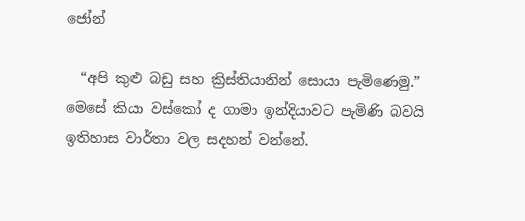ජෝන්

  “අපි කුළු බඩු සහ ක්‍රිස්තියානින් සොයා පැමිණෙමු.” මෙසේ කියා වස්කෝ ද ගාමා ඉන්දියාවට පැමිණි බවයි ඉතිහාස වාර්තා වල සදහන් වන්නේ.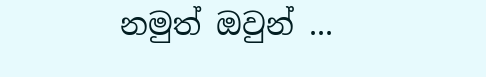නමුත් ඔවුන් ...